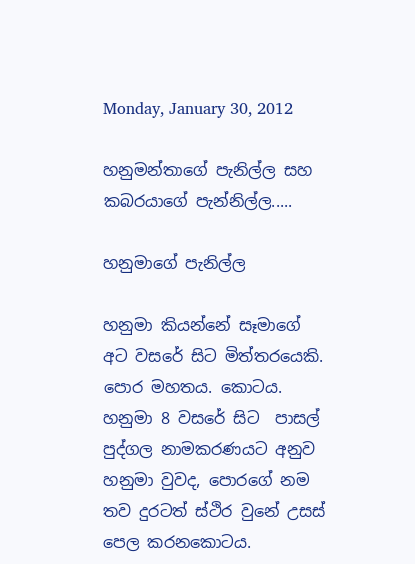Monday, January 30, 2012

හනුමන්තාගේ පැනිල්ල සහ කබරයාගේ පැන්නිල්ල.....

හනුමාගේ පැනිල්ල

හනුමා කියන්නේ සෑමා‍ගේ අට වසරේ සිට මිත්තරයෙකි. පොර මහතය. කොටය. හනුමා 8 වසරේ සිට  පාසල් පුද්ගල නාමකරණයට අනුව හනුමා වුවද, පොරගේ නම තව දුරටත් ස්ථිර වුනේ උසස් පෙල කරනකොටය.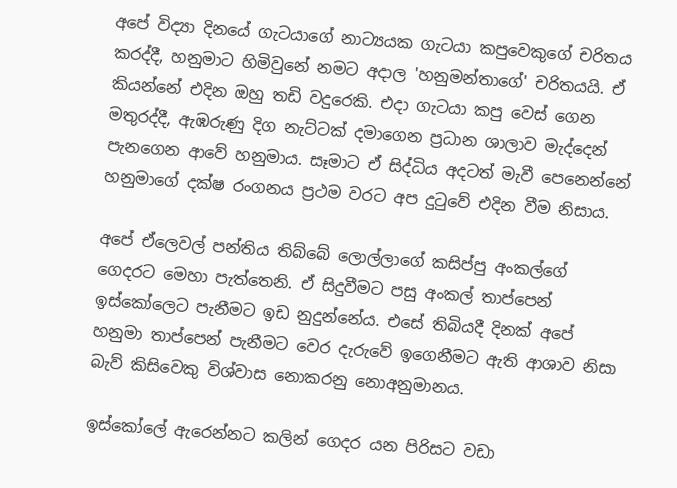අපේ විද්‍යා දිනයේ ගැටයාගේ නාට්‍යයක ගැටයා කපුවෙකුගේ චරිතය කරද්දී, හනුමාට හිමිවුනේ නමට අදාල 'හනුමන්තාගේ' චරිතයයි. ඒ කියන්නේ එදින ඔහු තඩි වදුරෙකි. එදා ගැටයා කපු වෙස් ගෙන මතුරද්දී, ඇඹරුණු දිග නැට්ටක් දමාගෙන ප්‍රධාන ශාලාව මැද්දෙන් පැනගෙන ආවේ හනුමාය. සෑමාට ඒ සිද්ධිය අදටත් මැවී පෙනෙන්නේ හනුමාගේ දක්ෂ රංගනය ප්‍රථම වරට අප දුටුවේ එදින වීම නිසාය.

අපේ ඒලෙවල් පන්තිය තිබ්බේ ලොල්ලාගේ කසිප්පු අංකල්ගේ ගෙදරට මෙහා පැත්තෙනි. ඒ සිදුවීමට පසු අංකල් තාප්පෙන් ඉස්කෝලෙට පැනීමට ඉඩ නුදුන්නේය. එසේ තිබියදී දිනක් අපේ හනුමා තාප්පෙන් පැනීමට වෙර දැරුවේ ඉගෙනීමට ඇති ආශාව නිසා බැව් කිසිවෙකු විශ්වාස නොකරනු නොඅනුමානය.

ඉස්කෝලේ ඇරෙන්නට කලින් ගෙදර යන පිරිසට වඩා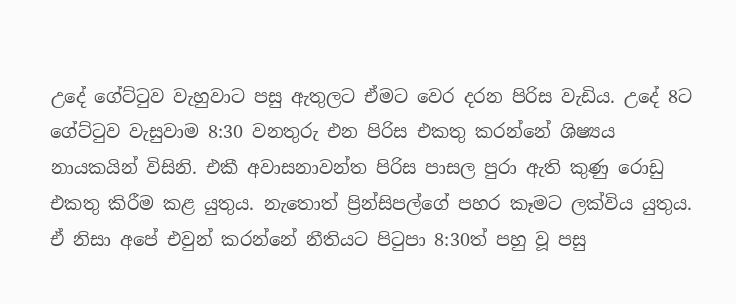උදේ ගේට්ටුව වැහුවාට පසු ඇතුලට ඒමට වෙර දරන පිරිස වැඩිය. උදේ 8ට ගේට්ටුව වැසුවාම 8:30 වනතුරු එන පිරිස එකතු කරන්නේ ශිෂ්‍යය නායකයින් විසිනි. එකී අවාසනාවන්ත පිරිස පාසල පුරා ඇති කුණු රොඩු එකතු කිරීම කළ යුතුය. නැතොත් ප්‍රින්සිපල්ගේ පහර කෑමට ලක්විය යුතුය. ඒ නිසා අපේ එවුන් කරන්නේ නීතියට පිටුපා 8:30ත් පහු වූ පසු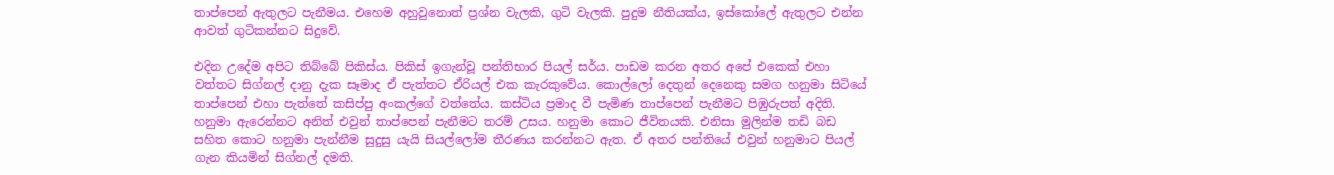තාප්පෙන් ඇතුලට පැනීමය. එහෙම අහුවුනොත් ප්‍රශ්න වැලකි, ගුටි වැලකි. පුදුම නීතියක්ය, ඉස්කෝලේ ඇතුලට එන්න ආවත් ගුටිකන්නට සිදුවේ.

එදින උදේම අපිට තිබ්බේ පිකිස්ය. පිකිස් ඉගැන්වූ පන්තිභාර පියල් සර්ය. පාඩම කරන අතර අපේ එකෙක් එහා වත්තට සිග්නල් දානු දැක සෑමාද ඒ පැත්තට ඒරියල් එක කැරකුවේය. කොල්ලෝ දෙතුන් දෙනෙකු සමග හනුමා සිටියේ තාප්පෙන් එහා පැත්තේ කසිප්පු අංකල්ගේ වත්තේය. කස්ටිය ප්‍රමාද වී පැමිණ තාප්පෙන් පැනීමට පිඹුරුපත් අදිති. හනුමා ඇරෙන්නට අනිත් එවුන් තාප්පෙන් පැනීමට තරම් උසය. හනුමා කොට ජීවිතයකි. එනිසා මුලින්ම තඩි බඩ සහිත කොට හනුමා පැන්නීම සුදුසු යැයි සියල්ලෝම තීරණය කරන්නට ඇත. ඒ අතර පන්තියේ එවුන් හනුමාට පියල් ගැන කියමින් සිග්නල් දමති.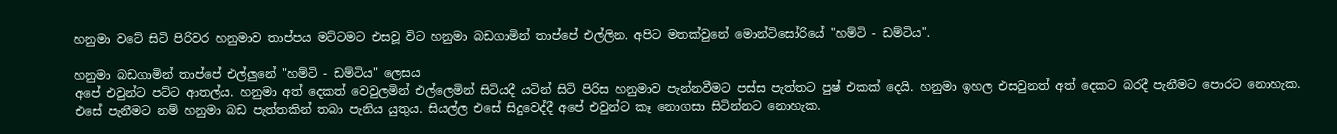හනුමා වටේ සිටි පිරිවර හනුමාව තාප්පය මට්ටමට ‍එසවූ විට හනුමා බඩගාමින් තාප්පේ එල්ලින. අපිට මතක්වුනේ මොන්ටිසෝරියේ "හම්ටි - ඩම්ටිය".

හනුමා බඩගාමින් තාප්පේ එල්ලුනේ "හම්ටි - ඩම්ටිය" ලෙසය
අපේ එවුන්ට පට්ට ආතල්ය. හනුමා අත් දෙකත් වෙවුලමින් එල්ලෙමින් සිටියදී යටින් සිටි පිරිස හනුමාව පැන්නවීමට පස්ස පැත්තට පුෂ් එකක් දෙයි. හනුමා ඉහල එසවුනත් අත් දෙකට බරදී පැනීමට පොරට නොහැක. එ‍සේ පැනීමට නම් හනුමා බඩ පැත්තකින් තබා පැනිය යුතුය. සියල්ල එසේ සිදුවෙද්දී අපේ එවුන්ට කෑ නොගසා සිටින්නට නොහැක.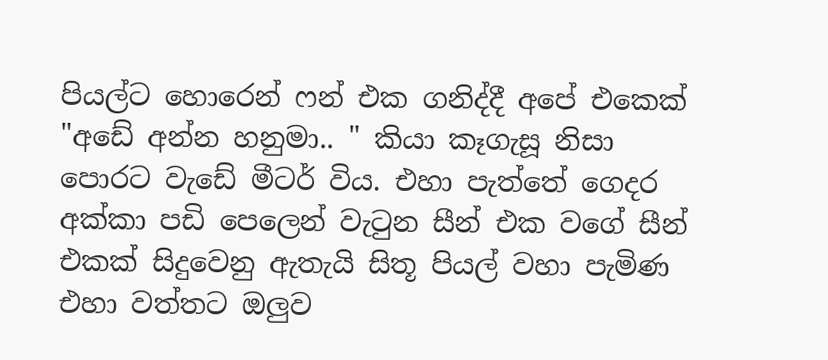පියල්ට ‍හොරෙන් ෆන් එක ගනිද්දී අපේ එකෙක් "අඩේ අන්න හනුමා.. " කියා කෑගැසූ නිසා පොරට වැඩේ මීටර් විය. එහා පැත්තේ ගෙදර අක්කා පඩි පෙලෙන් වැටුන සීන් එක වගේ සීන් එකක් සිදුවෙනු ඇතැයි සිතූ පියල් වහා පැමිණ එහා වත්තට ඔලුව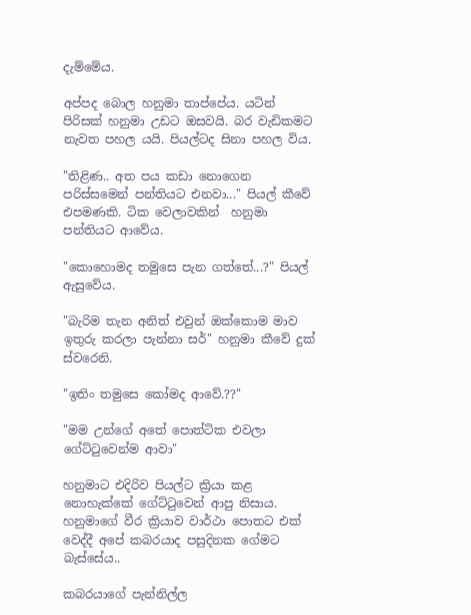දැම්මේය.

අප්පද බොල හනුමා තාප්පේය. යටින් පිරිසක් හනුමා උඩට ඔසවයි. බර වැඩිකමට නැවත පහල යයි. පියල්ටද සිනා පහල විය.

"තිළිණ.. අත පය කඩා නොගෙන පරිස්සමෙන් පන්තියට එනවා..." පියල් කීවේ එපමණකි. ටික වෙලාවකින්  හනුමා පන්තියට ආවේය.

"කොහොමද තමුසෙ පැන ගත්තේ...?" පියල් ඇසුවේය.

"බැරිම තැන අනිත් එවුන් ඔක්කොම මාව ඉතුරු කරලා පැන්නා සර්" හනුමා කීවේ දුක් ස්වරෙනි.

"ඉතිං තමුසෙ කෝමද ආවේ.??"

"මම උන්ගේ අතේ පොත්ටික එවලා ගේට්ටුවෙන්ම ආවා"

හනුමාට එදිරිව පියල්ට ක්‍රියා කළ නොහැක්කේ ගේට්ටුවෙන් ආපු නිසාය. හනුමාගේ වීර ක්‍රියාව වාර්ථා පොතට එක් වෙද්දී අපේ කබරයාද පසුදිනක ගේමට බැස්සේය..

කබරයාගේ පැන්නිල්ල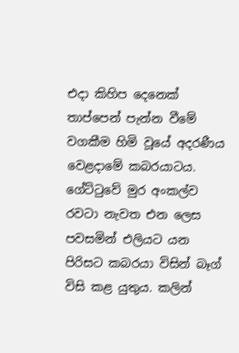එදා කිහිප දෙනෙක් තාප්පෙන් පැන්න වීමේ වගකීම හිමි වූයේ අදරණීය වෙළදාමේ කබරයාටය. ගේට්‍ටුවේ මුර අංකල්ව ර‍වටා නැවත එන ලෙස පවසමින් එලියට යන පිරිසට කබරයා විසින් බෑග් විසි කළ යුතුය. කලින්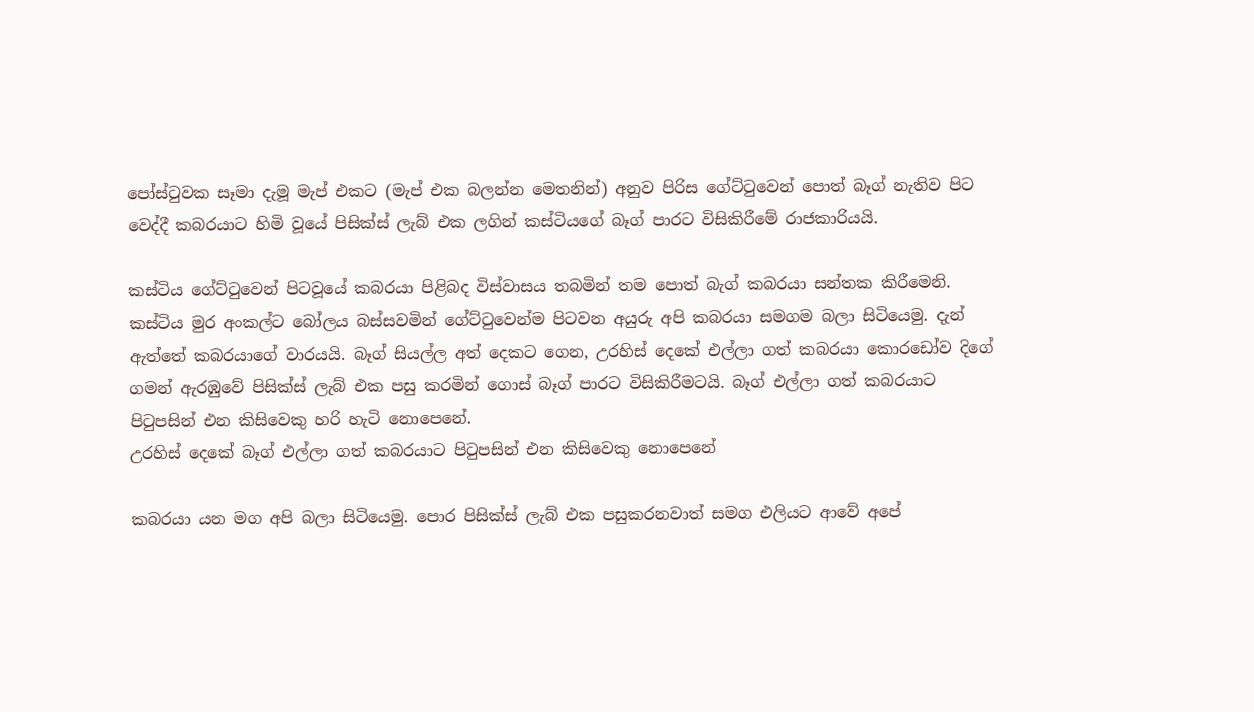පෝස්ටුවක සෑමා දැමූ මැප් එකට (මැප් එක බලන්න මෙතනින්) අනුව පිරිස ගේට්ටුවෙන් පොත් බෑග් නැතිව පිට වෙද්දී කබරයාට හිමි වූ‍යේ පිසික්ස් ලැබ් එක ලගින් කස්ටියගේ බෑග් පාරට විසිකිරීමේ රාජකාරියයි.

කස්ටිය ගේට්ටුවෙන් පිටවූයේ කබරයා පිළිබද විස්වාසය තබමින් තම පොත් බැග් කබරයා සන්තක කිරීමෙනි. කස්ටිය මුර අංකල්ට බෝලය බස්සවමින් ගේට්ටුවෙන්ම පිටවන අයුරු අපි කබරයා සමගම බලා සිටියෙමු. දැන් ඇත්තේ කබරයාගේ වාරයයි. බෑග් සියල්ල අත් දෙකට ගෙන, උරහිස් දෙකේ එල්ලා ගත් කබරයා කොරඩෝව දිගේ ගමන් ඇරඹුවේ පිසික්ස් ලැබ් එක පසු කරමින් ගොස් බෑග් පාරට විසිකිරීමටයි. බෑග් එල්ලා ගත් කබරයාට පිටුපසින් එන කිසිවෙකු හරි හැටි නොපෙනේ.
උරහිස් දෙකේ බෑග් එල්ලා ගත් කබරයාට පිටුපසින් එන කිසිවෙකු නොපෙනේ

කබරයා යන මග අපි බලා සිටියෙමු. පොර පිසික්ස් ලැබ් එක පසුකරනවාත් සමග එලියට ආවේ අපේ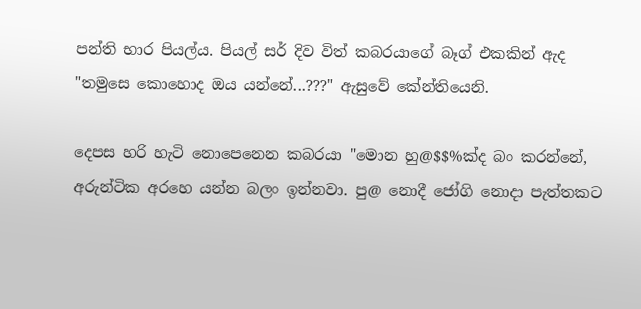පන්ති භාර පියල්ය. පියල් සර් දිව විත් කබරයාගේ බෑග් එකකින් ඇද "තමුසෙ කොහොද ඔය යන්නේ...???" ඇසුවේ කේන්තියෙනි.

දෙපස හරි හැටි නොපෙනෙන කබරයා "මොන හු@$$%ක්ද බං කරන්නේ, අරුන්ටික අරහෙ යන්න බලං ඉන්නවා. පු@ නොදී ජෝගි නොදා පැත්තකට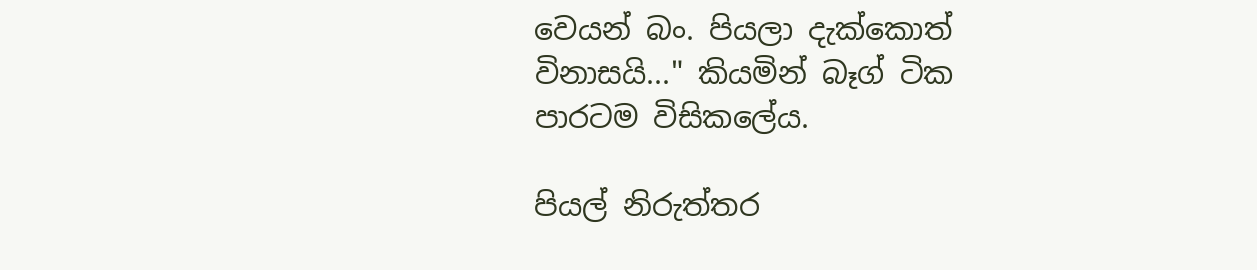වෙයන් බං. පියලා දැක්කොත් විනාසයි..." කියමින් බෑග් ටික පාරටම විසිකලේය.

පියල් නිරුත්තර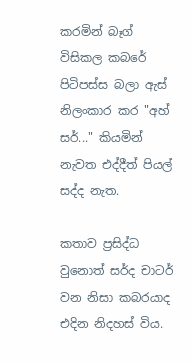කරමින් බෑග් විසිකල කබරේ පිටිපස්ස බලා ඇස් නිලංකාර කර "අහ් සර්..." කියමින් නැවත එද්දීත් පියල් සද්ද නැත.

කතාව ප්‍රසිද්ධ වුනොත් සර්ද චාටර් වන නිසා කබරයාද එදින නිදහස් විය.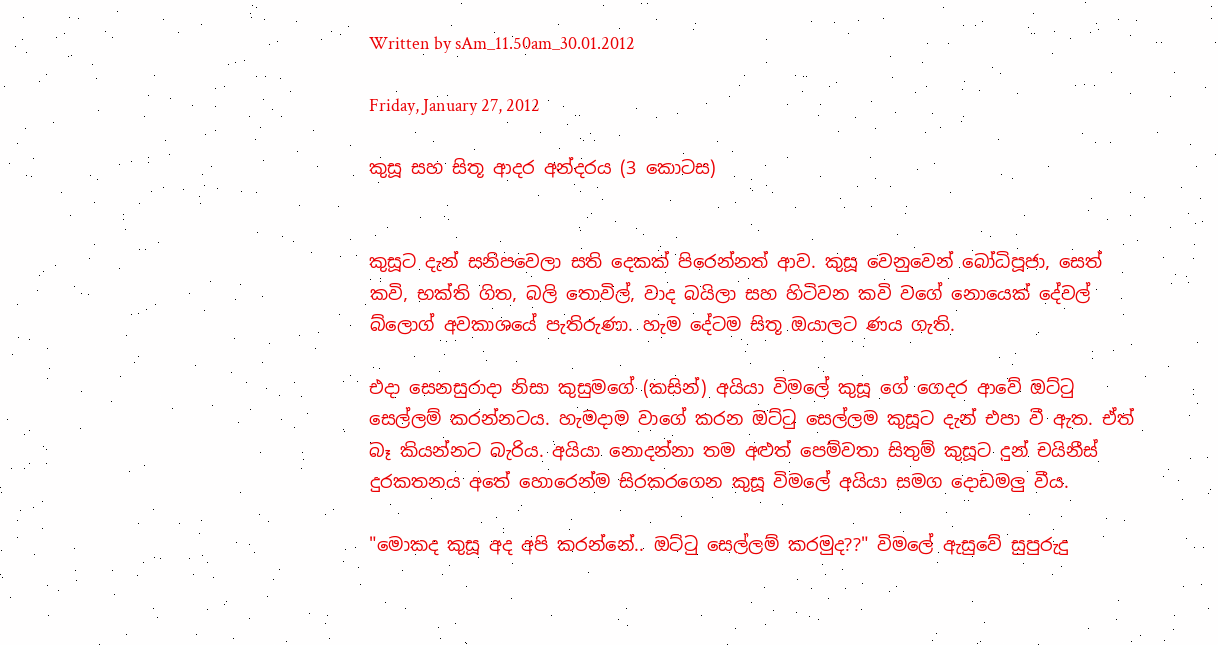Written by sAm_11.50am_30.01.2012

Friday, January 27, 2012

කුසූ සහ සිතූ ආදර අන්දරය (3 කොටස)


කුසූට දැන් සනිපවෙලා සති දෙකක්‍ පිරෙන්නත් ආව. කුසූ වෙනුවෙන් බෝධිපූජා, සෙත් කවි, භක්ති ගිත, බලි තොවිල්, වාද බයිලා සහ හිටිවන කවි වගේ නොයෙක් දේවල් බ්ලොග් අවකාශයේ පැතිරුණා. හැම දේටම සිතූ ඔයාලට ණය ගැති.

එදා සෙනසුරාදා නිසා කුසුමගේ (කසින්) අයියා විමලේ කුසූ ගේ ගෙදර ආවේ ඔට්ටු සෙල්ලම් කරන්නටය. හැමදාම වාගේ කරන ඔට්ටු සෙල්ලම කුසූට දැන් එපා වී ඇත. ඒත් බෑ කියන්නට බැරිය. අයියා නොදන්නා තම අළුත් පෙම්වතා සිතුම් කුසූට දුන් චයිනීස් දුරකතනය අතේ හොරෙන්ම සිරකරගෙන කුසූ විමලේ අයියා සමග දොඩමලු වීය.

"මොකද කුසූ අද අපි කරන්නේ.. ඔට්ටු සෙල්ලම් කරමුද??" විමලේ ඇසුවේ සුපුරුදු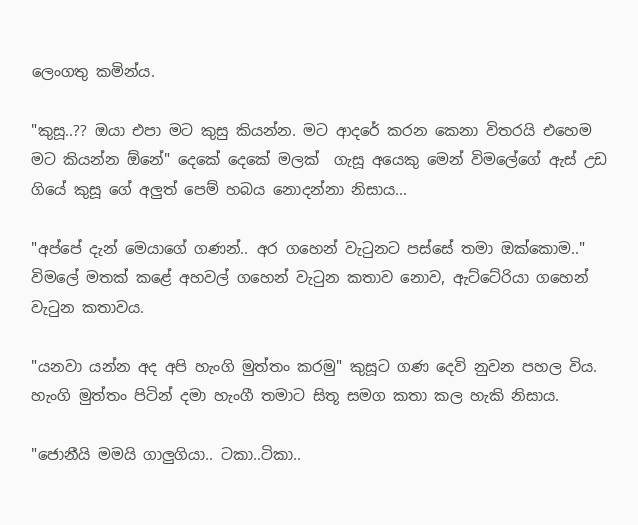ලෙංගතු කමින්ය.

"කුසූ..?? ඔයා එපා මට කුසු කියන්න. මට ආදරේ කරන කෙනා විතරයි එහෙම මට කියන්න ඕනේ" දෙකේ දෙකේ මලක්  ගැසූ අයෙකු මෙන් විමලේගේ ඇස් උඩ ගියේ කුසූ ගේ අලුත් පෙම් හබය නොදන්නා නිසාය...

"අප්පේ දැන් මෙයාගේ ගණන්.. අර ගහෙන් වැටුනට පස්සේ තමා ඔක්කොම.." විමලේ මතක් කළේ අහවල් ගහෙන් වැටුන කතාව නොව, ඇට්ටේරියා ගහෙන් වැටුන කතාවය.

"යනවා යන්න අද අපි හැංගි මුත්තං කරමු" කුසූට ගණ දෙවි නුවන පහල විය. හැංගි මුත්තං පිටින් දමා හැංගී තමාට සිතූ සමග කතා කල හැකි නිසාය.

"ජොනීයි මමයි ගාලුගියා.. ටකා..ටිකා..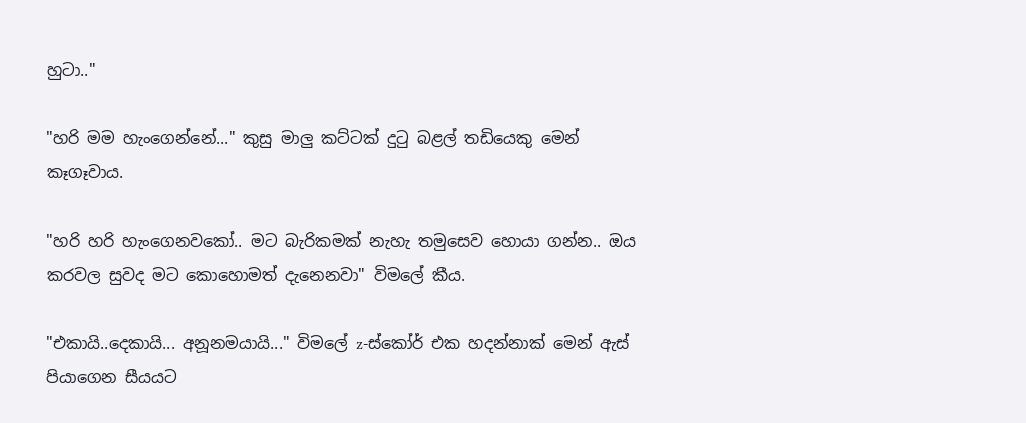හුටා.."

"හරි මම හැංගෙන්නේ..." කුසු මාලු කට්ටක් දුටු බළල් තඩියෙකු මෙන් කෑගෑවාය.

"හරි හරි හැංගෙනවකෝ.. මට බැරිකමක් නැහැ තමුසෙව හොයා ගන්න.. ඔය කරවල සුවද මට කොහොමත් දැනෙනවා" විමලේ කීය.

"එකායි..දෙකායි... අනූනමයායි..." විමලේ z-ස්කෝර් එක හදන්නාක් මෙන් ඇස් පියාගෙන සීයයට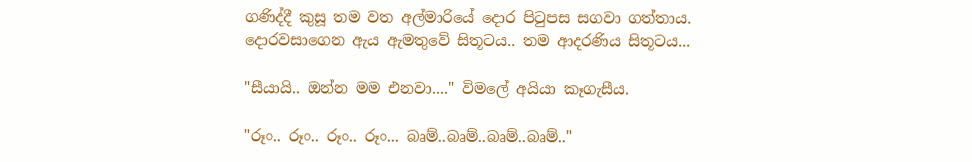ගණිද්දී කුසූ තම වත අල්මාරියේ දොර පිටුපස සගවා ගත්තාය. දොරවසාගෙන ඇය ඇමතුවේ සිතූටය.. තම ආදරණිය සිතූටය...

"සීයායි.. ඔන්න මම එනවා...." විමලේ අයියා කෑගැසීය.

"රූං.. රූං.. රූං.. රූං... බෘම්..බෘම්..බෘම්..බෘම්.."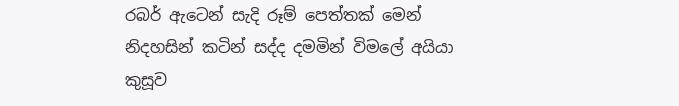රබර් ඇටෙන් සැදි රූම් පෙත්තක් මෙන් නිදහසින් කටින් සද්ද දමමින් විමලේ අයියා කුසූව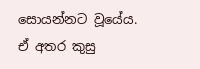සොයන්නට වූයේය. ඒ අතර කුසු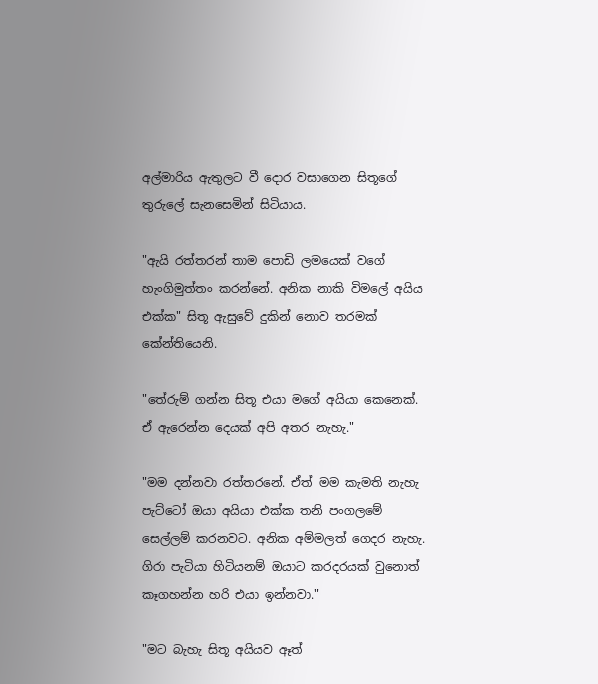අල්මාරිය ඇතුලට වී දොර වසාගෙන සිතූගේ තුරුලේ සැනසෙමින් සිටියාය.

"ඇයි රත්තරන් තාම පොඩි ලමයෙක් වගේ හැංගිමුත්තං කරන්නේ. අනික නාකි විමලේ අයිය එක්ක" සිතූ ඇසුවේ දුකින් නොව තරමක් කේන්තියෙනි.

"තේරුම් ගන්න සිතූ එයා මගේ අයියා කෙනෙක්. ඒ ඇරෙන්න දෙයක් අපි අතර නැහැ."

"මම දන්නවා රත්ත‍රනේ. ඒත් මම කැමති නැහැ පැට්ටෝ ඔයා අයියා එක්ක තනි පංගලමේ සෙල්ලම් කරනවට. අනික අම්මලත් ගෙදර නැහැ. ගිරා පැටියා හිටියනම් ඔයාට කරදරයක් වුනොත් කෑගහන්න හරි එයා ඉන්නවා."

"මට බැහැ සිතූ අයියව ඈත්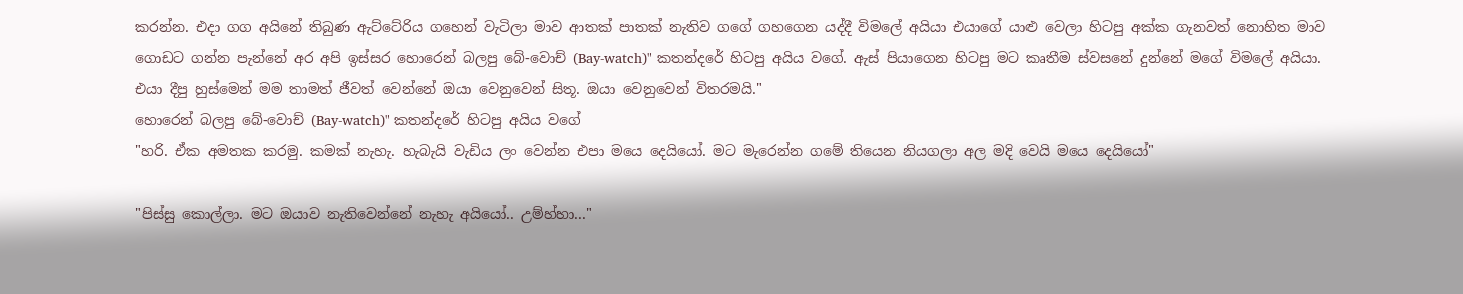කරන්න. එදා ගග අයිනේ තිබුණ ඇට්ටේරිය ගහෙන් වැටිලා මාව ආතක් පාතක් නැතිව ගගේ ගහගෙන යද්දී විමලේ අයියා එයාගේ යාළු වෙලා හිටපු අක්ක ගැනවත් නොහිත මාව ගොඩට ගන්න පැන්නේ අර අපි ඉස්සර හොරෙන් බලපු ‍බේ-වොච් (Bay-watch)" කතන්දරේ හිටපු අයිය වගේ. ඇස් පියාගෙන හිටපු මට කෘතීම ස්වසනේ දුන්නේ මගේ විමලේ අයියා. එයා දීපු හුස්මෙන් මම තාමත් ජීවත් වෙන්නේ ඔයා වෙනුවෙන් සිතූ. ඔයා වෙනුවෙන් විතරමයි."
හොරෙන් බලපු ‍බේ-වොච් (Bay-watch)" කතන්දරේ හිටපු අයිය වගේ
"හරි. ඒක අමතක කරමු. කමක් නැහැ. හැබැයි වැඩිය ලං වෙන්න එපා මයෙ දෙයියෝ. මට මැරෙන්න ගමේ තියෙන නියගලා අල මදි වෙයි මයෙ දෙයියෝ"

"පිස්සු කොල්ලා. මට ඔයාව නැතිවෙන්නේ නැහැ අයියෝ.. උම්හ්හා..."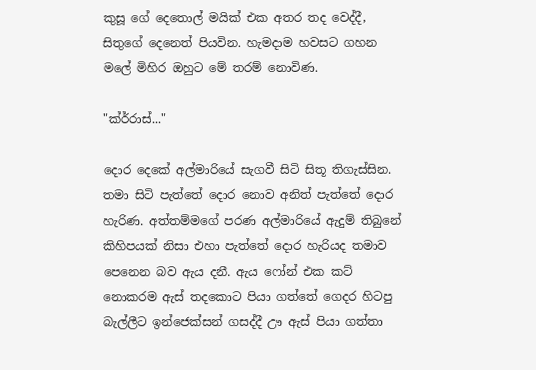කුසූ ගේ දෙතොල් මයික් එක අතර තද වෙද්දී, සිතුගේ දෙනෙත් පියවින. හැමදාම හවසට ගහන මලේ මිහිර ඔහුට මේ තරම් නොවිණ.

"ක්ර්රාස්..."

දොර දෙකේ අල්මාරියේ සැගවී සිටි සිතූ තිගැස්සින. තමා සිටි පැත්තේ දොර නොව අනිත් පැත්තේ දොර හැරිණ. අත්තම්මගේ පරණ අල්මාරියේ ඇදුම් තිබුනේ කිහිපයක් නිසා එහා පැත්තේ දොර හැරියද තමාව පෙනෙන බව ඇය දනී. ඇය ෆෝන් එක කට් නොකරම ඇස් තදකොට පියා ගත්තේ ගෙදර හිටපු බැල්ලීට ඉන්ජෙක්සන් ගසද්දී ඌ ඇස් පියා ගත්තා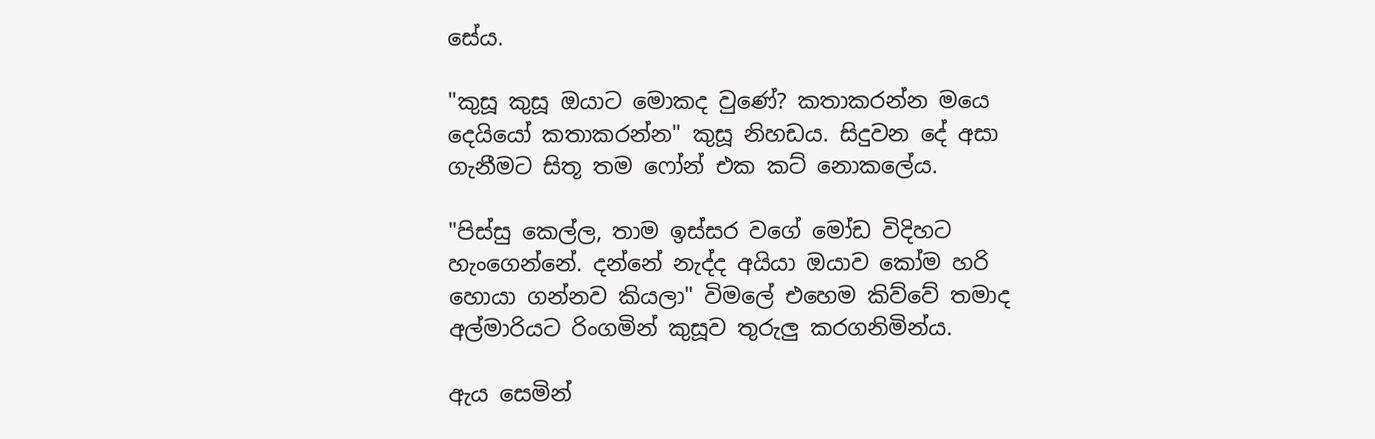සේය.

"කුසූ කුසූ ඔයාට මොකද වුණේ? කතාකරන්න මයෙ දෙයියෝ කතාකරන්න" කුසූ නිහඩය. සිදුවන දේ අසා ගැනීමට සිතූ තම ෆෝන් එක කට් නොකලේය.

"පිස්සු කෙල්ල, තාම ඉස්සර වගේ මෝඩ විදිහට හැංගෙන්නේ. දන්නේ නැද්ද අයියා ඔයාව කෝම හරි හොයා ගන්නව කියලා" විමලේ එහෙම කිව්වේ තමාද අල්මාරියට රිංගමින් කුසූව තුරුලු කරගනිමින්ය.

ඇය සෙමින්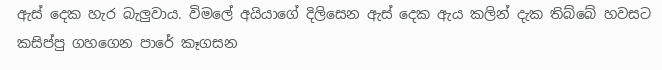ඇස් දෙක හැර බැලුවාය. විමලේ අයියාගේ දිලිසෙන ඇස් දෙක ඇය කලින් දැක තිබ්බේ හවසට  කසිප්පු ගහගෙන පාරේ කෑගසන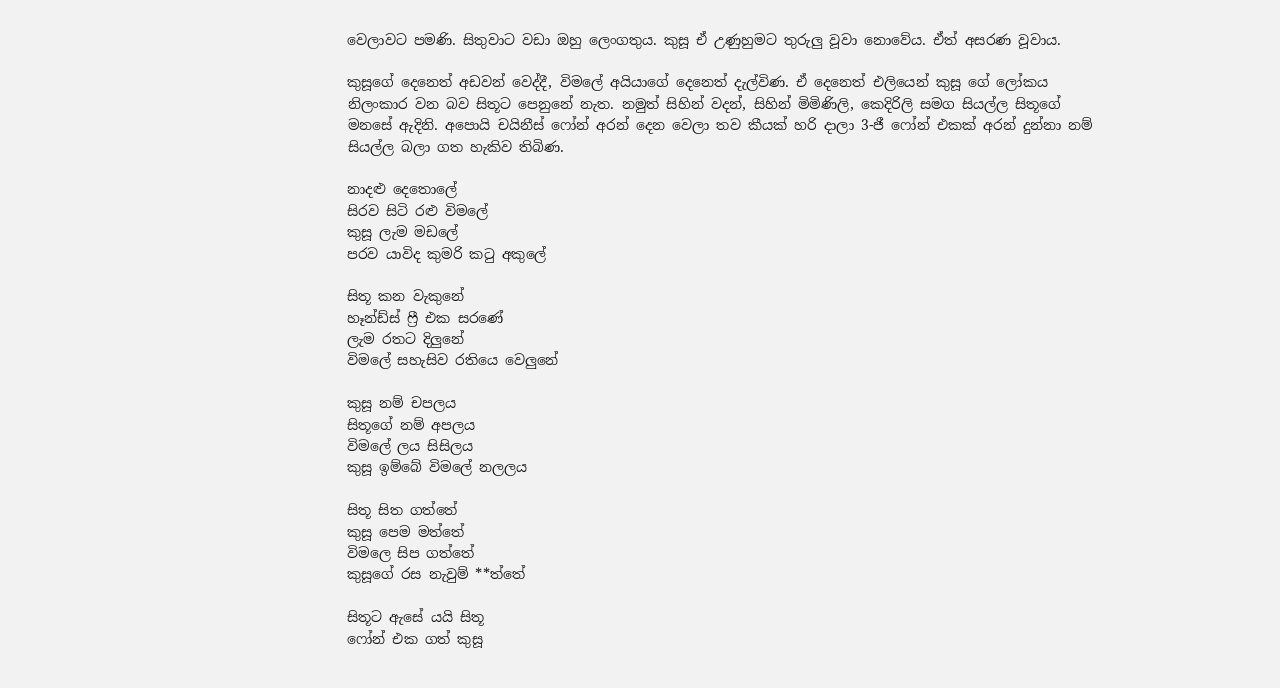වෙලාවට පමණි. සිතුවාට වඩා ඔහු ලෙංගතුය. කුසූ ඒ උණුහුමට තුරුලු වූවා නොවේය. ඒත් අසරණ වූවාය.

කුසූගේ දෙනෙත් අ‍ඩවන් වෙද්දී, විමලේ අයියාගේ දෙනෙත් දැල්විණ. ඒ දෙනෙත් එලියෙන් කුසූ ගේ ලෝකය නිලංකාර වන බව සිතූට පෙනුනේ නැත. නමුත් සිහින් වදන්, සිහින් මිමිණිලි, කෙදිරිලි සමග සියල්ල සිතූගේ මනසේ ඇදිනි. අපොයි චයිනීස් ෆෝන් අරන් දෙන වෙලා තව කීයක් හරි දාලා 3-ජී ෆෝන් එකක් අරන් දුන්නා නම් සියල්ල බලා ගත හැකිව තිබිණ.

නාදළු දෙතො‍ලේ
සිරව සිටි රළු විමලේ
කුසූ ලැම මඩලේ
පරව යාවිද කුමරි කටු අකුලේ

සිතූ කන වැකුනේ
හෑන්ඩ්ස් ෆ්‍රී එක සරණේ
ලැම රතට දිලුනේ
විමලේ සහැසිව රතියෙ වෙලුනේ

කුසූ නම් චපලය
සිතූගේ නම් අපලය
විමලේ ලය සිසිලය
කුසූ ඉම්බේ විමලේ නලලය

සිතූ සිත ගත්තේ
කුසූ පෙම මත්තේ
විමලෙ සිප ගත්තේ
කුසූගේ රස නැවුම් **ත්තේ

සිතූට ඇසේ යයි සිතූ
ෆෝන් එක ගත් කුසූ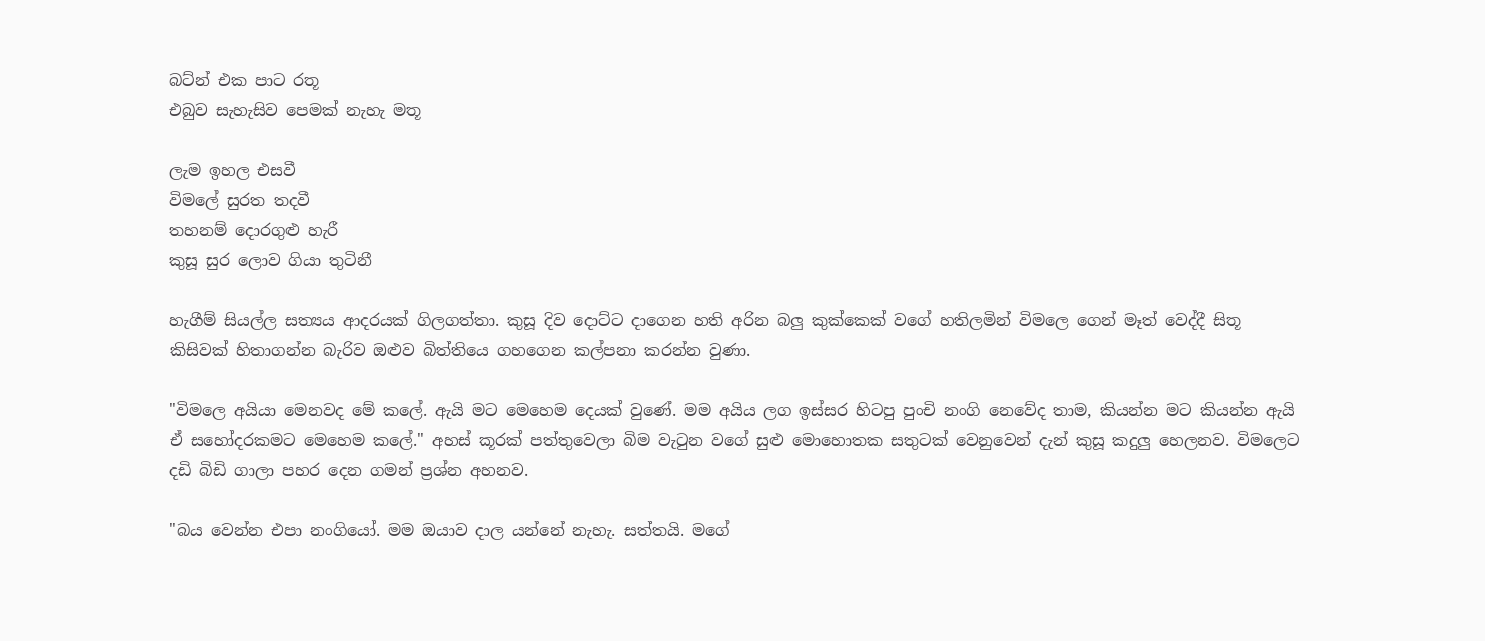බට්න් එක පාට රතූ
එබුව සැහැසිව පෙමක් නැහැ මතූ

ලැම ඉහල එ‍සවී
විමලේ සුරත තදවී
තහනම් දොරගුළු හැරී
කුසූ සුර ලොව ගියා තුටිනී

හැගීම් සියල්ල සත්‍යය ආදරයක් ගිලගත්තා. කුසූ දිව දොට්ට දාගෙන හති අරින බලු කුක්කෙක් වගේ හතිලමින් විමලෙ ගෙන් මෑත් වෙද්දී සිතූ කිසිවක් හිතාගන්න බැරිව ඔළුව බිත්තියෙ ගහගෙන කල්පනා කරන්න වුණා.

"විමලෙ අයියා මෙනවද මේ කලේ. ඇයි මට මෙහෙම දෙයක් වුණේ. මම අයිය ලග ඉස්සර හිටපු පුංචි නංගි නෙවේද තාම, කියන්න මට කියන්න ඇයි ඒ සහෝදරකමට මෙහෙම කලේ." අහස් කූරක් පත්තුවෙලා බිම වැටුන වගේ සුළු මොහොතක සතුටක් වෙනුවෙන් දැන් කුසූ කදුලු හෙලනව. විමලෙට දඩි බිඩි ගාලා පහර දෙන ගමන් ප්‍රශ්න අහනව.

"බය වෙන්න එපා නංගියෝ. මම ඔයාව දාල යන්නේ නැහැ. සත්තයි. මගේ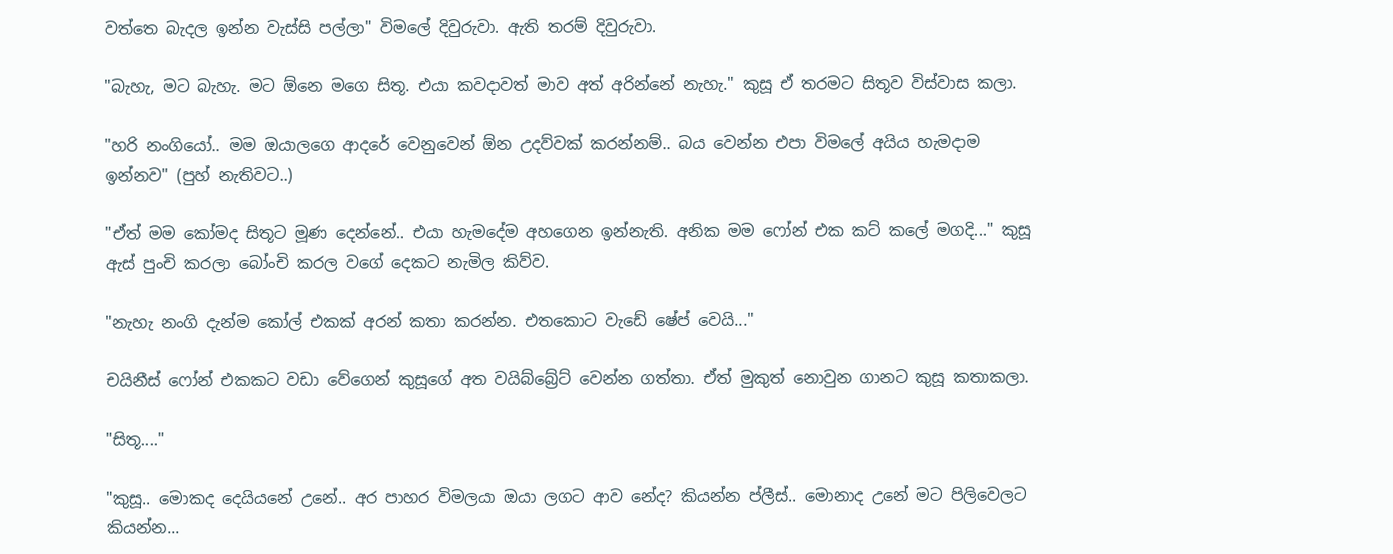වත්තෙ බැදල ඉන්න වැස්සි පල්ලා" විමලේ දිවුරුවා. ඇති තරම් දිවුරුවා.

"බැහැ, මට බැහැ. මට ඕනෙ මගෙ සිතූ. එයා කවදාවත් මාව අත් අරින්නේ නැහැ." කුසූ ඒ තරමට සිතූව විස්වාස කලා.

"හරි නංගියෝ.. මම ඔයාලගෙ ආදරේ වෙනුවෙන් ඕන උදව්වක් කරන්නම්.. බය වෙන්න එපා විමලේ අයිය හැමදාම ඉන්නව" (පුහ් නැතිවට..)

"ඒත් මම කෝමද සිතූට මූණ දෙන්නේ.. එයා හැමදේම අහගෙන ඉන්නැති. අනික මම ෆෝන් එක කට් කලේ මගදි..." කුසූ ඇස් පුංචි කරලා බෝංචි කරල වගේ දෙකට නැමිල කිව්ව.

"නැහැ නංගි දැන්ම කෝල් එකක් අරන් කතා කරන්න. එතකොට වැඩේ ෂේප් වෙයි..."

චයිනීස් ෆෝන් එකකට වඩා වේගෙන් කුසූගේ අත වයිබ්බ්‍රේට් වෙන්න ගත්තා. ඒත් මුකුත් නොවුන ගානට කුසූ කතාකලා.

"සිතූ...."

"කුසූ.. මොකද දෙයියනේ උනේ.. අර පාහර විමලයා ඔයා ලගට ආව නේද? කියන්න ප්ලීස්.. මොනාද උනේ මට පිලිවෙලට කියන්න...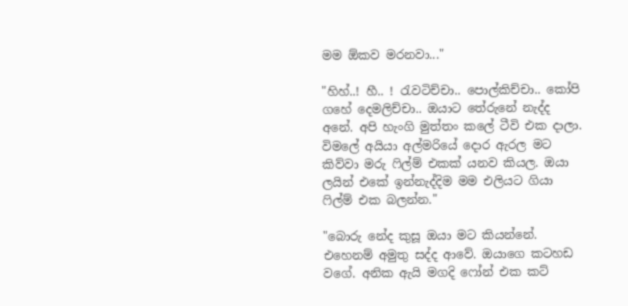මම ඕකව මරනවා..."

"හිහ්..! හී.. ! රැවටිච්චා.. පොල්කිච්චා.. කෝපි ගහේ දෙමලිච්චා.. ඔයාට තේරුනේ නැද්ද අනේ. අපි හැංගි මුත්තං කලේ ටීවි එක දාලා. විමලේ අයියා අල්මරියේ දොර ඇරල මට කිව්වා මරු ෆිල්ම් එකක් යනව කියල. ඔයා ලයින් එකේ ඉන්නැද්දිම මම එලියට ගියා ෆිල්ම් එක බලන්න."

"බොරු නේද කුසූ ඔයා මට කියන්නේ. එහෙනම් අමුතු සද්ද ආවේ. ඔයාගෙ කටහඩ වගේ. අනික ඇයි මගදි ෆෝන් එක කට්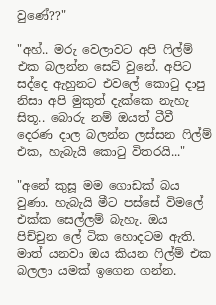වුණේ??"

"අහ්.. මරු වෙලාවට අපි ෆිල්ම් එක බලන්න සෙට් වුනේ. අපිට සද්දෙ ඇහුනට එවලේ කොටු දාපු නිසා අපි මුකුත් දැක්කෙ නැහැ සිතූ.. බොරු නම් ඔයත් ටීවී දෙරණ දාල බලන්න ලස්සන ෆිල්ම් එක, හැබැයි කොටු විතරයි..."

"අනේ කුසූ මම ගොඩක් බය වුණා. හැබැයි මීට පස්සේ විමලේ එක්ක සෙල්ලම් බැහැ. ඔය පිච්චුන ලේ ටික හොදටම ඇති. මාත් යනවා ඔය කියන ෆිල්ම් එක බලලා යමක් ඉගෙන ගන්න.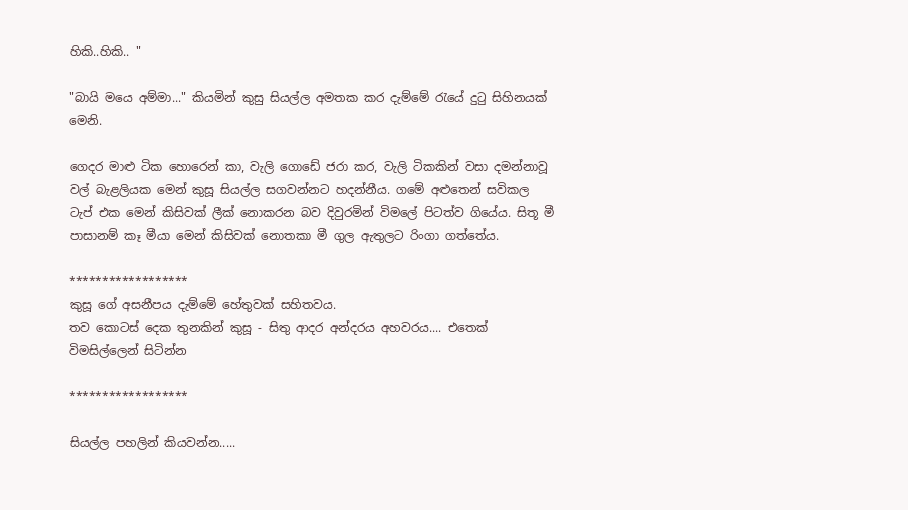හිකි..හිකි.. "

"බායි මයෙ අම්මා..." කියමින් කුසු සියල්ල අමතක කර දැම්මේ රැයේ දුටු සිහිනයක් මෙනි.

ගෙදර ‍මාළු ටික හොරෙන් කා, වැලි ගොඩේ ජරා කර, වැලි ටිකකින් වසා දමන්නාවූ වල් බැළලියක මෙන් කුසූ සියල්ල සගවන්නට හදන්නීය. ගමේ අළුතෙන් සවිකල ටැප් එක මෙන් කිසිවක් ලීක් නොකරන බව දිවුරමින් විමලේ පිටත්ව ගියේය. සිතූ මී පාසානම් කෑ මීයා මෙන් කිසිවක් නොතකා මී ගුල ඇතුලට රිංගා ගත්තේය.

******************
කුසූ ගේ අසනීපය දැම්මේ හේතුවක් සහිතවය.
තව කොටස් දෙක තුනකින් කුසූ - සිතු ආදර අන්දරය අහවරය.... එතෙක් විමසිල්ලෙන් සිටින්න

******************

සියල්ල පහලින් කියවන්න.....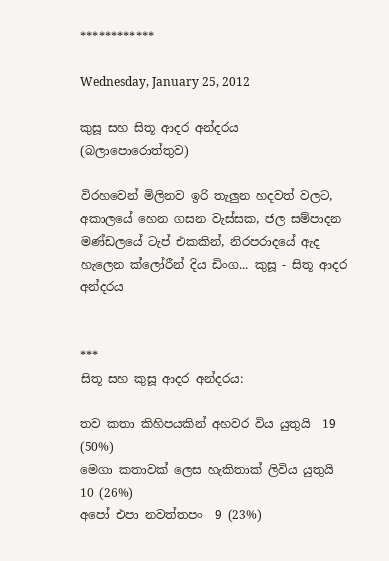************

Wednesday, January 25, 2012

කුසූ සහ සිතූ ආදර අන්දරය (බලාපොරොත්තුව)

විරහවෙන් මිලිනව ඉරි තැලුන හදවත් වලට, අකාලයේ හෙන ගසන වැස්සක, ජල සම්පාදන මණ්ඩලයේ ටැප් එකකින්, නිරපරාදයේ ඇද හැලෙන ක්ලෝරීන් දිය ඩිංග... කුසූ - සිතූ ආදර අන්දරය


***
සිතූ සහ කුසූ ආදර අන්දරය:

තව කතා කිහිපයකින් අහවර විය යුතුයි  19 (50%)
මෙගා කතාවක් ලෙස හැකිතාක් ලිවිය යුතුයි  10 (26%)
අපෝ එපා නවත්තපං  9 (23%)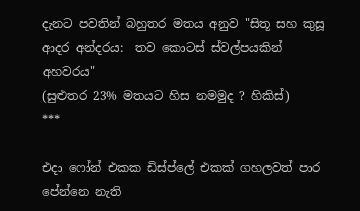දැනට පවතින් බහුතර මතය අනුව "සිතූ සහ කුසූ ආදර අන්දරය:  තව කොටස් ස්වල්පයකින් අහවරය"
(සුළුතර 23% මතයට හිස නමමුද ? හිකිස්)
***

එදා ෆෝන් එකක ඩිස්ප්ලේ එකක් ගහලවත් පාර පේන්නෙ නැති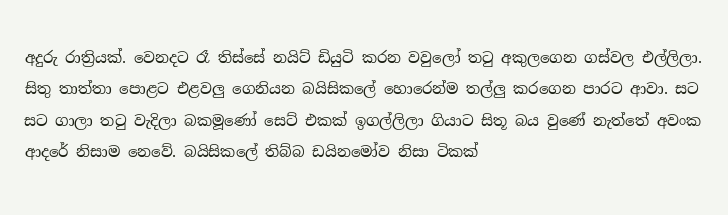අදුරු රාත්‍රියක්. වෙනදට රෑ තිස්සේ ‍නයිට් ඩියුටි කරන වවුලෝ තටු අකුලගෙන ගස්වල එල්ලිලා. සිතු තාත්තා පොළට එළවලු ගෙනියන බයිසිකලේ හොරෙන්ම තල්ලු කරගෙන පාරට ආවා. සට සට ගාලා තටු වැදිලා බකමූණෝ සෙට් එකක් ඉගල්ලිලා ගියාට සිතූ බය වුණේ නැත්තේ අවංක ආදරේ නිසාම නෙවේ. බයිසිකලේ තිබ්බ ඩයිනමෝව නිසා ටිකක්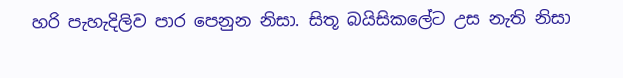හරි පැහැදිලිව පාර පෙනුන නිසා. සිතූ බයිසිකලේට උස නැති නිසා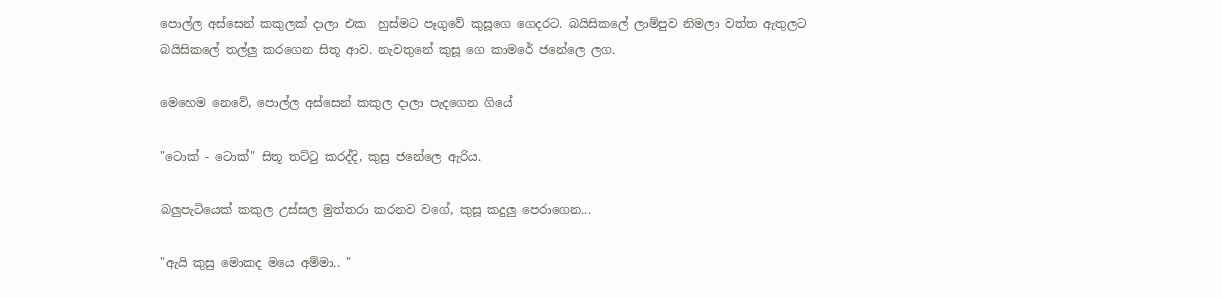පොල්ල අස්සෙන් කකුලක් දාලා එක  හුස්මට පෑගුවේ කුසූගෙ ගෙදරට. බයිසිකලේ ලාම්පුව නිමලා වත්ත ඇතුලට බයිසිකලේ තල්ලු කරගෙන සිතූ ආව. නැවතුනේ කුසූ ගෙ කාමරේ ජනේලෙ ලග.

මෙහෙම නෙවේ, පොල්ල අස්සෙන් කකුල දාලා පැදගෙන ගියේ

"ටොක් - ටොක්" සිතූ තට්ටු කරද්දි, කුසු ජනේලෙ ඇරිය.

බලුපැටියෙක් කකුල උස්සල මුත්තරා කරනව වගේ, කුසූ කදුලු පෙරාගෙන...

"ඇයි කුසු මොකද මයෙ අම්මා.. "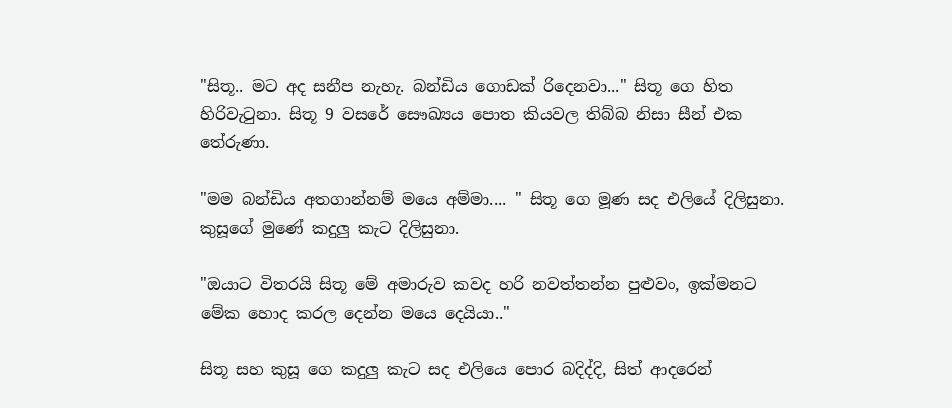"සිතූ.. මට අද සනීප නැහැ. බන්ඩිය ගොඩක් රිදෙනවා..." සිතූ ගෙ හිත හිරිවැටුනා. සිතූ 9 වසරේ සෞඛ්‍යය පොත කියවල තිබ්බ නිසා සීන් එක තේරුණා.

"මම බන්ඩිය අතගාන්නම් මයෙ අම්මා.... " සිතූ ගෙ මූණ සද එලියේ දිලිසුනා. කුසූගේ මුණේ කදුලු කැට දිලිසුනා.

"ඔයාට විතරයි සිතූ මේ අමාරුව කවද හරි නවත්තන්න පුළුවං, ඉක්මනට මේක හොද කරල දෙන්න මයෙ දෙයියා.."

සිතූ සහ කුසූ ගෙ කදුලු කැට සද එලියෙ පොර බදිද්දි, සිත් ආදරෙන්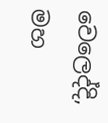වෙලෙද්දි, මහ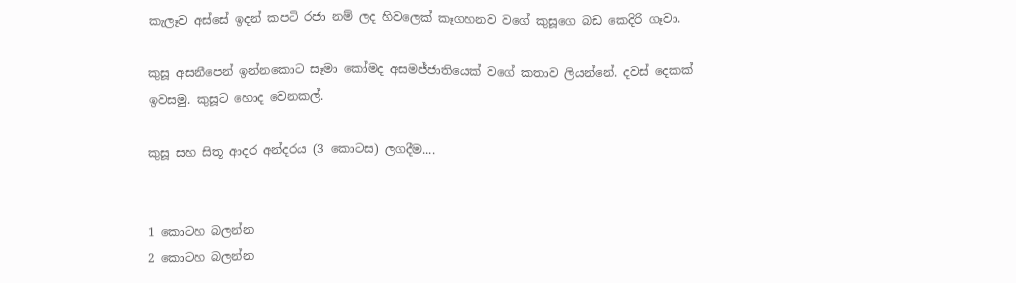කැලෑව අස්සේ ඉදන් කපටි රජා නම් ලද හිවලෙක් කෑගහනව වගේ කුසූගෙ බඩ කෙදිරි ගෑවා.

කුසූ අසනීපෙන් ඉන්නකොට සෑමා කෝමද අසමජ්ජාතියෙක් වගේ කතාව ලියන්නේ. දවස් දෙකක් ඉවසමු. කුසූට හොද වෙනකල්.

කුසූ සහ සිතූ ආදර අන්දරය (3 කොටස) ලගදීම....


1 කොටහ බලන්න
2 කොටහ බලන්න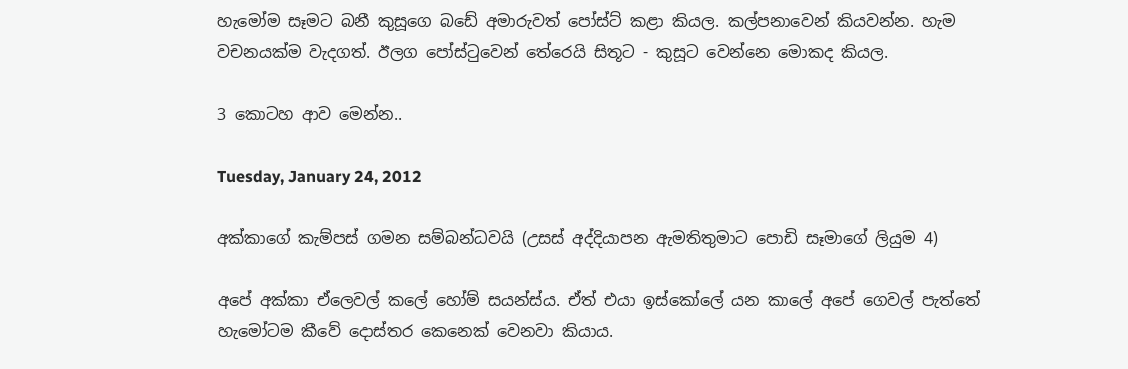හැමෝම සෑමට බනී කුසූගෙ බඩේ අමාරුවත් පෝස්ට් කළා කියල. කල්පනාවෙන් කියවන්න. හැම වචනයක්ම වැදගත්. ඊලග පෝස්ටුවෙන් තේරෙයි සිතූට - කුසූට වෙන්නෙ මොකද කියල.

3 කොටහ ආව මෙන්න..

Tuesday, January 24, 2012

අක්කාගේ කැම්පස් ගමන සම්බන්ධවයි (උසස් අද්දියාපන ඇමතිතුමාට පොඩි සෑමාගේ ලියුම 4)

අපේ අක්කා ඒලෙවල් කලේ හෝම් සයන්ස්ය. ඒත් එයා ඉස්කෝලේ යන කාලේ අපේ ගෙවල් පැත්තේ හැමෝටම කීවේ දොස්තර කෙනෙක් වෙනවා කියාය.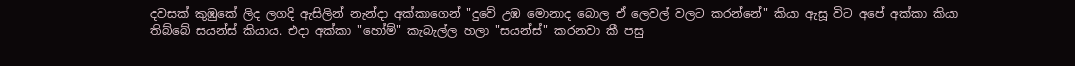දවසක් කුඹුකේ ලිද ලගදි ඇසිලින් නැන්දා අක්කාගෙන් "දුවේ උඹ මොනාද බොල ඒ ලෙවල් වලට කරන්නේ" කියා ඇසූ විට අපේ අක්කා කියා තිබ්බේ සයන්ස් කියාය. එදා අක්කා "හෝම්" කැබැල්ල හලා "සයන්ස්" කරනවා කී පසු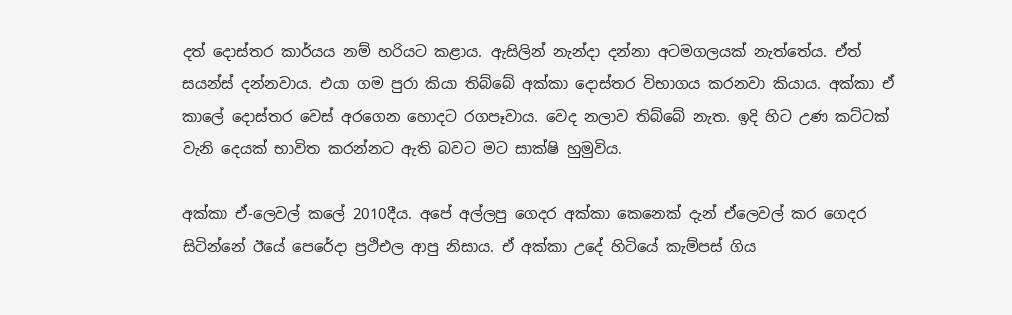දත් දොස්තර කාර්යය නම් හරියට කළාය. ඇසිලින් නැන්දා දන්නා අටමගලයක් නැත්තේය. ඒත් සයන්ස් දන්නවාය. එයා ගම පුරා කියා තිබ්බේ අක්කා දොස්තර විභාගය කරනවා කියාය. අක්කා ඒ කාලේ දොස්තර වෙස් අරගෙන හොදට රගපෑවාය. වෙද නලාව තිබ්බේ නැත. ඉදි හිට උණ කට්ටක් වැනි දෙයක් භාවිත කරන්නට ඇති බවට මට සාක්ෂි හුමුවිය.

අක්කා ඒ-ලෙවල් කලේ 2010දීය. අපේ අල්ලපු ගෙදර අක්කා කෙනෙක් දැන් ඒලෙවල් කර ගෙදර සිටින්නේ ‍ඊයේ පෙරේදා ප්‍රථිඑල ආපු නිසාය. ඒ අක්කා උදේ හිටියේ කැම්පස් ගිය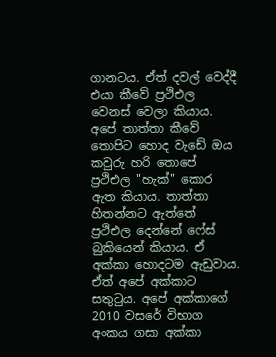ගානටය. ඒත් දවල් වෙද්දී එයා කීවේ ප්‍රථිඑල වෙනස් වෙලා කියාය. අපේ තාත්තා කීවේ තොපිට හොද වැඩේ ඔය කවුරු හරි තොපේ ප්‍රථිඑල "හැක්" කොර ඇත කියාය. තාත්තා හිතන්නට ඇත්තේ ප්‍රථිඑල දෙන්නේ ෆේස් බුකියෙන් කියාය. ඒ අක්කා හොදටම ඇඩුවාය. ඒත් අපේ අක්කාට සතුටුය. අපේ අක්කාගේ 2010 වසරේ විභාග අංකය ගසා අක්කා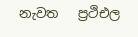නැවත   ප්‍රථිඑල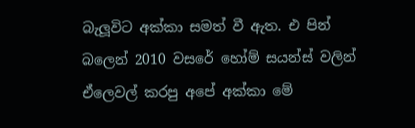බැලූවිට අක්කා සමත් වී ඇත. එ පින් බලෙන් 2010 වසරේ හෝම් සයන්ස් වලින් ඒලෙවල් කරපු අපේ අක්කා මේ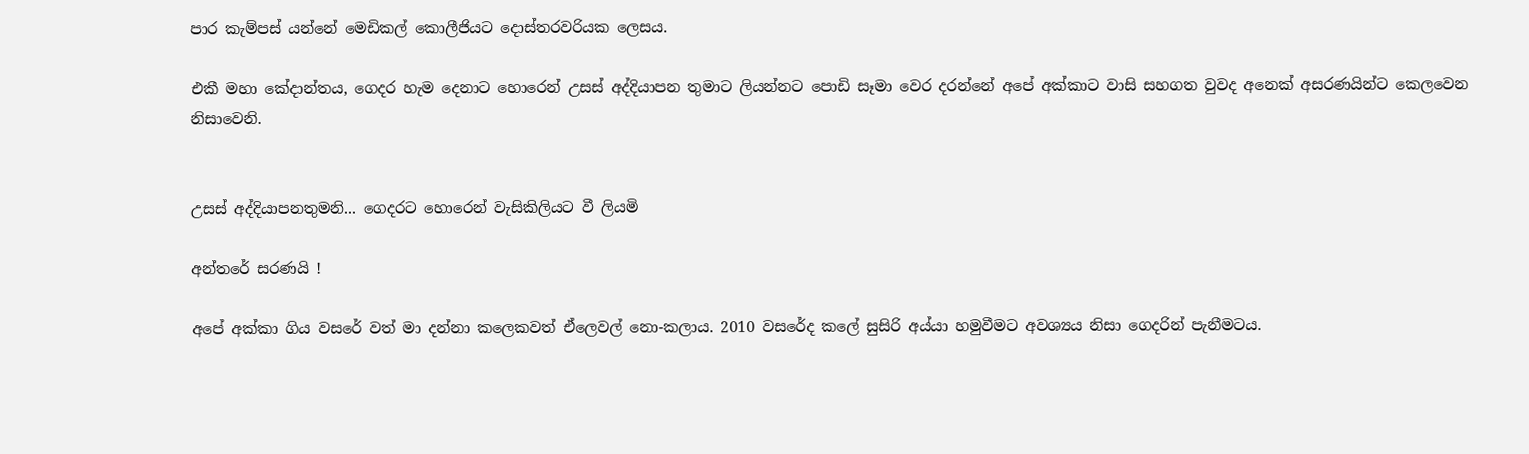පාර කැම්පස් යන්නේ මෙඩිකල් කොලීජියට දොස්තරවරියක ලෙසය.

එකී මහා කේදාන්තය, ගෙදර හැම දෙනාට හොරෙන් උසස් අද්දියාපන තුමාට ලියන්නට පොඩි සෑමා වෙර දරන්නේ අපේ අක්කාට වාසි සහගත වුවද අනෙක් අසරණයින්ට කෙලවෙන නිසාවෙනි.


උසස් අද්දියාපනතුමනි... ගෙදර‍ට හොරෙන් වැසිකිලියට වී ලියමි

අන්තරේ සරණයි !

අපේ අක්කා ගිය වසරේ වත් මා දන්නා කලෙකවත් ඒලෙවල් නො-කලාය. 2010 වසරේද කලේ සුසිරි අය්යා හමුවීමට අවශ්‍යය නිසා ගෙදරින් පැනීමටය.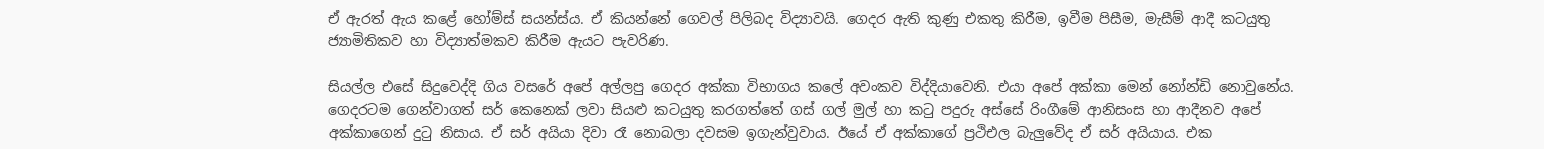ඒ ඇරත් ඇය කළේ හෝම්ස් සයන්ස්ය. ඒ කියන්නේ ගෙවල් පිලිබද විද්‍යාවයි. ගෙදර ඇති කුණු එකතු කිරීම, ඉවීම පිසීම, මැසීම් ආදී කටයුතු ජ්‍යාමිතිකව හා විද්‍යාත්මකව කිරීම ඇයට පැවරිණ.

සියල්ල එසේ සිදුවෙද්දි ගිය වස‍රේ අපේ අල්ලපු ගෙදර අක්කා විභාගය කලේ අවංකව විද්දියාවෙනි. එයා අපේ අක්කා මෙන් නෝන්ඩි නොවුනේය. ගෙදරටම ගෙන්වාගත් සර් කෙනෙක් ලවා සියළු කටයුතු කරගත්තේ ගස් ගල් මුල් හා කටු පදුරු අස්සේ රිංගීමේ ආනිසංස හා ආදීනව අපේ අක්කාගෙන් දුටු නිසාය. ඒ සර් අයියා දිවා රෑ නොබලා දවසම ඉගැන්වුවාය. ඊයේ ඒ අක්කාගේ ප්‍රථිඑල බැලුවේද ඒ සර් අයියාය. එක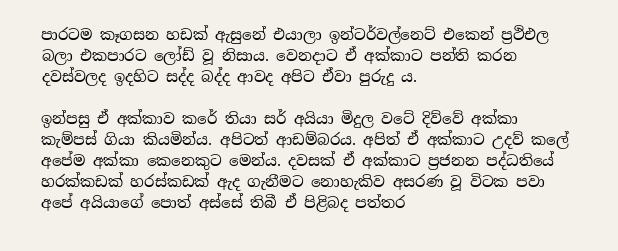පාරටම කෑගසන හඩක් ඇසුනේ එයාලා ඉන්ටර්වල්නෙට් එකෙන් ප්‍රථිඑල බලා එකපාරට ලෝඩ් වූ නිසාය. වෙනදාට ඒ අක්කාට පන්ති කරන දවස්වලද ඉදහිට සද්ද බද්ද ආවද අපිට ඒවා පුරුදු ය.

ඉන්පසු ඒ අක්කාව කරේ තියා සර් අයියා මිදුල වටේ දිව්වේ අක්කා කැම්පස් ගියා කියමින්ය. අපිටත් ආඩම්බරය. අපිත් ඒ අක්කාට උදව් කලේ අපේම අක්කා කෙනෙකුට මෙන්ය. දවසක් ඒ අක්කාට ප්‍රජනන පද්ධතියේ හරක්කඩක් හරස්කඩක් ඇද ගැනීමට නොහැකිව අසරණ වූ විටක පවා අපේ අයියාගේ පොත් අස්සේ තිබී ඒ පිළිබද පත්තර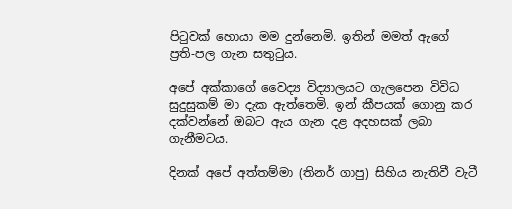පිටුවක් හොයා මම දුන්නෙමි. ඉතින් මමත් ඇගේ ප්‍රති-පල ගැන සතුටුය.

අපේ අක්කාගේ වෛද්‍ය විද්‍යාලයට ගැලපෙන විවිධ සුදුසුකම් මා දැක ඇත්තෙමි. ඉන් කීපයක් ගොනු කර දක්වන්නේ ඔබට ඇය ගැන දළ අදහසක් ලබා ගැනීමටය.

දිනක් අපේ අත්තම්මා (තිනර් ගාපු) සිහිය නැතිවී වැටී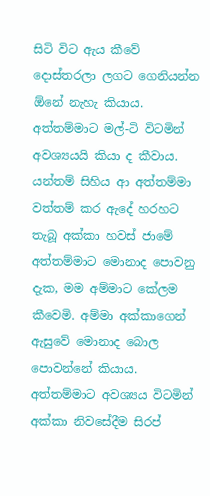සිටි විට ඇය කීවේ දොස්තරලා ලගට ගෙනියන්න ඕනේ නැහැ කියාය. අත්තම්මාට මල්-ටි විටමින් අවශ්‍යයයි කියා ද කීවාය. යන්තම් සිහිය ආ අත්තම්මා වත්තම් කර ඇදේ හරහට තැබූ අක්කා හවස් ජාමේ අත්තම්මාට මොනාද පොවනු දැක, මම අම්මාට කේලම කීවෙමි. අම්මා අක්කාගෙන් ඇසුවේ මොනාද බොල පොවන්නේ කියාය. අත්තම්මාට අවශ්‍යය විටමින් අක්කා නිවසේදීම සිරප්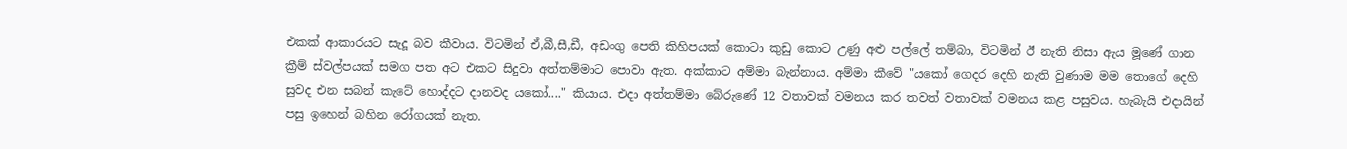එකක් ආකාරයට සැදූ බව කීවාය. විටමින් ඒ,බී,සී,ඩී, අඩංගු පෙති කිහිපයක් කොටා කුඩු කොට උණු අළු පල්ලේ තම්බා, විටමින් ඊ නැති නිසා ඇය මූණේ ගාන ක්‍රීම් ස්වල්පයක් සමග පත අට එකට සිදුවා අත්තම්මාට පොවා ඇත. අක්කාට අම්මා බැන්නාය. අම්මා කීවේ "යකෝ ගෙදර දෙහි නැති වුණාම මම තොගේ දෙහි සුවද එන සබන් කැටේ හොද්දට දානවද යකෝ...." කියාය. එදා අත්තම්මා බේරුණේ 12 වතාවක් වමනය කර තවත් වතාවක් වමනය කළ පසුවය. හැබැයි එදායින් පසු ඉහෙන් බහින රෝගයක් නැත.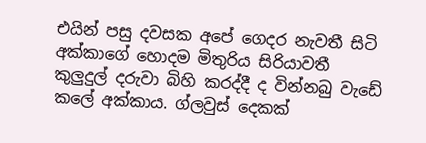එයින් පසු දවසක අපේ ගෙදර නැවතී සිටි අක්කාගේ හොදම මිතුරිය සිරියාවතී කුලුදුල් දරුවා බිහි කරද්දී ද වින්නබු වැඩේ කලේ අක්කාය. ග්ලවුස් දෙකක්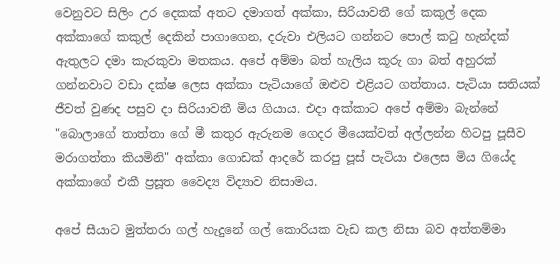වෙනුවට සිලිං උර දෙකක් අතට දමාගත් අක්කා, සිරියාවතී ගේ කකුල් දෙක අක්කාගේ කකුල් දෙකින් පාගාගෙන, දරුවා එලියට ගන්නට පොල් කටු හැන්දක් ඇතුලට දමා කැරකුවා මතකය. අපේ අම්මා බත් හැලිය කූරු ගා බත් අහුරක් ගන්නවාට වඩා දක්ෂ ලෙස අක්කා පැටියාගේ ඔළුව එළියට ගත්තාය. පැටියා සතියක් ජීවත් වුණද පසුව දා සිරියාවතී මිය ගියාය. එදා අක්කාට අපේ අම්මා බැන්නේ "බොලාගේ තාත්තා ගේ මී කතුර ඇරුනම ගෙදර මීයෙක්වත් අල්ලන්න හිටපු පූසීව මරාගත්තා කියමිනි" අක්කා ගොඩක් ආදරේ කරපු පූස් පැටියා එලෙස මිය ගියේද අක්කාගේ එකී ප්‍රසූත වෛද්‍ය විද්‍යාව නිසාමය.

අපේ සීයාට මුත්තරා ගල් හැදුනේ ගල් කොරියක වැඩ කල නිසා බව අත්තම්මා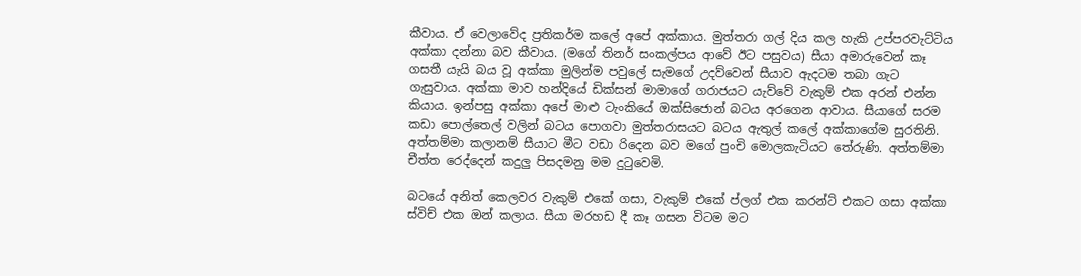කීවාය. ඒ වෙලාවේද ප්‍රතිකර්ම කලේ අපේ අක්කාය. මුත්තරා ගල් දිය කල හැකි උප්පරවැට්ටිය අක්කා දන්නා බව කීවාය. (මගේ තිනර් සංකල්පය ආවේ ඊට පසුවය) සීයා අමාරුවෙන් කෑ ගසතී යැයි බය වූ අක්කා මුලින්ම පවුලේ සැමගේ උදව්වෙන් සීයාව ඇදටම තබා ගැට ගැසුවාය. අක්කා මාව හන්දියේ ඩික්සන් මාමාගේ ගරාජයට යැව්වේ වැකුම් එක අරන් එන්න කියාය. ඉන්පසු අක්කා අපේ මාළු ටැංකියේ ඔක්සිජොන් බටය අරගෙන ආවාය. සීයාගේ සරම කඩා පොල්තෙල් වලින් බටය පොගවා මුත්තරාසයට බටය ඇතුල් කලේ අක්කාගේම සුරතිනි. අත්තම්මා කලානම් සීයාට මීට වඩා රිදෙන බව මගේ පුංචි මොලකැටියට තේරුණි. අත්තම්මා චීත්ත රෙද්දෙන් කදුලු පිසදමනු මම දුටුවෙමි.

බටයේ අනිත් කෙලවර වැකුම් එකේ ගසා, වැකුම් එකේ ප්ලග් එක කරන්ට් එකට ගසා අක්කා ස්විච් එක ඔන් කලාය. සීයා මරහඩ දී කෑ ගසන විටම මට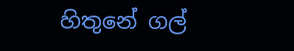හිතුනේ ගල්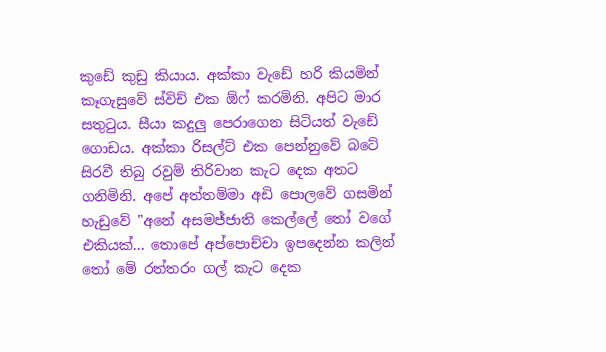කුඩේ කුඩු කියාය. අක්කා වැඩේ හරි කියමින් කෑගැසුවේ ස්විච් එක ඕෆ් කරමිනි. අපිට මාර සතුටුය. සීයා කදුලු පෙරාගෙන සිටියත් වැඩේ ගොඩය. අක්කා රිසල්ට් එක පෙන්නුවේ බටේ සිරවී තිබු රවුම් තිරිවාන කැට දෙක අතට ගනිමිනි. අපේ අත්තම්මා අඩි පොලවේ ගසමින් හැඩුවේ "අනේ අසමජ්ජාති කෙල්ලේ තෝ වගේ එකියක්... තොපේ අප්පොච්චා ඉපදෙන්න කලින් තෝ මේ රත්තරං ගල් කැට දෙක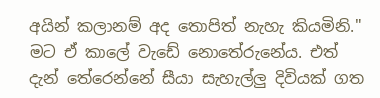අයින් කලානම් අද තොපිත් නැහැ කියමිනි." මට ඒ කාලේ වැඩේ නොතේරුනේය. එත් දැන් තේරෙන්නේ සීයා සැහැල්ලු දිවියක් ගත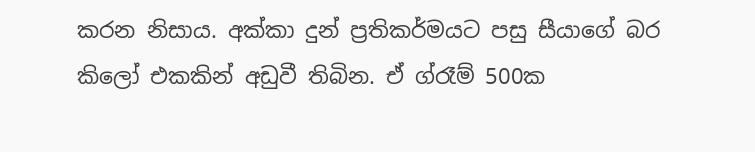කරන නිසාය. අක්කා දුන් ප්‍රතිකර්මයට පසු සීයාගේ බර කිලෝ එකකින් අඩුවී තිබින. ඒ ග්රෑම් 500ක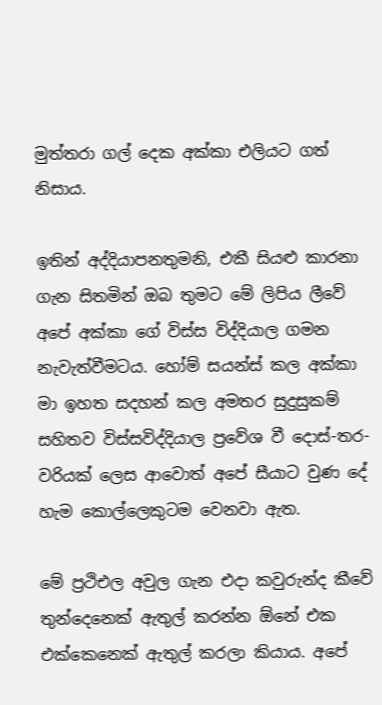මුත්තරා ගල් දෙක අක්කා එලියට ගත් නිසාය.

ඉතින් අද්දියාපනතුමනි, එකී සියළු කාරනා ගැන සිතමින් ඔබ තුමට මේ ලිපිය ලීවේ අපේ අක්කා ගේ විස්ස විද්දියාල ගමන නැවැත්වීමටය. හෝම් සයන්ස් කල අක්කා මා ඉහත සදහන් කල අමතර සුදුසුකම් සහිතව විස්සවිද්දියාල ප්‍රවේශ වී දොස්-තර-වරියක් ලෙස ආවොත් අපේ සීයාට වුණ දේ හැම කොල්ලෙකුටම වෙනවා ඇත.

මේ ප්‍රථිඑල අවුල ගැන එදා කවුරුන්ද කීවේ තුන්දෙනෙක් ඇතුල් කරන්න ඕනේ එක එක්කෙනෙක් ඇතුල් කරලා කියාය. අපේ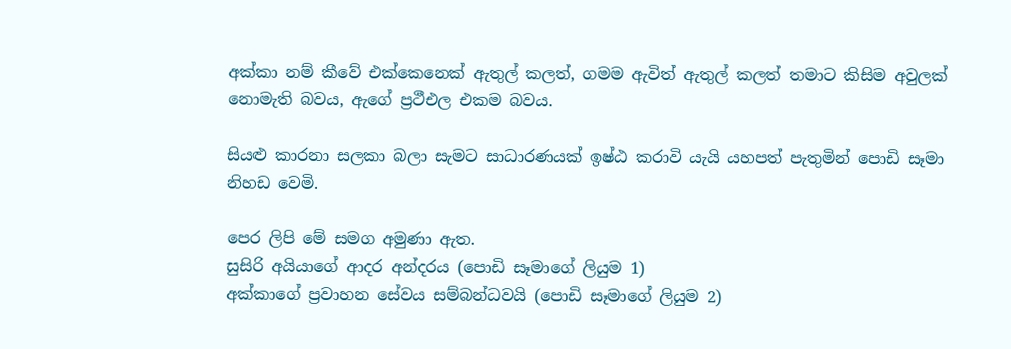අක්කා නම් කීවේ එක්කෙනෙක් ඇතුල් කලත්, ගමම ඇවිත් ඇතුල් කලත් තමාට කිසිම අවුලක් නොමැති බවය, ඇගේ ප්‍රථීඑල එකම බවය.

සියළු කාරනා සලකා බලා සැමට සාධාරණයක් ඉෂ්ඨ කරාවි යැයි යහපත් පැතුමින් පොඩි සෑමා නිහඩ වෙමි.

පෙර ලිපි මේ සමග අමුණා ඇත.
සුසිරි අයියා‍ගේ ආදර අන්දරය (පොඩි සෑමාගේ ලියුම 1)
අක්කාගේ ප්‍රවාහන සේවය සම්බන්ධවයි (පොඩි සෑමාගේ ලියුම 2)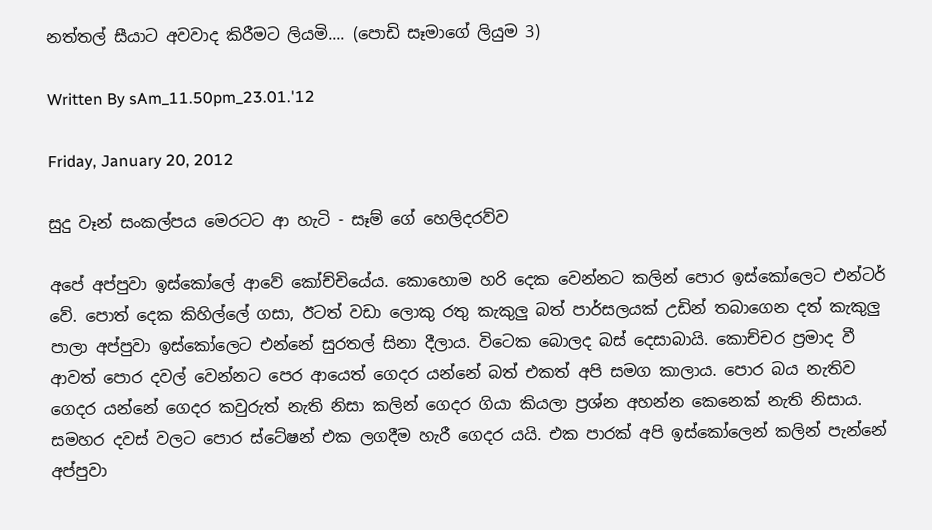නත්තල් සීයාට අවවාද කිරීමට ලියමි.... (පොඩි සෑමාගේ ලියුම 3)

Written By sAm_11.50pm_23.01.'12

Friday, January 20, 2012

සුදු වෑන් සංකල්පය මෙරටට ආ හැටි - සෑම් ගේ හෙලිදරව්ව

අපේ අප්පුවා ඉස්කෝලේ ආවේ කෝච්චියේය. කොහොම හරි දෙක වෙන්නට කලින් පොර ඉස්කෝලෙට එන්ටර් වේ. පොත් දෙක කිහිල්ලේ ගසා, ඊටත් වඩා ලොකු රතු කැකුලු බත් පාර්සලයක් උඩින් තබාගෙන දත් කැකුලු පාලා අප්පුවා ඉස්කෝලෙට එන්නේ සුරතල් සිනා දීලාය. විටෙක බොලද බස් දෙසාබායි. කොච්චර ප්‍රමාද වී ආවත් පොර දවල් වෙන්නට පෙර ආයෙත් ගෙදර යන්නේ බත් එකත් අපි සමග කාලාය. පොර බය නැතිව ගෙදර යන්නේ ගෙදර කවුරුත් නැති නිසා කලින් ගෙදර ගියා කියලා ප්‍රශ්න අහන්න කෙනෙක් නැති නිසාය. සමහර දවස් වලට පොර ස්ටේෂන් එක ලගදීම හැරී ගෙදර යයි. එක පාරක් අපි ඉස්කෝලෙන් කලින් පැන්නේ අප්පුවා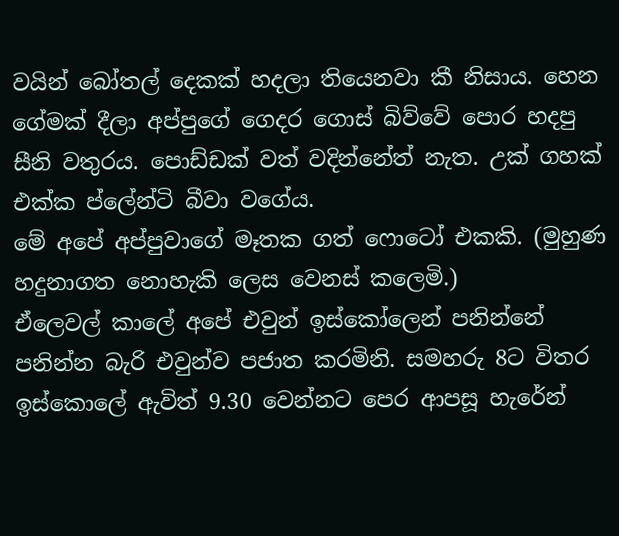වයින් බෝතල් දෙකක් හදලා තියෙනවා කී නිසාය. හෙන ගේමක් දීලා අප්පුගේ ගෙදර ගොස් බිව්වේ පොර හදපු සීනි වතුරය. පොඩ්ඩක් වත් වදින්නේත් නැත. උක් ගහක් එක්ක ප්ලේන්ටි බීවා වගේය.
මේ අපේ අප්පුවාගේ මෑතක ගත් ෆොටෝ එකකි. (මුහුණ හදුනාගත නොහැකි ලෙස වෙනස් කලෙමි.)
ඒලෙවල් කාලේ අපේ එවුන් ඉස්කෝලෙන් පනින්නේ පනින්න බැරි එවුන්ව පජාත කරමිනි. සමහරු 8ට විතර ඉස්කොලේ ඇවිත් 9.30 වෙන්නට පෙර ආපසූ හැරේන්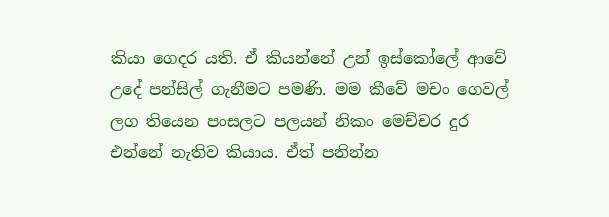කියා ගෙදර යති. ඒ කියන්නේ උන් ඉස්කෝලේ ආවේ උදේ පන්සිල් ගැනීමට පමණි. මම කීවේ මචං ගෙවල් ලග තියෙන පංසලට පලයන් නිකං මෙච්චර දුර එන්නේ නැතිව කියාය. ඒත් පනින්න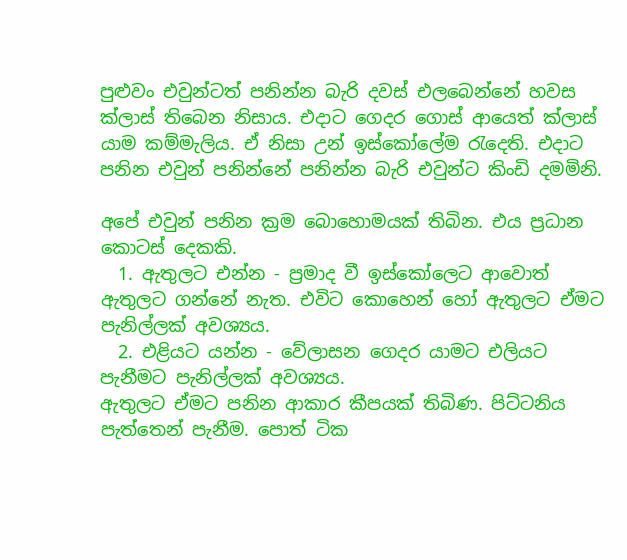පුළුවං එවුන්ටත් පනින්න බැරි දවස් එලබෙන්නේ හවස ක්ලාස් තිබෙන නිසාය. එදාට ගෙදර ගොස් ආයෙත් ක්ලාස් යාම කම්මැලිය. ඒ නිසා උන් ඉස්කෝලේම රැදෙති. එදාට පනින එවුන් පනින්නේ පනින්න බැරි එවුන්ට කිංඩි දමමිනි.

අපේ එවුන් පනින ක්‍රම ‍බොහොමයක් තිබින. එය ප්‍රධාන කොටස් දෙකකි.
  1. ඇතුලට එන්න - ප්‍රමාද වී ඉස්කෝලෙට ආවොත් ඇතුලට ගන්නේ නැත. එවිට කොහෙන් හෝ ඇතුලට ඒමට පැනිල්ලක් අවශ්‍යය.
  2. එළියට යන්න - වේලාසන ගෙදර යාමට එලියට පැනීමට පැනිල්ලක් අවශ්‍යය.
ඇතුලට ඒමට පනින ආකාර කීපයක් තිබිණ. පිට්ටනිය පැත්තෙන් පැනීම. පොත් ටික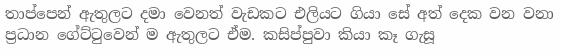තාප්පෙන් ඇතුලට දමා වෙනත් වැඩකට එලියට ගියා සේ අත් දෙක වන වනා ප්‍රධාන ගේට්ටුවෙන් ම ඇතුලට ඒම. කසිප්පුවා කියා කෑ ගැසූ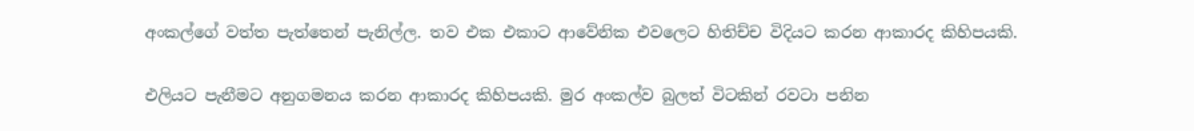අංකල්ගේ වත්ත පැත්තෙන් පැනිල්ල. තව එක එකාට ආවේනික එවලෙට හිතිච්ච විදියට කරන ආකාරද කිහිපයකි.

එලියට පැනීමට අනුගමනය කරන ආකාරද කිහිපයකි. මුර අංකල්ව බුලත් විටකින් රවටා පනින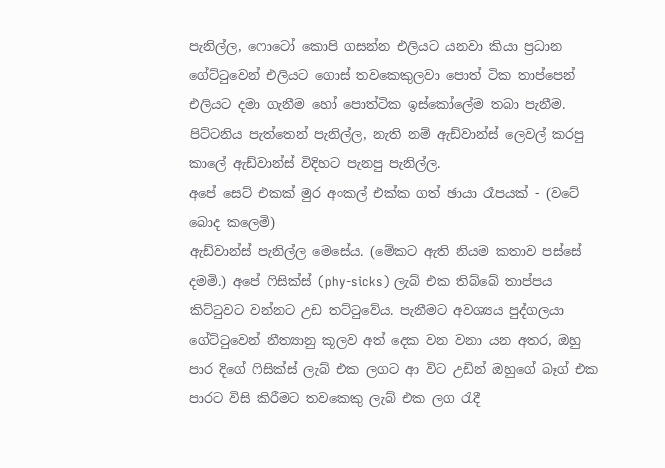පැනිල්ල, ෆොටෝ කොපි ගසන්න එලියට යනවා කියා ප්‍රධාන ගේට්ටුවෙන් එලියට ගොස් තවකෙකුලවා පොත් ටික තාප්පෙන් එලියට දමා ගැනීම හෝ පොත්ටික ඉස්කෝලේම තබා පැනීම. පිට්ටනිය පැත්තෙන් පැනිල්ල, නැති නම් ඇඩ්වාන්ස් ලෙවල් කරපු කාලේ ඇඩ්වාන්ස් විදිහට පැනපු පැනිල්ල.
අපේ සෙට් එකක් මුර අංකල් එක්ක ගත් ඡායා රෑපයක් - (වටේ බොද කලෙමි)
ඇඩ්වාන්ස් පැනිල්ල මෙසේය. (මේකට ඇති නියම කතාව පස්සේ දමමි.) අපේ ෆිසික්ස් (phy-sicks) ලැබ් එක තිබ්බේ තාප්පය කිට්ටුවට වන්නට උඩ තට්ටුවේය. පැනීමට අවශ්‍යය පුද්ගලයා ගේට්ටුවෙන් නීත්‍යානු කූලව අත් දෙක වන වනා යන අතර, ඔහු පාර දිගේ ‍ෆිසික්ස් ලැබ් එක ලගට ආ විට උඩින් ඔහුගේ බෑග් එක පාරට විසි කිරීමට තවකෙකු ලැබ් එක ලග රැදී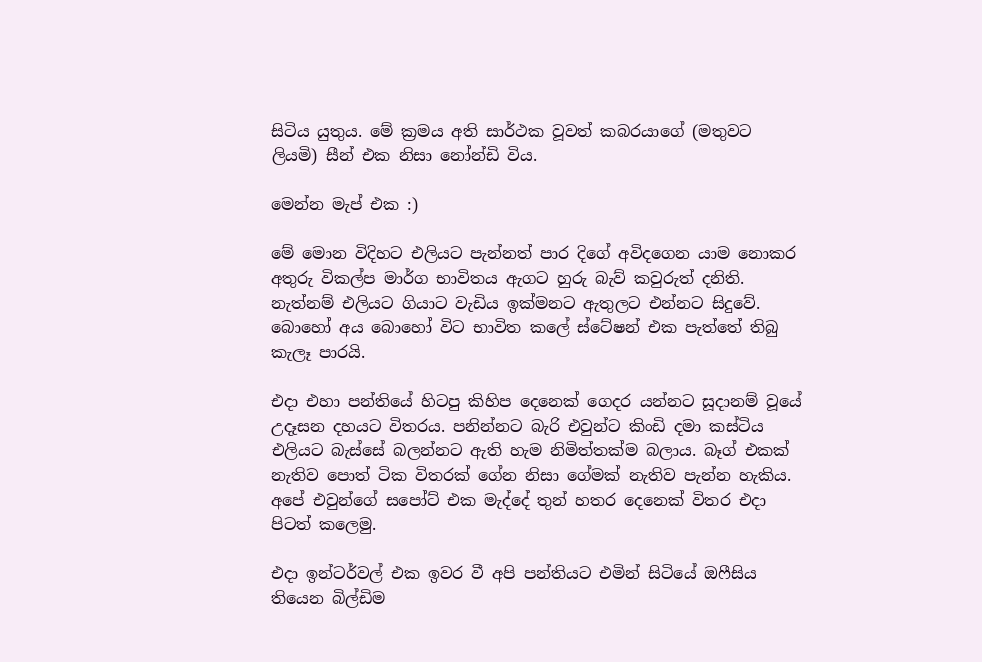සිටිය යුතුය. මේ ක්‍රමය අති සාර්ථක වූවත් කබරයාගේ (මතුවට ලියමි) සීන් එක නිසා නෝන්ඩි විය.

මෙන්න මැප් එක :)

මේ මොන විදිහට එලියට පැන්නත් පාර දිගේ අවිදගෙන යාම නොකර අතුරු විකල්ප මාර්ග භාවිතය ඇගට හුරු බැව් කවුරුත් දනිති. නැත්නම් එලියට ගියාට වැඩිය ඉක්මනට ඇතුලට එන්නට සිදුවේ. බොහෝ අය බොහෝ විට භාවිත කලේ ස්ටේෂන් එක පැත්තේ තිබු කැලෑ පාරයි.

එදා එහා පන්තියේ හිටපු කිහිප දෙනෙක් ගෙදර යන්නට සූදානම් වූයේ උදෑසන දහයට විතරය. පනින්නට බැරි එවුන්ට කිංඩි දමා කස්ටිය එලියට බැස්සේ බලන්නට ඇති හැම නිමිත්තක්ම බලාය. බෑග් එකක් නැතිව පොත් ටික විතරක් ගේන නිසා ගේමක් නැතිව පැන්න හැකිය. අපේ එවුන්ගේ සපෝට් එක මැද්දේ තුන් හතර දෙනෙක් විතර එදා පිටත් ‍කලෙමු.

එදා ඉන්ටර්වල් එක ඉවර වී අපි පන්තියට එමින් සිටියේ ඔ‍ෆීසිය තියෙන බිල්ඩිම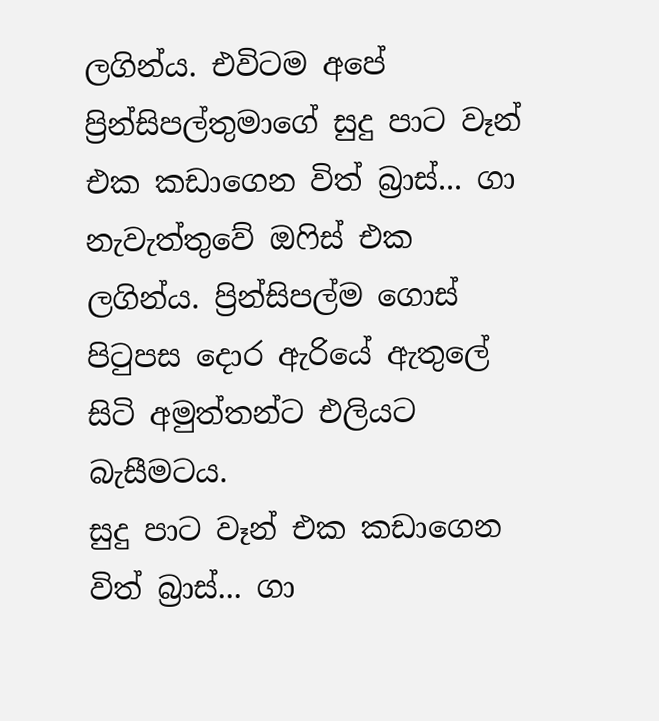ලගින්ය. එවිටම අපේ ප්‍රින්සිපල්තුමාගේ සුදු පාට වෑන් එක කඩාගෙන විත් බ්‍රාස්... ගා නැවැත්තුවේ ඔෆිස් එක ලගින්ය. ප්‍රින්සිපල්ම ගොස් පිටුපස දොර ඇරියේ ඇතුලේ සිටි අමුත්තන්ට එලියට බැසීමටය.
සුදු පාට වෑන් එක කඩාගෙන විත් බ්‍රාස්... ගා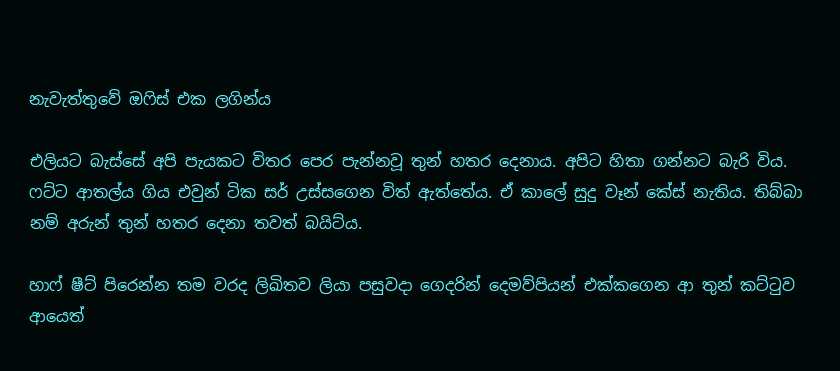නැවැත්තුවේ ඔෆිස් එක ලගින්ය

එලියට බැස්සේ අපි පැයකට විතර පෙර පැන්නවූ තුන් හතර දෙනාය. අපිට හිතා ගන්නට බැරි විය. ෆට්ට ආතල්ය ගිය එවුන් ටික සර් උස්සගෙන විත් ඇත්තේය. ඒ කාලේ සුදු වෑන් කේස් නැතිය. තිබ්බා නම් අරුන් තුන් හතර දෙනා තවත් බයිට්ය.

හාෆ් ෂීට් පිරෙන්න තම වරද ලිඛිතව ලියා පසුවදා ගෙදරින් දෙමව්පියන් එක්කගෙන ආ තුන් කට්ටුව ආයෙත්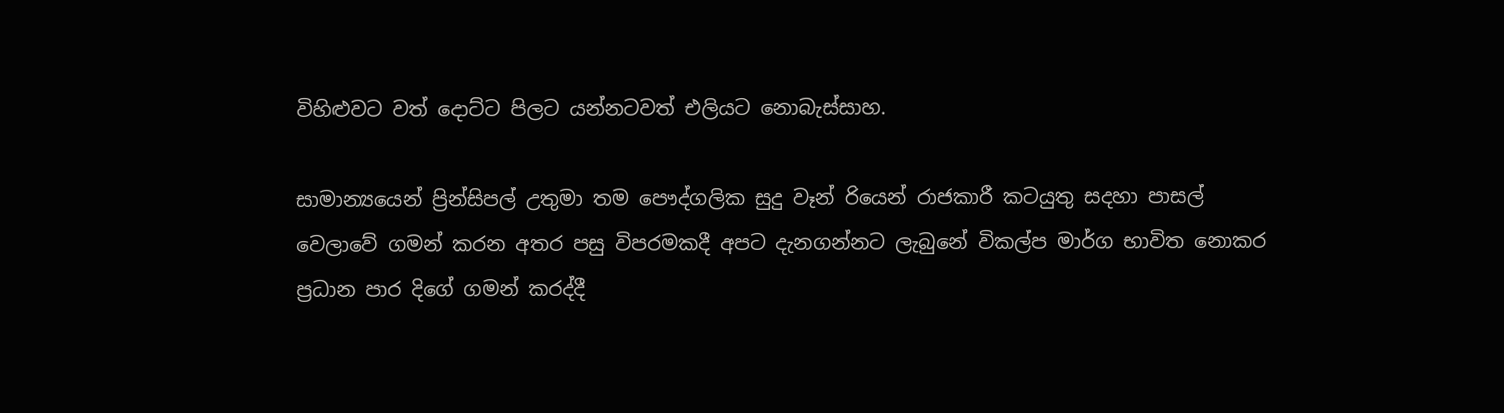විහිළුවට වත් දොට්ට පිලට යන්නටවත් එලියට නොබැස්සාහ.

සාමාන්‍යයෙන් ප්‍රින්සිපල් උතුමා තම පෞද්ගලික සුදු වෑන් රියෙන් රාජකාරී කටයුතු සදහා පාසල් වෙලාවේ ගමන් කරන අතර පසු විපරමකදී අපට දැනගන්නට ලැබුනේ විකල්ප මාර්ග භාවිත නොකර ප්‍රධාන පාර දිගේ ගමන් කරද්දී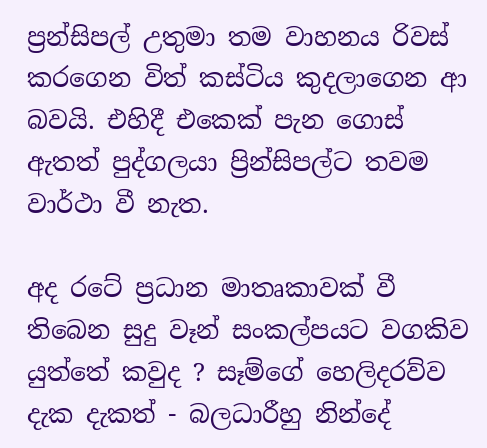ප්‍රන්සිපල් උතුමා තම වාහනය රිවස් කරගෙන විත් කස්ටිය කුදලාගෙන ආ බවයි. එහිදී එකෙක් පැන ගොස් ඇතත් පුද්ගලයා ප්‍රින්සිපල්ට තවම වාර්ථා වී නැත.

අද රටේ ප්‍රධාන මාතෘකාවක් වී තිබෙන සුදු වෑන් සංකල්පයට වගකිව යුත්තේ කවුද ? සෑම්ගේ හෙලිදරව්ව දැක දැකත් - බලධාරීහු නින්දේ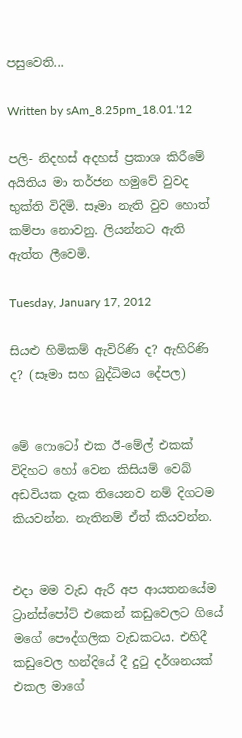පසුවෙති...

Written by sAm_8.25pm_18.01.'12

පලි- නිදහස් අදහස් ප්‍රකාශ කිරී‍මේ අයිතිය මා තර්ජන හමුවේ වුවද භුක්ති විදිමි. සෑමා නැති වුව හොත් කම්පා නොවනු. ලියන්නට ඇති ඇත්ත ලීවෙමි.

Tuesday, January 17, 2012

සියළු හිමිකම් ඇවිරිණි ද? ඇහිරිණි ද? (සෑමා සහ බුද්ධිමය දේපල)


මේ ෆොටෝ එක ඊ-මේල් එකක් විදිහට හෝ වෙන කිසියම් වෙබ් අඩවියක දැක තියෙනව නම් දිගටම කියවන්න. නැතිනම් ඒත් කියවන්න.


එදා මම වැඩ ඇරී අප ආයතනයේම ට්‍රාන්ස්පෝට් එකෙන් කඩුවෙලට ගියේ මගේ පෞද්ගලික වැඩකටය. එහිදී කඩුවෙල හන්දියේ දී දුටු දර්ශනයක් එකල මාගේ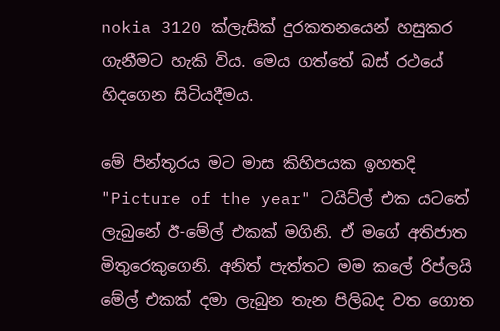nokia 3120 ක්ලැසික් දුරකතනයෙන් හසුකර ගැනීමට හැකි විය. මෙය ගත්තේ බස් රථයේ හිදගෙන සිටියදීමය.

මේ පින්තූරය මට මාස කිහිපයක ඉහතදි "Picture of the year" ටයිට්ල් එක යටතේ ලැබුනේ ඊ-මේල් එකක් මගිනි. ඒ මගේ අතිජාත මිතුරෙකුගෙනි. අනිත් පැත්තට මම කලේ රිප්ලයි‍ මේල් එකක් දමා ලැබුන තැන පිලිබද වත ගොත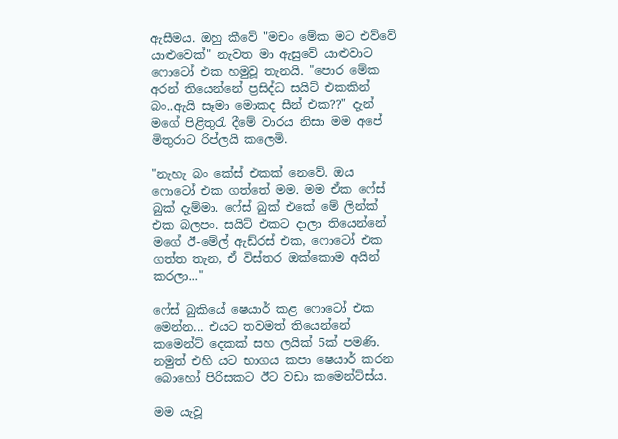ඇසීමය. ඔහු කීවේ "මචං මේක මට එව්වේ යාළුවෙක්" නැවත මා ඇසුවේ යාළුවාට ෆොටෝ එක හමුවූ තැනයි. "පොර මේක අරන් තියෙන්නේ ප්‍රසිද්ධ සයිට් එකකින් බං..ඇයි සෑමා මොකද සීන් එක??" දැන් මගේ පිළිතුරැ දීමේ වාරය නිසා මම අපේ මිතුරාට රිප්ලයි කලෙමි.

"නැහැ බං කේස් එකක් නෙවේ. ඔය ෆොටෝ එක ගත්තේ මම. මම ඒක ෆේස් බුක් දැම්මා. ෆේස් බුක් එකේ මේ ලින්ක් එක බලපං. සයිට් එකට දාලා තියෙන්නේ මගේ ඊ-මේල් ඇඩ්රස් එක, ෆොටෝ එක ගත්ත තැන, ඒ විස්තර ඔක්කොම අයින් කරලා..."

ෆේස් බුකි‍යේ ෂෙයාර් කළ ෆොටෝ එක මෙන්න... එයට තවමත් තියෙන්නේ කමෙන්ට් දෙකක් සහ ලයික් 5ක් පමණි. නමුත් එහි යට භාගය කපා ෂෙයාර් කරන බොහෝ පිරිසකට ඊට වඩා කමෙන්ට්ස්ය.

මම යැවූ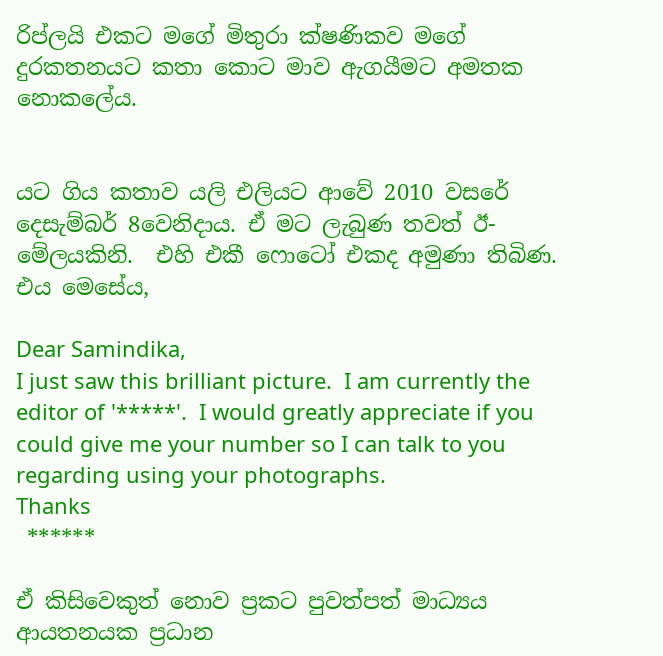රිප්ලයි එකට මගේ මිතුරා ක්ෂණිකව මගේ දුරකතනයට කතා කොට මාව ඇගයීමට අමතක නොකලේය.


යට ගිය කතාව යලි එලියට ආවේ 2010 වසරේ දෙසැම්බර් 8වෙනිදාය. ඒ මට ලැබුණ තවත් ඊ-මේලයකිනි.  එහි එකී ෆොටෝ එකද අමුණා තිබිණ. එය මෙසේය,

Dear Samindika,
I just saw this brilliant picture.  I am currently the editor of '*****'.  I would greatly appreciate if you could give me your number so I can talk to you regarding using your photographs.
Thanks
 ******

ඒ කිසිවෙකුත් නොව ප්‍රකට පුවත්පත් මාධ්‍යය ආයතනයක ප්‍රධාන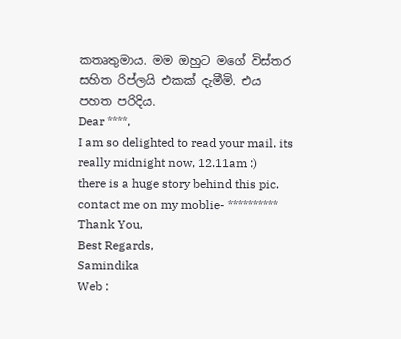කතෘතුමාය. මම ඔහුට මගේ විස්තර සහිත රිප්ලයි එකක් දැමීමි. එය පහත පරිදිය.
Dear ****,
I am so delighted to read your mail. its really midnight now, 12.11am :)
there is a huge story behind this pic.
contact me on my moblie- **********
Thank You,
Best Regards,
Samindika
Web :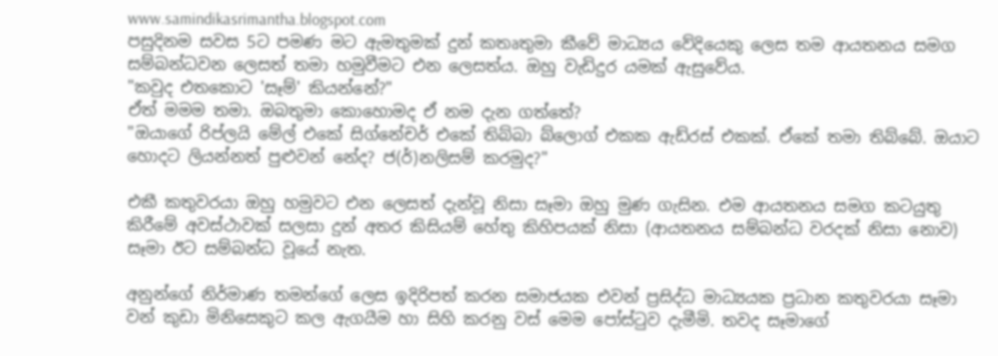www.samindikasrimantha.blogspot.com
පසුදිනම සවස 5ට පමණ මට ඇමතුමක් දුන් කතෘතුමා කීවේ මාධ්‍යය වේදියෙකු ලෙස තම ආයතනය ‍සමග සම්බන්ධවන ලෙසත් තමා හමුවීමට එන ලෙසත්ය. ඔහු වැඩිදුර යමක් ඇසුවේය.
"කවුද එතකොට 'සෑම්' කියන්නේ?"
ඒත් මමම තමා. ඔබතුමා කොහොමද ඒ නම දැන ගත්තේ?
"ඔයාගේ රිප්ලයි මේල් එකේ සිග්නේචර් එකේ තිබ්බා බ්ලොග් එකක ඇඩ්රස් එකක්. ඒකේ තමා තිබ්බේ. ඔයාට හොදට ලියන්නත් පුළුවන් නේද? ජ(ර්)නලිසම් කරමුද?"

එකී කතුවරයා ඔහු හමුවට එන ලෙසත් දැන්වූ නිසා සෑමා ඔහු මුණ ගැසින. එම ආයතනය සමග කටයුතු කිරීමේ අවස්ථාවක් සලසා දුන් අතර කිසියම් හේතු කිහිපයක් නිසා (ආයතනය සම්බන්ධ වරදක් නිසා නොව) සෑමා ඊට සම්බන්ධ වූයේ නැත.

අනුන්ගේ නිර්මාණ තමන්ගේ ලෙස ඉදිරිපත් කරන සමාජයක එවන් ප්‍රසිද්ධ මාධ්‍යයක ප්‍රධාන කතුවරයා සෑමා වන් කුඩා මිනිසෙකුට කල ඇගයීම හා සිහි කරනු වස් මෙම පෝස්ටුව දැමීමි. තවද සෑමාගේ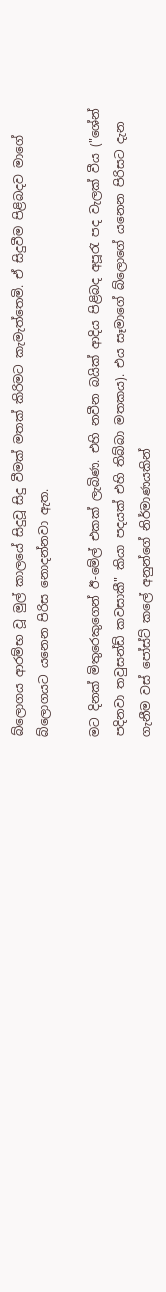බ්ලොගය ආරම්භ වූ මුල් කාලයේ සිදුවූ සිදු වීමක් මතක් කිරිමට කැ‍මැත්තෙමි. ඒ සිදුවීම පිළිබදව මාගේ බ්ලොගයට ‍යනෙන පිරිස නොදන්නවා ඇත.

මට දිනක් මිතුරෙකුගෙන් ඊ-මේල් එකක් ලැබිණ. එහි නවීන බයික් ආදිය පිළිබද අපූරැ පද වැලක් වීය ("ශේන් පදිනවා තවුසන්ඩ් කවසාකී" කියා පදයක් එහි තිබ්බා මතකය). එය සෑමාගේ බ්ලොගේ යනෙන පිරිසට දැන ගැනීම වස් පෝස්ට් කලේ අනුන්ගේ නිර්මාණයකින්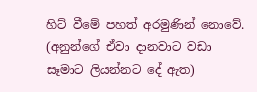හිට් වීමේ පහත් අරමුණින් නොවේ. (අනුන්ගේ ඒවා දානවාට වඩා සෑමාට ලියන්නට දේ ඇත)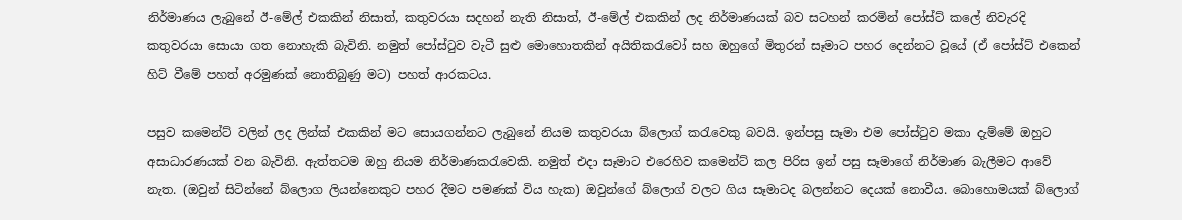නිර්මාණය ලැබුනේ ඊ-මේල් එකකින් නිසාත්, කතුවරයා සදහන් නැති නිසාත්, ඊ-මේල් එකකින් ලද නිර්මාණයක් බව සටහන් කරමින් පෝස්ට් කලේ නිවැරදි කතුවරයා සොයා ගත නොහැකි බැවිනි. නමුත් පෝස්ටුව වැටී සුළු මොහොතකින් අයිතිකරැවෝ සහ ඔහුගේ මිතුරන් සෑමාට පහර දෙන්නට වූයේ (ඒ පෝස්ට් එකෙන් හිට් වීමේ පහත් අරමුණක් නොතිබුණු මට) පහත් ආරකටය.

පසුව කමෙන්ට් වලින් ලද ලින්ක් එකකින් මට සොයගන්නට ලැබුනේ නියම කතුවරයා බ්ලොග් කරැවෙකු බවයි. ඉන්පසු සෑමා එම පෝස්ටුව මකා දැම්මේ ඔහුට අසාධාරණයක් වන බැවිනි. ඇත්තටම ඔහු නියම නිර්මාණකරැවෙකි. නමුත් එදා සෑමාට එරෙහිව කමෙන්ට් කල පිරිස ඉන් පසු සෑමාගේ නිර්මාණ බැලීමට ආවේ නැත. (ඔවුන් සිටින්නේ බ්ලොග ලියන්නෙකුට පහර දීමට පමණක් විය හැක) ඔවුන්ගේ බ්ලොග් වලට ගිය සෑමාටද බලන්නට දෙයක් නොවීය. බොහොමයක් බ්ලොග්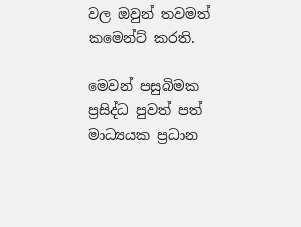වල ඔවුන් තවමත් කමෙන්ට් කරති.

මෙවන් පසුබිමක ප්‍රසිද්ධ පුවත් පත් මාධ්‍යයක ප්‍රධාන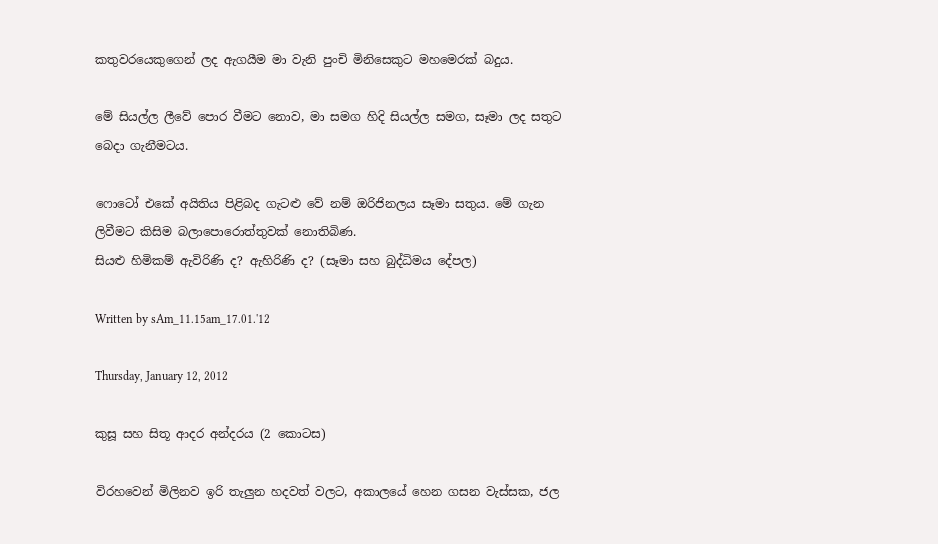කතුවරයෙකුගෙන් ලද ඇගයීම මා වැනි පුංචි මිනිසෙකුට මහමෙරක් බදුය.

මේ සියල්ල ලීවේ පොර වීමට නොව, මා සමග හිදි සියල්ල සමග, සෑමා ලද සතුට බෙදා ගැනීමටය.

ෆොටෝ එකේ අයිතිය පිළිබද ගැටළු වේ නම් ඔරිජිනලය සෑමා සතුය. මේ ගැන ලිවීමට කිසිම බලාපොරොත්තුවක් නොතිබිණ.
සියළු හිමිකම් ඇවිරිණි ද? ඇහිරිණි ද? (සෑමා සහ බුද්ධිමය දේපල)

Written by sAm_11.15am_17.01.'12

Thursday, January 12, 2012

කුසූ සහ සිතූ ආදර අන්දරය (2 කොටස)

විරහවෙන් මිලිනව ඉරි තැලුන හදවත් වලට, අකාලයේ හෙන ගසන වැස්සක, ජල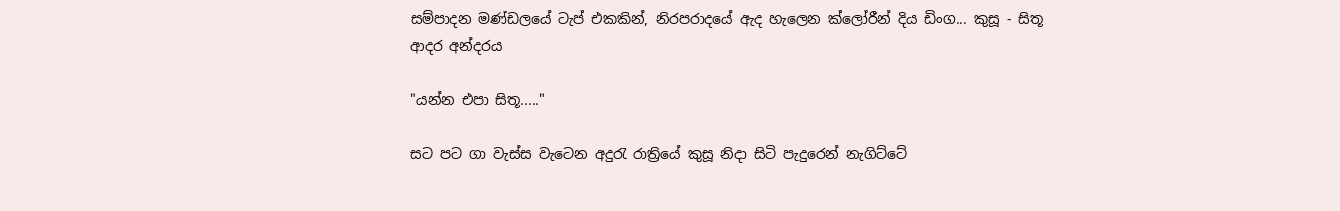සම්පාදන මණ්ඩලයේ ටැප් එකකින්, නිරපරාදයේ ඇද හැලෙන ක්ලෝරීන් දිය ඩිංග... කුසූ - සිතූ ආදර අන්දරය

"යන්න එපා සිතූ....."

සට පට ගා වැස්ස වැටෙන අදුරැ රාත්‍රියේ කුසූ නිදා සිටි පැදුරෙන් නැගිට්ටේ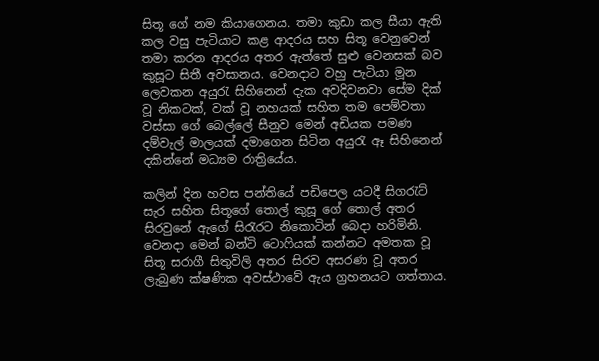සිතූ ගේ නම කියාගෙනය. තමා කුඩා කල සීයා ඇති කල වසු පැටියාට කළ ආදරය සහ සිතූ වෙනුවෙන් තමා කරන ආදරය අතර ඇත්තේ සුළු වෙනසක් බව කුසූට සිතී අවසානය. වෙනදාට වහු පැටියා මූන ලෙවකන අයුරැ සිහිනෙන් දැක අවදිවනවා සේම දික් වූ නිකටක්, වක් වූ නහයක් සහිත තම පෙම්වතා වස්සා ගේ බෙල්ලේ සීනුව මෙන් අඩියක පමණ දම්වැල් මාලයක් දමාගෙන සිටින අයුරැ ඈ සිහිනෙන් දකින්නේ මධ්‍යම රාත්‍රියේය.

කලින් දින හවස පන්තියේ පඩිපෙල යටදී සිගරැට් සැර සහිත සිතූගේ තොල් කුසූ ගේ තොල් අතර සිරවුනේ ඇගේ සිරැරට නිකොටින් බෙදා හරිමිනි. වෙනදා මෙන් බන්ටි ටොෆියක් කන්නට අමතක වූ සිතූ සරාගී සිතුවිලි අතර සිරව අසරණ වූ අතර ලැබුණ ක්ෂණික අවස්ථාවේ ඇය ග්‍රහනයට ගත්තාය.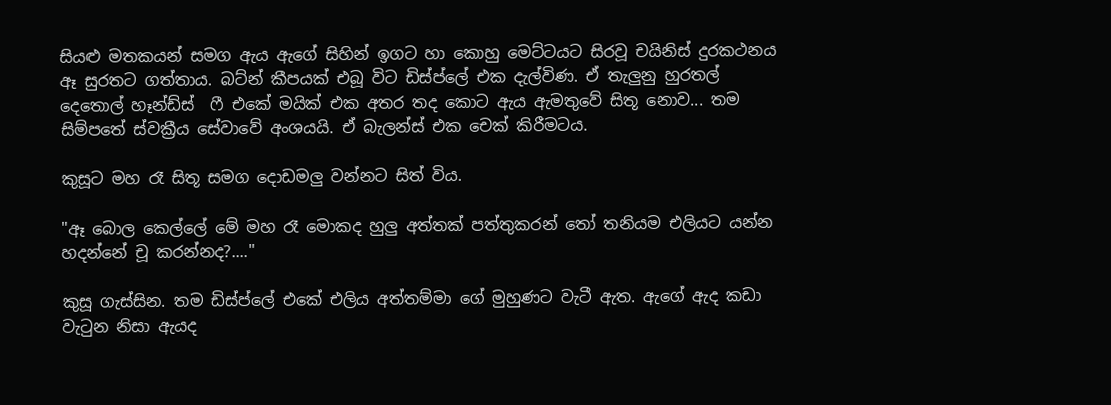සියළු මතකයන් සමග ඇය ඇගේ සිහින් ඉගට හා කොහු මෙට්ටයට සිරවූ චයිනිස් දුරකථනය ඈ සුරතට ගත්තාය. බට්න් කීපයක් එබූ විට ඩිස්ප්ලේ එක දැල්විණ. ඒ තැලුනු හුරතල් දෙතොල් හෑන්ඩ්ස්  ෆී එකේ මයික් එක අතර තද කොට ඇය ඇමතුවේ සිතූ නොව... තම සිම්පතේ ස්වක්‍රීය සේවාවේ අංශයයි. ඒ බැලන්ස් එක චෙක් කිරීමටය.

කුසූට මහ රෑ සිතූ සමග දොඩමලු වන්නට සිත් විය.

"ඈ බොල කෙල්ලේ මේ මහ රෑ මොකද හුලු අත්තක් පත්තුකරන් තෝ තනියම එලියට යන්න හදන්නේ චූ කරන්නද?...."

කුසූ ගැස්සින. තම ඩිස්ප්ලේ එකේ එලිය අත්තම්මා ගේ මුහුණට වැටී ඇත. ඇගේ ඇද කඩා වැටුන නිසා ඇයද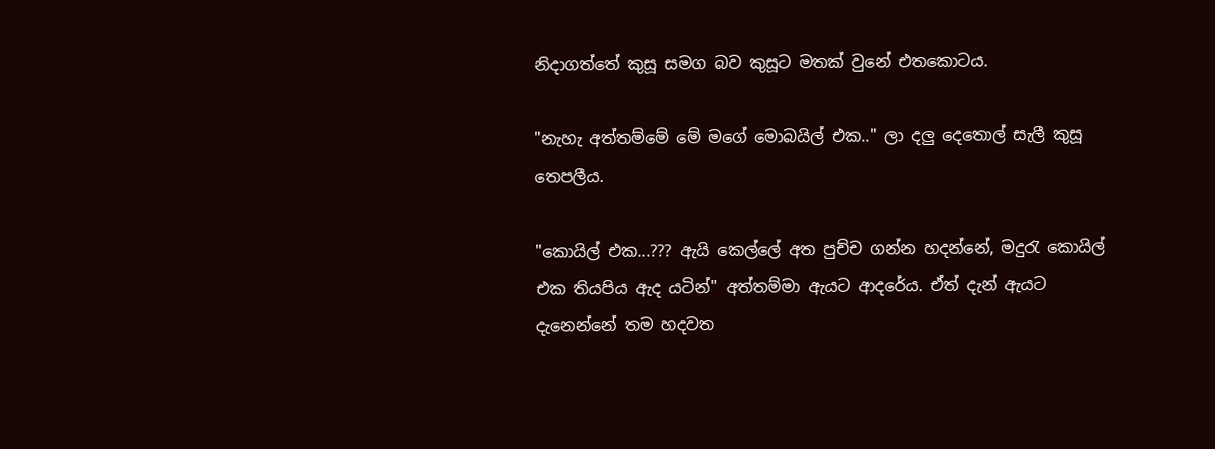නිදාගත්තේ කුසූ සමග බව කුසූට මතක් වුනේ එතකොටය.

"නැහැ අත්තම්මේ ‍මේ මගේ මොබයිල් එක.." ලා දලු දෙතොල් සැලී කුසූ තෙපලීය.

"කොයිල් එක...??? ඇයි කෙල්ලේ අත පුච්ච ගන්න හදන්නේ, මදුරැ කොයිල් එක තියපිය ඇද යටින්" අත්තම්මා ඇයට ආදරේය. ඒත් දැන් ඇයට දැනෙන්නේ තම හදවත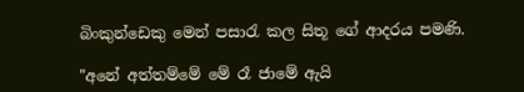බිංකුන්ඩෙකු මෙන් පසාරැ කල සිතූ ගේ ආදරය පමණි.

"අනේ අත්තම්මේ මේ රෑ ජාමේ ඇයි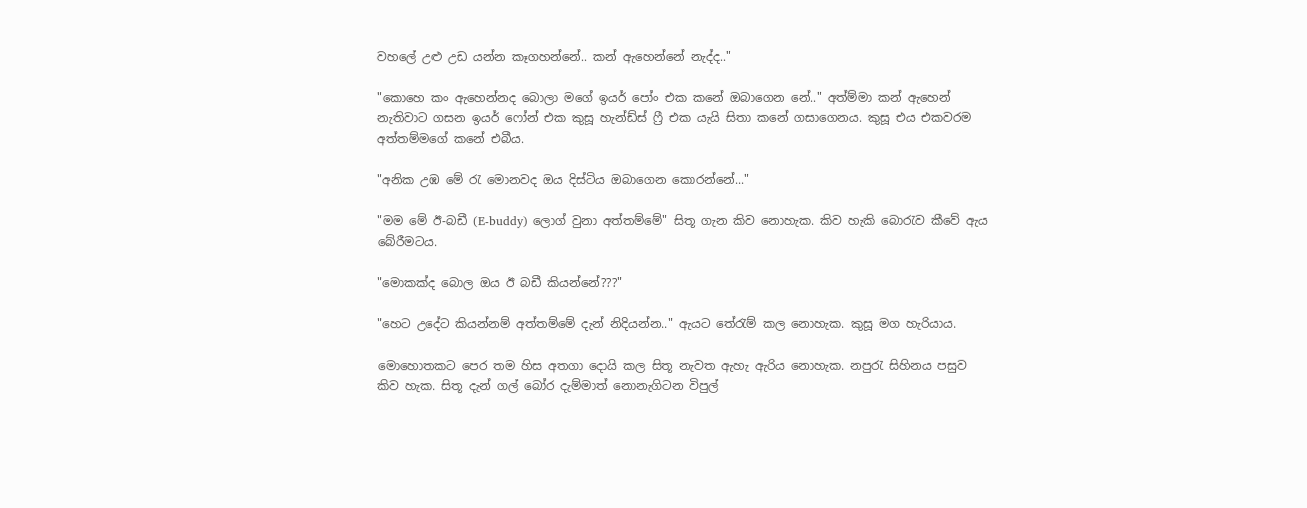වහලේ උළු උඩ යන්න කෑගහන්නේ.. කන් ඇහෙන්නේ නැද්ද.."

"කොහෙ කං ඇහෙන්නද බොලා මගේ ඉයර් පෝං එක කනේ ඔබාගෙන නේ.." අත්ම්මා කන් ඇහෙන් නැතිවාට ගසන ඉයර් ‍ෆෝන් එක කුසූ හැන්ඩ්ස් ෆ්‍රී එක යැයි සිතා කනේ ගසාගෙනය. කුසූ එය එකවරම අත්තම්මගේ කනේ එබීය.

"අනික උඹ මේ රැ මොනවද ඔය දිස්ටිය ඔබාගෙන කොරන්නේ..."

"මම මේ ඊ-බඩී (E-buddy) ලොග් වුනා අත්තම්මේ" සිතූ ගැන කිව නොහැක. කිව හැකි බොරැව කීවේ ඇය බේරීමටය.

"මොකක්ද බොල ඔය ඊ බඩී කියන්නේ???"

"හෙට උදේට කියන්නම් අත්තම්මේ දැන් නිදියන්න.." ඇයට තේරැම් කල නොහැක. කුසූ මග හැරියාය.

මොහොතකට පෙර තම හිස අතගා දොයි කල සිතූ නැවත ඇහැ ඇරිය නොහැක. නපුරැ සිහිනය පසුව කිව හැක. සිතූ දැන් ගල් බෝර දැම්මාත් ‍නොනැගිටන විපුල්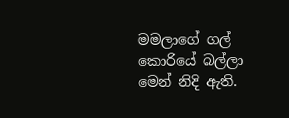මමලාගේ ගල් කොරියේ බල්ලා මෙන් නිදි ඇති.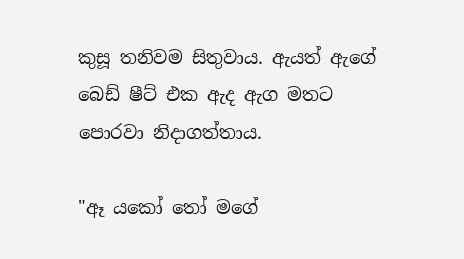කුසූ තනිවම සිතුවාය. ඇයත් ඇගේ බෙඩ් ෂීට් එක ඇද ඇග මතට පොරවා නිදාගත්තාය.

"ඈ යකෝ තෝ මගේ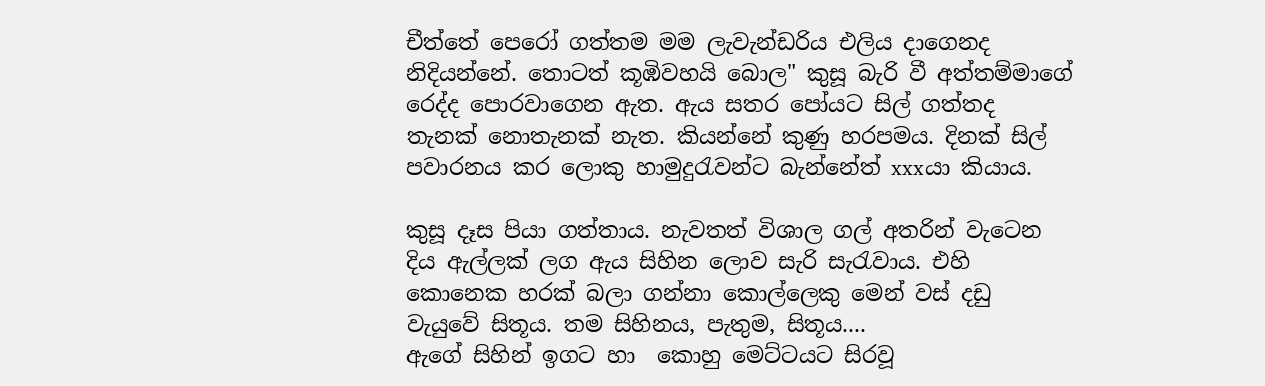චීත්තේ පෙරෝ ගත්තම මම ලැවැන්ඩරිය එලිය දාගෙනද නිදියන්නේ. තොටත් කූඹිවහයි බොල" කුසූ බැරි වී අත්තම්මාගේ රෙද්ද පොරවාගෙන ඇත. ඇය සතර පෝයට සිල් ගත්තද තැනක් නොතැනක් නැත. කියන්නේ කුණු හරපමය. දිනක් සිල් පවාරනය කර ලොකු හාමුදුරැවන්ට බැන්නේත් xxxයා කියාය.

කුසූ දෑස පියා ගත්තාය. නැවතත් විශාල ගල් අතරින් වැටෙන දිය ඇල්ලක් ලග ඇය සිහින ලොව සැරි සැරැවාය. එහි කොනෙක හරක් බලා ගන්නා කොල්ලෙකු මෙන් වස් දඩු වැයුවේ සිතූය. තම සිහිනය, පැතුම, සිතූය....
ඇගේ සිහින් ඉගට හා  කොහු මෙට්ටයට සිරවූ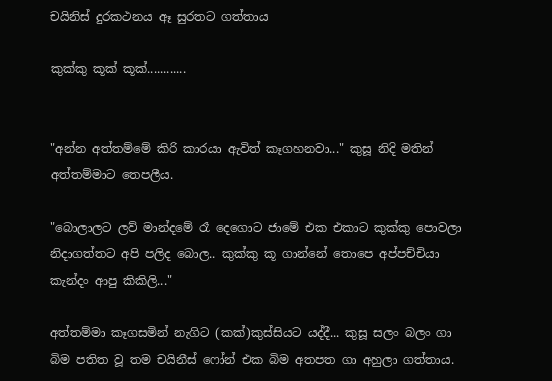චයිනිස් දුරකථනය ඈ සුරතට ගත්තාය

කුක්කු කූක් කූක්............


"අන්න අත්තම්මේ කිරි කාරයා ඇවිත් කෑගහනවා..." කුසූ නිදි මතින් අත්තම්මාට තෙපලීය.

"බොලාලට ලව් මාන්දමේ රෑ දෙගොට ජාමේ එක එකාට කුක්කු පොවලා නිදාගත්තට අපි පලිද බොල.. කුක්කු කූ ගාන්නේ තොපෙ අප්පච්චියා කැන්දං ආපු කිකිලි..."

අත්තම්මා කෑගසමින් නැගිට (කක්)කුස්සියට යද්දී... කුසූ ‍සලං බලං ගා බිම පතිත වූ තම චයිනීස් ෆෝන් එක බිම අතපත ගා අහුලා ගත්තාය.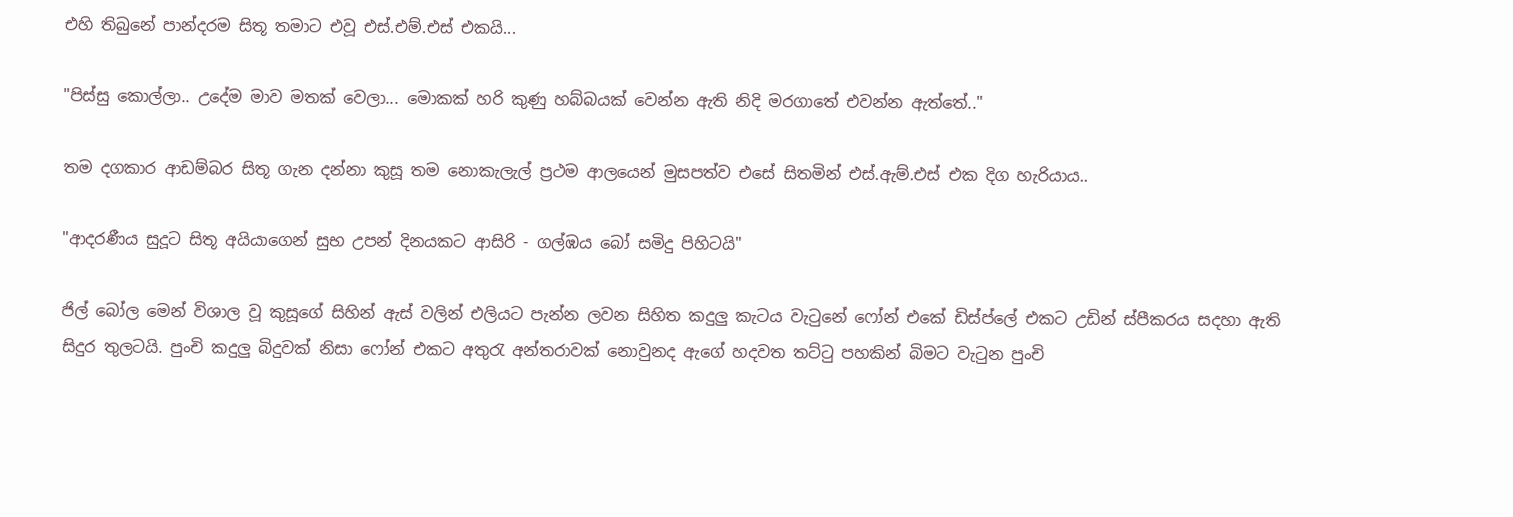එහි තිබුනේ පාන්දරම සිතූ තමාට එවූ එස්.එම්.එස් එකයි...

"පිස්සු කොල්ලා.. උදේම මාව මතක් වෙලා... මොකක් හරි කුණු හබ්බයක් වෙන්න ඇති නිදි මරගාතේ එවන්න ඇත්තේ.."

තම දගකාර ආඩම්බර සිතූ ගැන දන්නා කුසූ තම නොකැලැල් ප්‍රථම ආලයෙන් මුසපත්ව එසේ සිතමින් එස්.ඇම්.එස් එක දිග හැරියාය..

"ආදරණීය සුදූට සිතූ අයියාගෙන් සුභ උපන් දිනයකට ආසිරි - ගල්ඹය බෝ සමිදු පිහිටයි"

ජිල් බෝල මෙන් විශාල වූ කුසූගේ සිහින් ඇස් වලින් එලියට පැන්න ලවන සිහිත කදුලු කැටය වැටුනේ ෆෝන් එකේ ඩිස්‍ප්ලේ එකට උඩින් ස්පීකරය සදහා ඇති සිදුර තුලටයි. පුංචි කදුලු බිදුවක් නිසා ෆෝන් එකට අතුරැ අන්තරාවක් නොවුනද ඇගේ හදවත තට්ටු පහකින් බිමට වැටුන පුංචි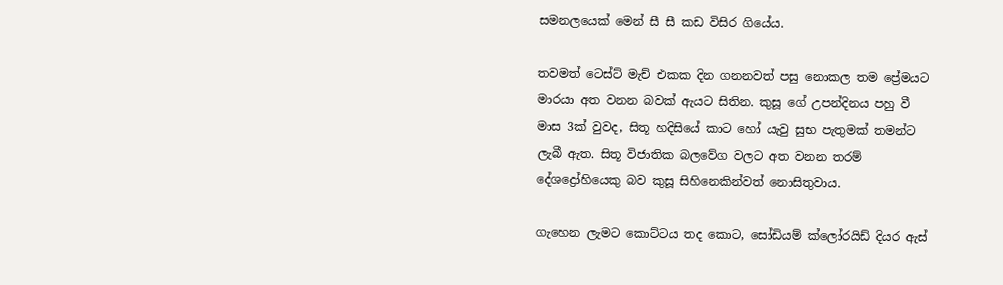සමනලයෙක් මෙන් සී සී කඩ විසිර ගියේය.

තවමත් ටෙස්ට් මැච් එකක දින ගනනවත් පසු නොකල තම ප්‍රේමයට මාරයා අත වනන බවක් ඇයට සිතින. කුසූ ගේ උපන්දිනය පහු වී මාස 3ක් වුවද, සිතූ හදිසියේ කාට හෝ යැවු සුභ පැතුමක් තමන්ට ලැබී ඇත. සිතූ විජාතික බලවේග වලට අත වනන තරම් දේශද්‍රෝහියෙකු බව කුසූ සිහිනෙකින්වත් නොසිතුවාය.

ගැහෙන ලැමට කොට්ටය තද කොට, සෝඩියම් ක්ලෝරයිඩ් දියර ඇස්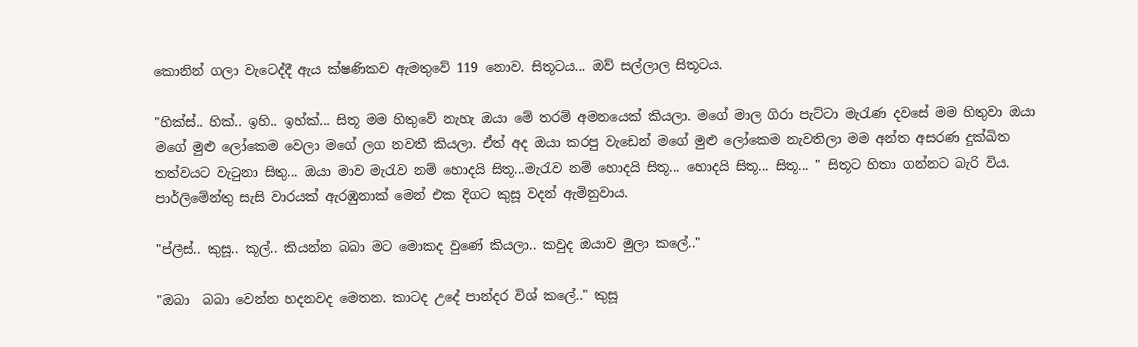කොනින් ගලා ‍වැටෙද්දී ඇය ක්ෂණිකව ඇමතුවේ 119 නොව. සිතූටය... ඔව් සල්ලාල සිතූටය.

"හික්ස්.. හික්.. ඉහි.. ඉහ්ක්... සිතූ මම හිතුවේ නැහැ ඔයා මේ තරම් අමනයෙක් කියලා. මගේ මාල ගිරා පැට්ටා මැරැණ දවසේ මම හිතුවා ඔයා මගේ මුළු ලෝකෙම වෙලා මගේ ලග නවතී කියලා. ඒත් අද ඔයා කරපු වැඩෙන් මගේ මුළු ලෝකෙම නැවතිලා මම අන්ත අසරණ දුක්ඛිත තත්වයට වැටුනා සිතු... ඔයා මාව මැරැව නම් හොදයි සිතූ...මැරැව නම් හොදයි සිතූ... හොදයි සිතූ... සිතූ... " සිතූට හිතා ගන්නට බැරි විය. පාර්ලිමේන්තු සැසි වාරයක් ඇරඹුනාක් මෙන් එක දිගට කුසූ වදන් ඇමිනුවාය.

"ප්ලීස්.. කුසූ.. කූල්.. කියන්න බබා මට මොකද වුණේ කියලා.. කවුද ඔයාව මුලා කලේ.."

"ඔබා  බබා වෙන්න හදනවද මෙතන. කාටද උදේ පාන්දර විශ් කලේ.." කුසූ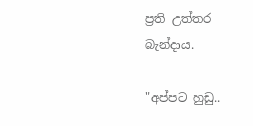ප්‍රති උත්තර බැන්දාය.

"අප්පට හුඩු..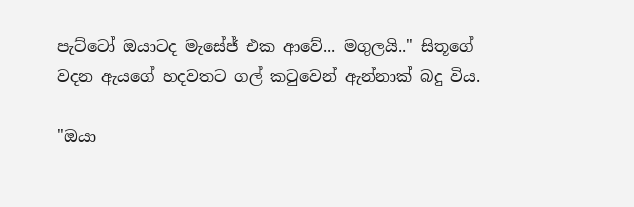පැට්ටෝ ඔයාටද මැසේජ් එක ආවේ... මගුලයි.." සිතූගේ වදන ඇයගේ හදවතට ගල් කටුවෙන් ඇන්නාක් බදු විය.

"ඔයා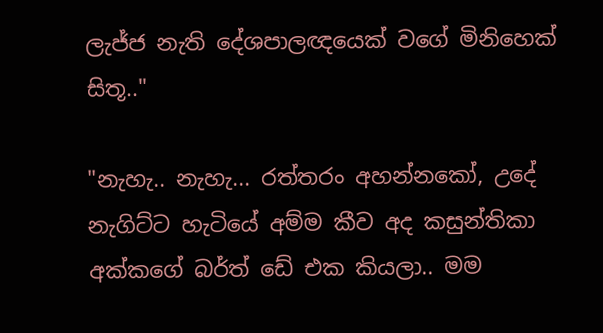ලැජ්ජ නැති දේශපාලඥයෙක් වගේ මිනිහෙක් සිතූ.."

"නැහැ.. නැහැ... රත්තරං අහන්නකෝ, උදේ නැගිට්ට හැටියේ අම්ම කීව අද කසුන්තිකා අක්කගේ බර්ත් ඩේ එක කියලා.. මම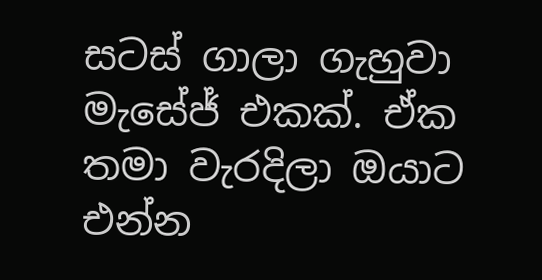සටස් ගාලා ගැහුවා මැසේජ් එකක්. ඒක තමා වැරදිලා ඔයාට එන්න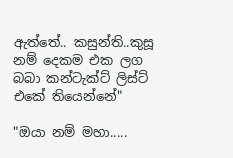ඇත්තේ.. කසුන්ති..කුසූ නම් දෙකම එක ලග බබා කන්ටැක්ට් ලිස්ට් එකේ තියෙන්නේ"

"ඔයා නම් මහා.....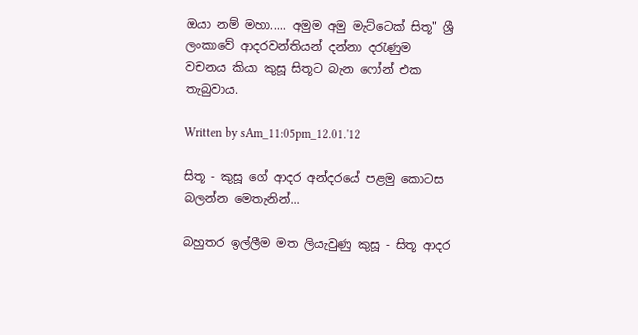ඔයා නම් මහා..... අමුම අමු මැට්ටෙක් සිතූ" ශ්‍රී ලංකාවේ ආදරවන්තියන් දන්නා දරැණුම වචනය කියා කුසූ සිතූට බැන ෆෝන් එක තැබුවාය.

Written by sAm_11:05pm_12.01.'12

සිතූ - කුසූ ගේ ආදර අන්දරයේ පළමු කොටස බලන්න මෙතැනින්...

බහුතර ඉල්ලීම මත ලියැවුණු කුසූ - සිතූ ආදර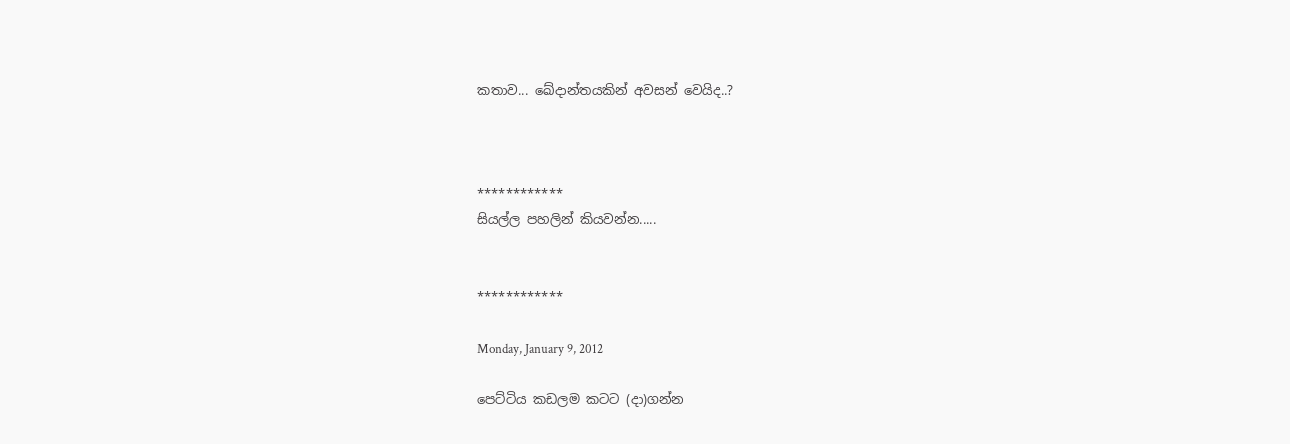කතාව... ඛේදාන්තයකින් අවසන් වෙයිද..?



************
සියල්ල පහලින් කියවන්න.....


************

Monday, January 9, 2012

පෙට්ටිය කඩලම කටට (දා)ගන්න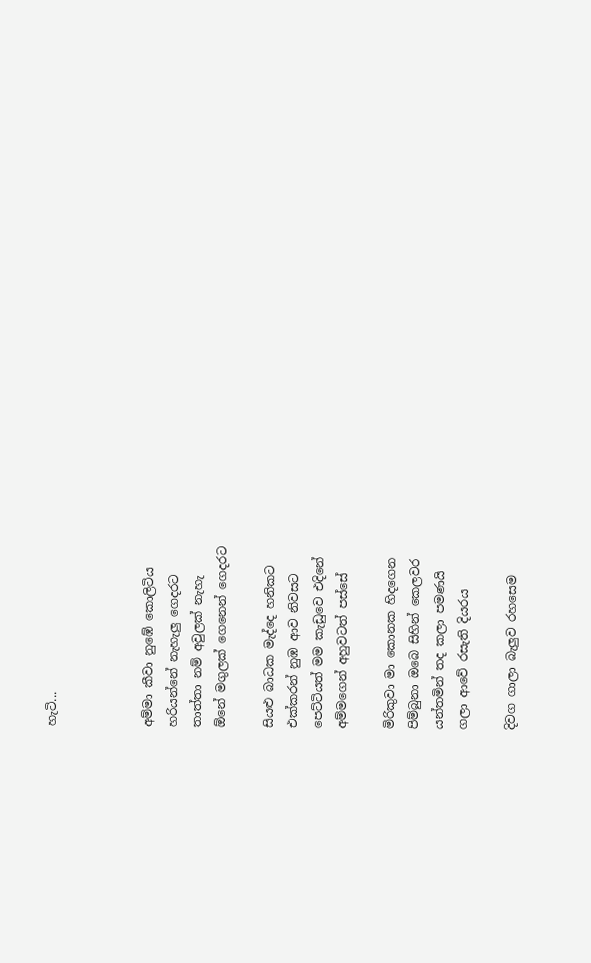හැටි...



අම්මා කීවා නුඹේ කොලිටිය
හරියන්නේ නැහැලු ගෙදරට
තාත්තා නම් අවුලක් නැහැ
ඕනේ මගුලක් ගෙනෙන් ගෙදරට

සියළු බාධක මැද්දෙ හනිකට
එක්කරන් නුඹ ආව නිවසට
පෙට්ටියත් මම කැඩුවෙ එදිනේ
අම්මගෙන් අහුවටත් පස්සේ

මිරිකුවා මා කොනක හිදගෙන
පිම්බුනා ඔබෙ සිහින් කෙලවර
යන්තමින් තද කලා පමණයි
ගලා ආවේ රසැති දියරය

දිවග ගාලා බැලුව රහසෙම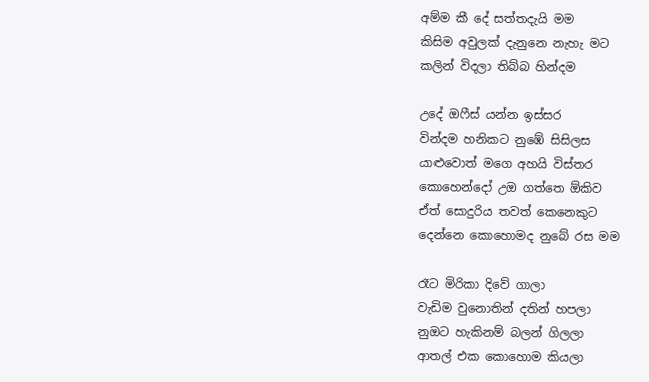අම්ම කී දේ සත්තදැයි මම
කිසිම අවුලක් දැනුනෙ නැහැ මට
කලින් විදලා තිබ්බ හින්දම

උදේ ඔෆීස් යන්න ඉස්සර
වින්දම හනිකට නුඹේ සිසිලස
යාළු‍වොත් මගෙ අහයි විස්තර
කොහෙන්දෝ උඔ ගත්තෙ ඕකිව
ඒත් සොදුරිය තවත් කෙනෙකුට
දෙන්නෙ කොහොමද නුබේ රස මම

රෑට මිරිකා දිවේ ගාලා
වැඩිම වුනොතින් දතින් හපලා
නුඔට හැකිනම් බලන් ගිලලා
ආතල් එක කොහොම කියලා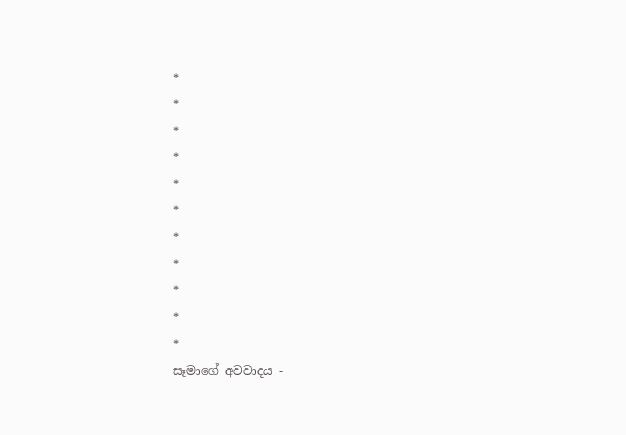*
*
*
*
*
*
*
*
*
*
*
සෑමාගේ අවවාදය -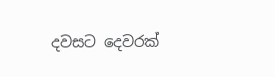දවසට දෙවරක්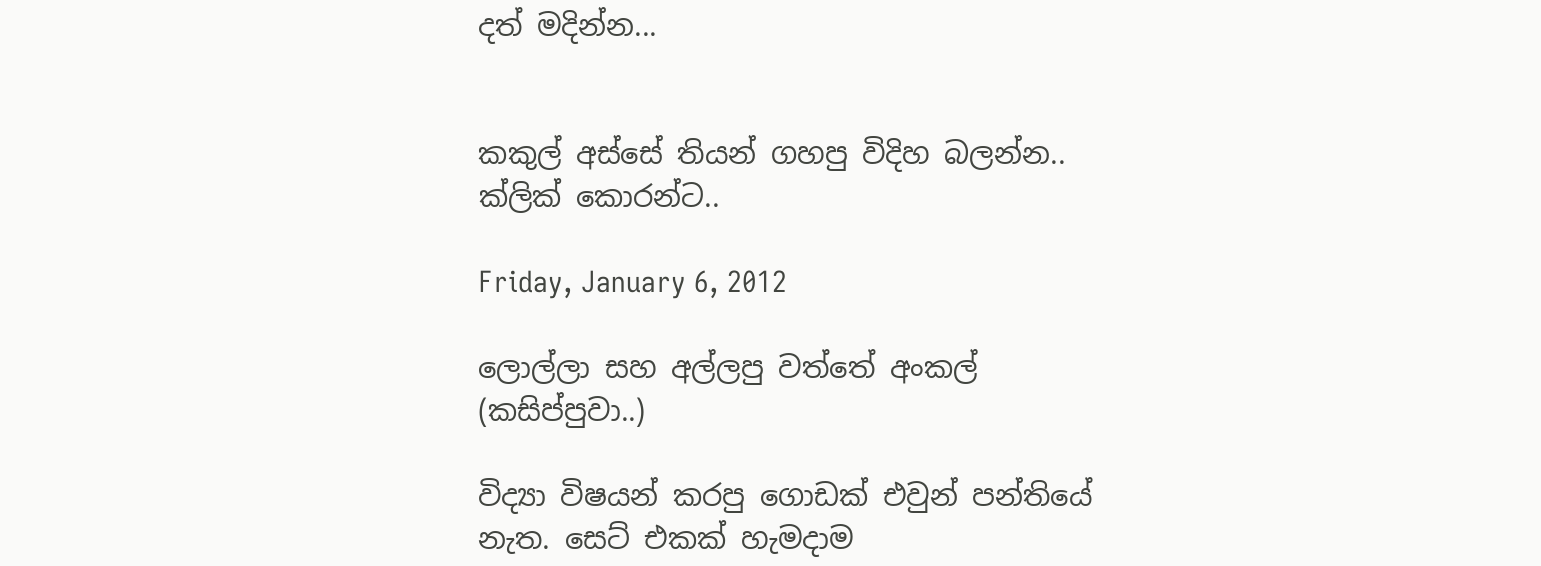දත් මදින්න...


කකුල් අස්සේ තියන් ගහපු විදිහ බලන්න.. ක්ලික් කොරන්ට..

Friday, January 6, 2012

ලොල්ලා සහ අල්ලපු වත්තේ අංකල් (කසිප්පුවා..)

විද්‍යා විෂයන් කරපු ගොඩක් එවුන් පන්තියේ නැත. සෙට් එකක් හැමදාම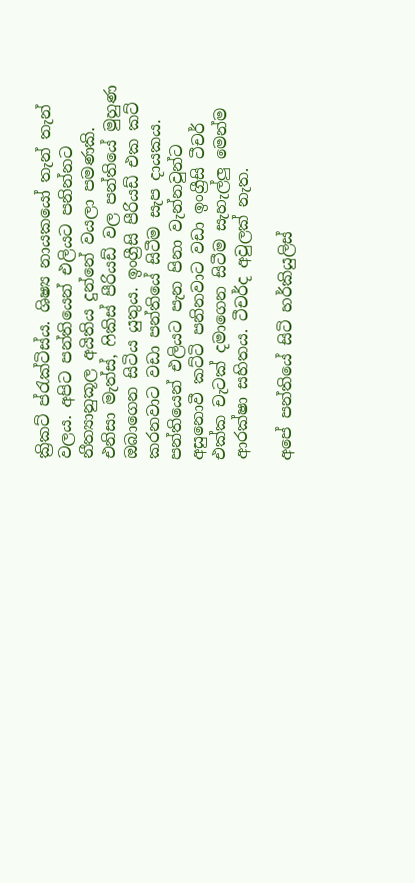ක්‍රිකට් ප්රැක්ටිස්ය. ශිෂ්‍ය නායකයෝ තැන් තැන් වලය. අපිට පන්තියෙන් එලියට පනින්නට නීත්‍යානුකූල අයිතිය දුන්නේ වයලා පමණකි. එනිසා මැත්ස්, ෆිකිස් පීරියඩ් වල පන්තියේ මුහුණ ඔබාගෙන සිටිය යුතුය. ඉංග්‍රීසි පීරියඩ් එක කට් කරනවාට වඩා පන්තියේ සිටීම සැප දායකය. පන්තියෙන් එලියට පැන පිනා වැන්නවුන්ට අසුනොවී කට්ටි පනිනවාට වඩා ඉංග්‍රීසි ටීචර් එක්ක චැටක් දමාගෙන සිටීම සැහැල්ලු මෙන්ම ආරක්ෂා සහිතය. ටීචර්ද අවුලක් නැත.

අපේ පන්තියේ සිටි හර්කියුලිස්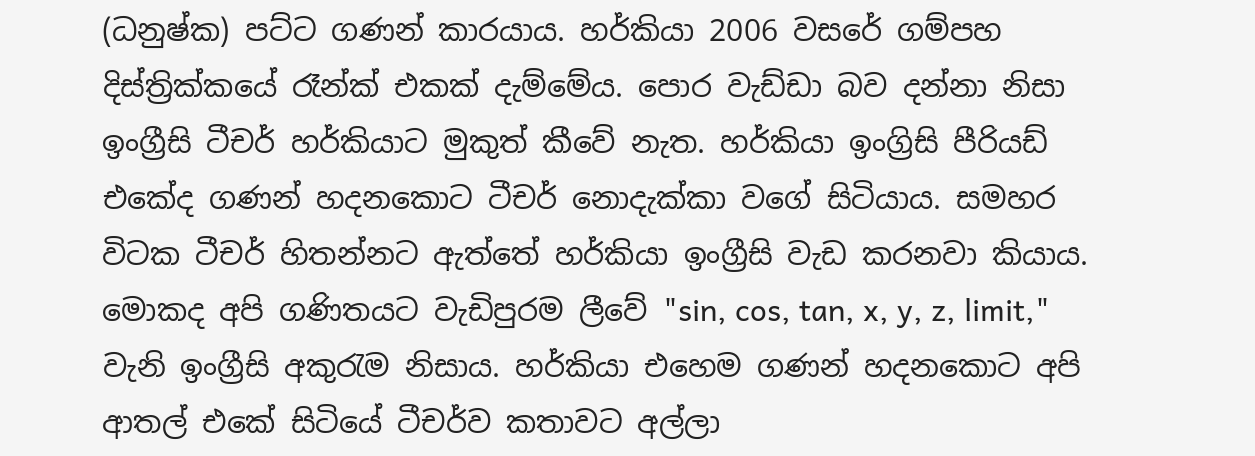(ධනුෂ්ක) පට්ට ගණන් කාරයාය. හර්කියා 2006 වසරේ ගම්පහ දිස්ත්‍රික්කයේ ‍රෑන්ක් එකක් දැම්මේය. පොර වැඩ්ඩා බව දන්නා නිසා ඉංග්‍රීසි ටීචර් හර්කියාට මුකුත් කීවේ නැත. හර්කියා ඉංග්‍රිසි පීරියඩ් එකේද ගණන් හදනකොට ටීචර් නොදැක්කා වගේ සිටියාය. සමහර විටක ටීචර් හිතන්නට ඇත්තේ ‍හර්කියා ඉංග්‍රීසි වැඩ කරනවා කියාය. මොකද අපි ගණිතයට වැඩිපුරම ලීවේ "sin, cos, tan, x, y, z, limit," වැනි ඉංග්‍රීසි අකුරැම නිසාය. හර්කියා එහෙම ගණන් හදනකොට අපි ආතල් එකේ සිටියේ ටීචර්ව කතාවට අල්ලා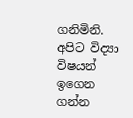ගනිමිනි. අපිට විද්‍යා විෂයන් ඉගෙන ගන්න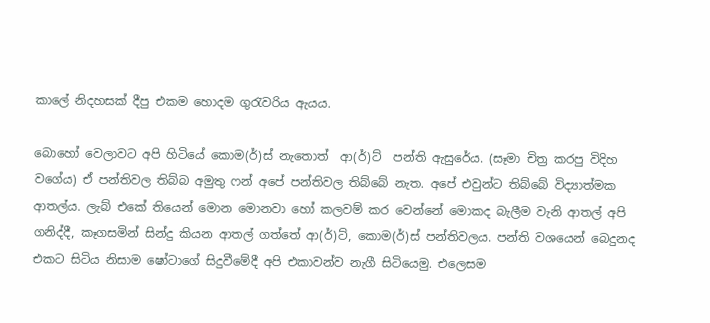කාලේ නිදහසක් දීපු එකම හොදම ගුරැවරිය ඇයය.

බොහෝ වෙලාවට අපි හිටියේ කොම(ර්)ස් නැතොත්  ආ(ර්)ට්  පන්ති ඇසුරේය. (සෑමා චිත්‍ර කරපු විදිහ වගේය) ඒ පන්තිවල තිබ්බ අමුතු ෆන් අපේ පන්තිවල තිබ්බේ නැත. අපේ එවුන්ට තිබ්බේ විද්‍යාත්මක ආතල්ය. ලැබ් එකේ තියෙන් මොන මොනවා හෝ කලවම් කර වෙන්නේ මොකද බැලීම වැනි ආතල් අපි ගනිද්දී, කෑගසමින් සින්දු කියන ආතල් ගත්තේ ආ(ර්)ට්, කොම(ර්)ස් පන්තිවලය. පන්ති වශයෙන් බෙදුනද එකට සිටිය නිසාම ෂෝටාගේ සිදුවීමේදී අපි එකාවන්ව නැගී සිටියෙමු. එලෙසම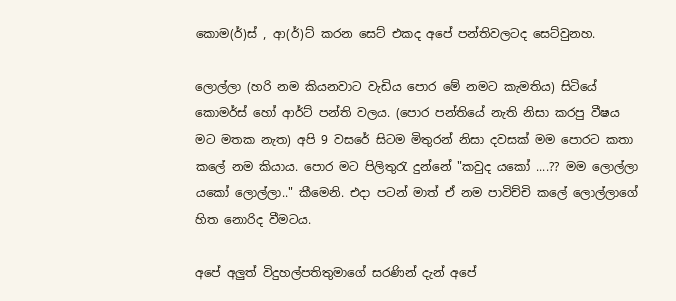කොම(ර්)ස් , ආ(ර්)ට් කරන සෙට් එකද අපේ පන්තිවලටද සෙට්වුනහ.

ලොල්ලා (හරි නම කියනවාට වැඩිය ‍පොර මේ නමට කැමතිය) සිටියේ කොමර්ස් හෝ ආර්ට් පන්ති වලය. (පොර පන්තියේ නැති නිසා කරපු වීෂය මට මතක නැත) අපි 9 වසරේ සිටම මිතුරන් නිසා දවසක් මම පොරට කතා කලේ නම කියාය. පොර මට පිලිතුරැ දුන්නේ "කවුද යකෝ ....?? මම ලොල්ලා යකෝ ලොල්ලා.." කීමෙනි. එදා පටන් මාත් ඒ නම පාවිච්චි කලේ ලොල්ලාගේ හිත නොරිද වීමටය.

අපේ අලුත් විදුහල්පතිතුමාගේ සරණින් දැන් අපේ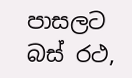පාසලට බස් රථ,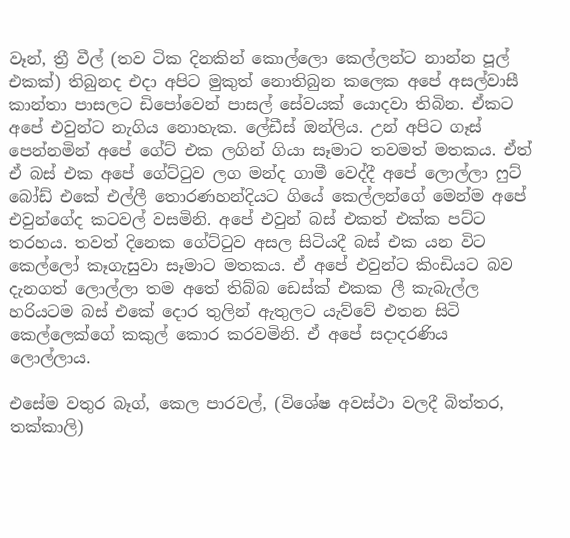වෑන්, ත්‍රී වීල් (තව ටික දිනකින් කොල්ලො කෙල්ලන්ට නාන්න පූල් එකක්) තිබුනද එදා අපිට මුකුත් නොතිබුන කලෙක අපේ අසල්වාසී කාන්තා පාසලට ඩිපෝවෙන් පාසල් සේවයක් යොදවා තිබින. ඒකට අපේ එවුන්ට නැගිය නොහැක. ලේඩීස් ඔන්ලිය. උන් අපිට ගෑස් පෙන්නමින් අපේ ගේට් එක ලගින් ගියා සෑමාට තවමත් මතකය. ඒත් ඒ බස් එක අපේ ගේට්ටුව ලග මන්ද ගාමී වෙද්දී අපේ ලොල්ලා ෆුට් බෝඩ් එකේ එල්ලී තොරණහන්දියට ගියේ කෙල්ලන්ගේ මෙන්ම අපේ එවුන්ගේද කටවල් වසමිනි. අපේ එවුන් බස් එකත් එක්ක පට්ට තරහය. තවත් දිනෙක ගේට්ටුව අසල සිටියදී බස් එක යන විට කෙල්ලෝ කෑගැසුවා සෑමාට මතකය. ඒ අපේ එවුන්ට කිංඩියට බව දැනගත් ලොල්ලා තම අතේ තිබ්බ ඩෙස්ක් එකක ලී කැබැල්ල හරියටම බස් එකේ දොර තුලින් ඇතුලට යැව්වේ එතන සිටි කෙල්ලෙක්ගේ කකුල් කොර කරවමිනි. ඒ අපේ සදාදරණිය ලොල්ලාය.

එසේම වතුර බෑග්, කෙල පාරවල්, (විශේෂ අවස්ථා වලදී බිත්තර, තක්කාලි)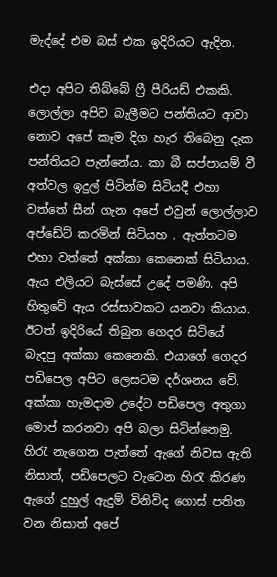මැද්දේ එම බස් එක ඉදිරියට ඇදින.

එදා අපිට තිබ්බේ ෆ්‍රී පීරියඩ් එකකි. ලොල්ලා අපිව බැලීමට පන්තියට ආවා නොව අපේ කෑම දිග හැර තිබෙනු දැක පන්තියට පැන්නේය. කා බී සප්පායම් වී අත්වල ඉදුල් පිටින්ම සිටියදී එහා වත්තේ සීන් ගැන අපේ එවුන් ලොල්ලාව අප්ඩේට් කරමින් සිටියහ . ඇත්තටම එහා වත්තේ අක්කා කෙනෙක් සිටියාය. ඇය එලියට බැස්සේ උදේ පමණි. අපි හිතුවේ ඇය රස්සාවකට යනවා කියාය. ඊටත් ඉදිරියේ තිබුන ගෙදර සිටියේ බැදපු අක්කා කෙනෙකි. එයාගේ ගෙදර පඩිපෙල අපිට ලෙසටම දර්ශන‍ය වේ. අක්කා හැමදාම උදේට පඩිපෙල අතුගා මොප් කරනවා අපි බලා සිටින්නෙමු. හිරැ නැගෙන පැත්තේ ඇගේ නිවස ඇති නිසාත්, පඩිපෙලට වැටෙන හිරැ කිරණ ඇගේ දුහුල් ඇදුම් විනිවිද ගොස් පතිත වන නිසාත් අපේ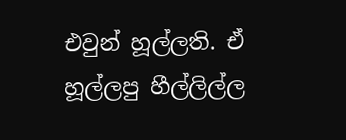එවුන් හූල්ලති. ඒ හූල්ලපු හීල්ලිල්ල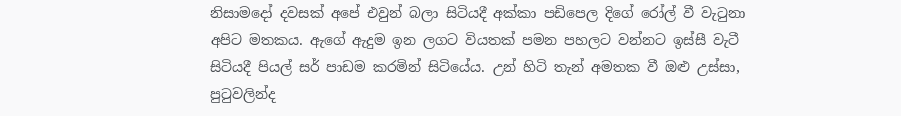නිසාමදෝ දවසක් අපේ එවුන් බලා සිටියදී අක්කා ප‍ඩිපෙල දිගේ රෝල් වී වැටුනා අපිට මතකය. ඇගේ ඇදුම ඉන ලගට වියතක් පමන පහලට වන්නට ඉස්සී වැටී සිටියදී පියල් සර් පාඩම කරමින් සිටියේය. උන් හිටි තැන් අමතක වී ඔළු උස්සා, පුටුවලින්ද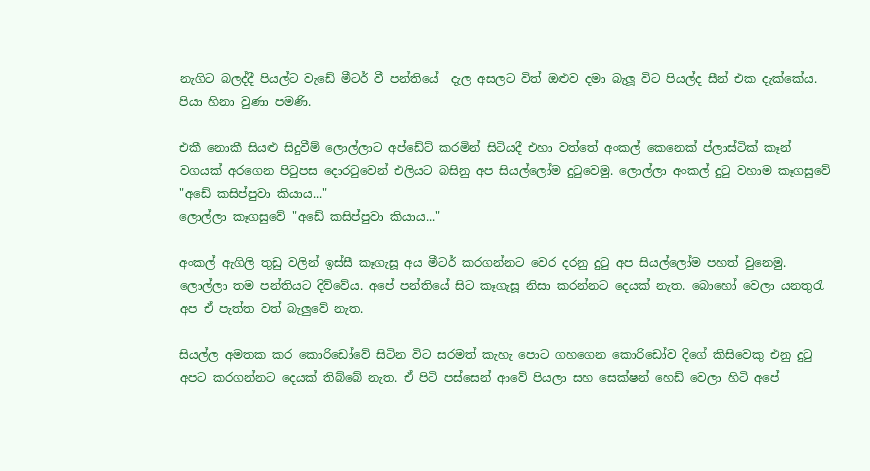නැගිට බලද්දී පියල්ට වැඩේ මීටර් වී පන්තියේ  දැල අසලට විත් ඔළුව දමා බැලූ විට පියල්ද සීන් එක දැක්කේය. පියා හිනා වුණා පමණි.

එකී නොකී සියළු සිදුවීම් ලොල්ලාට අප්ඩේට් කරමින් සිටියදී එහා වත්තේ අංකල් කෙනෙක් ප්ලාස්ටික් කෑන් වගයක් අරගෙන පිටුපස දොරටුවෙන් එලියට බසිනු අප සියල්ලෝම දුටුවෙමු. ලොල්ලා අංකල් දුටු වහාම කෑගසුවේ "අඩේ කසිප්පුවා කියාය..."
ලොල්ලා කෑගසුවේ "අඩේ කසිප්පුවා කියාය..."

අංකල් ඇගිලි තුඩු වලින් ඉස්සී කෑගැසූ අය මීටර් කරගන්නට වෙර දරනු දුටු අප සියල්ලෝම පහත් වුනෙමු. ලොල්ලා තම පන්තියට දිව්වේය. අපේ පන්තියේ සිට කෑගැසූ නිසා කරන්නට දෙයක් නැත. බොහෝ වෙලා යනතුරැ අප ඒ පැත්ත වත් බැලුවේ නැත.

සියල්ල අමතක කර කොරිඩෝවේ සිටින විට සරමත් කැහැ පොට ගහගෙන ‍කොරිඩෝව දිගේ කිසිවෙකු එනු දුටු අපට කරගන්නට දෙයක් තිබ්බේ නැත. ඒ පිටි පස්සෙන් ආවේ පියලා සහ සෙක්ෂන් හෙඩ් වෙලා හිටි අපේ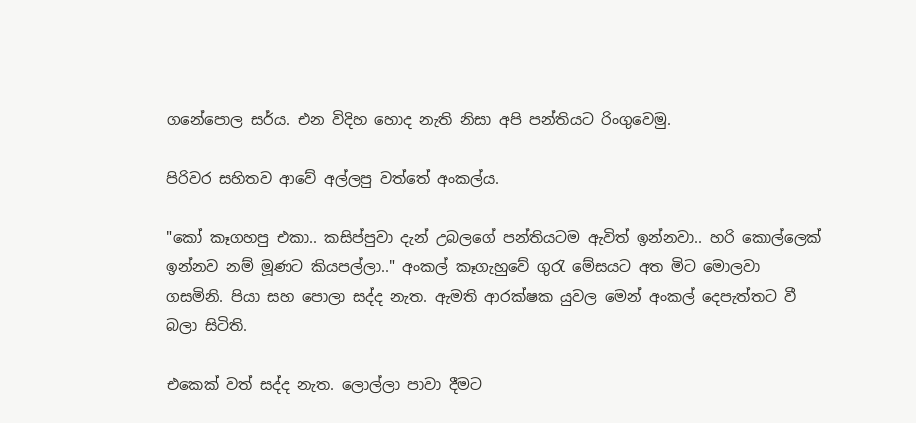ගනේපොල සර්ය. එන විදිහ හොද නැති නිසා අපි පන්තියට රිංගුවෙමු.

පිරිවර සහිතව ආවේ අල්ලපු වත්තේ අංකල්ය.

"කෝ කෑගහපු එකා.. කසිප්පුවා දැන් උබලගේ පන්තියටම ඇවිත් ඉන්නවා.. හරි කොල්ලෙක් ඉන්නව නම් මූණට කියපල්ලා.." අංකල් කෑගැහුවේ ගුරැ මේසයට අත මිට මොලවා ගසමිනි. පියා සහ පොලා සද්ද නැත. ඇමති ආරක්ෂක යුවල මෙන් අංකල් දෙපැත්තට වී බලා සිටිති.

එකෙක් වත් සද්ද නැත. ලොල්ලා පාවා දීමට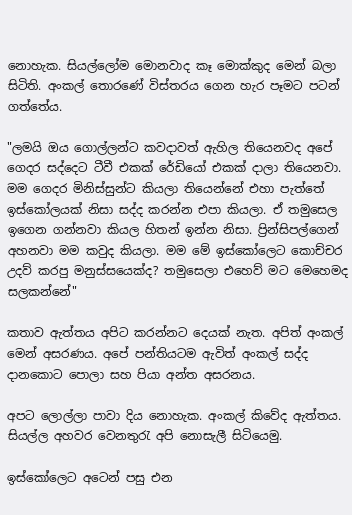නොහැක. සියල්ලෝම මොනවාද කෑ මොක්කුද මෙන් බලා සිටිති. අංකල් තොරණේ විස්තරය ගෙන හැර පෑමට පටන් ගත්තේය.

"ලමයි ඔය ගොල්ලන්ට කවදාවත් ඇහිල තියෙනවද අපේ ගෙදර සද්දෙට ටීවී එකක් රේඩියෝ එකක් දාලා තියෙනවා. මම ගෙදර මිනිස්සුන්ට කියලා තියෙන්නේ එහා පැත්තේ ඉස්කෝලයක් නිසා සද්ද කරන්න එපා කියලා. ඒ තමුසෙල ඉගෙන ගන්නවා කියල හිතන් ඉන්න නිසා. ප්‍රින්සිපල්ගෙන් අහනවා මම කවුද කියලා. මම මේ ඉස්කෝලෙට කොච්චර උදව් කරපු මනුස්සයෙක්ද? තමුසෙලා එහෙව් මට මෙහෙමද සලකන්නේ"

කතාව ඇත්තය අපිට කරන්නට දෙයක් නැත. අපිත් අංකල් මෙන් අසරණය. අපේ පන්තියටම ඇවිත් අංකල් සද්ද දානකොට පොලා සහ පියා අන්ත අසරනය.

අපට ලොල්ලා පාවා දිය නොහැක. අංකල් කිවේද ඇත්තය. සියල්ල අහවර වෙනතුරැ අපි නොසැලී සිටියෙමු.

ඉස්කෝලෙට අටෙන් පසු එන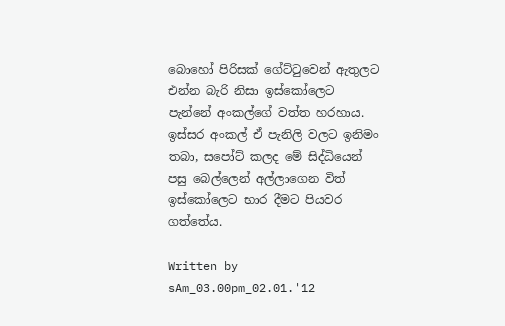බොහෝ පිරිසක් ගේට්ටුවෙන් ඇතුලට එන්න බැරි නිසා ඉස්කෝලෙට පැන්නේ අංකල්ගේ වත්ත හරහාය. ඉස්සර අංකල් ඒ පැනිලි වලට ඉනිමං තබා, සපෝට් කලද මේ සිද්ධියෙන් පසු බෙල්ලෙන් අල්ලාගෙන විත් ඉස්කෝලෙට භාර දීමට පියවර ගත්තේය.

Written by sAm_03.00pm_02.01.'12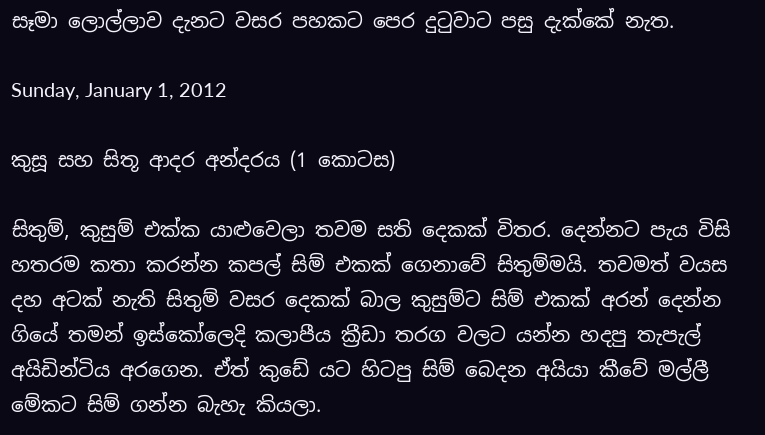සෑමා ලොල්ලාව දැනට වසර පහකට පෙර දුටුවාට පසු දැක්කේ නැත.

Sunday, January 1, 2012

කුසූ සහ සිතූ ආදර අන්දරය (1 කොටස)

සිතුම්, කුසුම් එක්ක යාළුවෙලා තවම සති දෙකක් විතර. දෙන්නට පැය විසි හතරම කතා කරන්න කපල් සිම් එකක් ගෙනාවේ සිතුම්මයි. තවමත් වයස දහ අටක් නැති සිතුම් වසර දෙකක් බාල කුසුම්ට සිම් එකක් අරන් දෙන්න ගියේ තමන් ඉස්කෝලෙදි කලාපීය ක්‍රීඩා තරග වලට යන්න හදපු තැපැල් අයිඩින්ටිය අරගෙන. ඒත් කුඩේ යට හිටපු සිම් බෙදන අයියා කී‍වේ මල්ලී මේකට සිම් ගන්න බැහැ කියලා.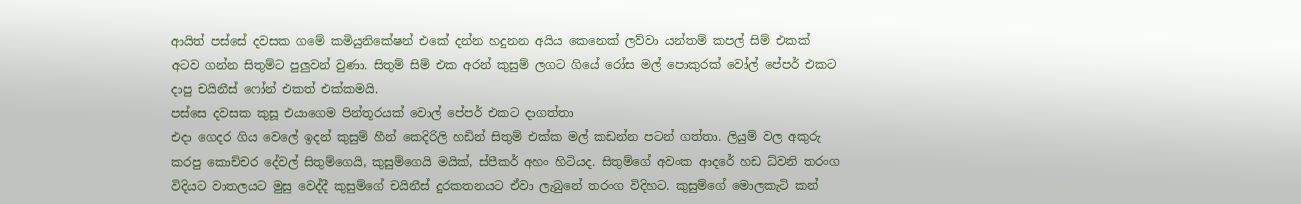ආයිත් පස්සේ දවසක ගමේ කමියුනිකේෂන් එකේ දන්න හදුනන අයිය කෙනෙක් ලව්වා යන්තම් කපල් සිම් එකක් අටව ගන්න සිතුම්ට පුලුවන් වුණා. සිතුම් සිම් එක අරන් කුසුම් ලගට ගියේ රෝස මල් පොකුරක් වෝල් පේපර් එකට දාපු චයිනීස් ෆෝන් එකත් එක්කමයි.
පස්සෙ දවසක කුසූ එයාගෙම පින්තූරයක් වොල් පේපර් එකට දාගත්තා
එදා ගෙදර ගි‍ය වෙලේ ඉදන් කුසුම් හීන් කෙදිරිලි හඩින් සිතුම් එක්ක මල් කඩන්න පටන් ගත්තා. ලියුම් වල අකුරු කරපු කොච්චර දේවල් සිතුම්ගෙයි, කුසුම්ගෙයි මයික්, ස්පීකර් අහං හිටියද. සිතුම්ගේ අවංක ආ‍දරේ හඩ ධ්වනි තරංග විදියට වාතලයට මුසු වෙද්දී කුසුම්ගේ චයිනීස් දුරකතනයට ඒවා ලැබුනේ තරංග විදිහට. කුසුම්ගේ මොලකැටි කන්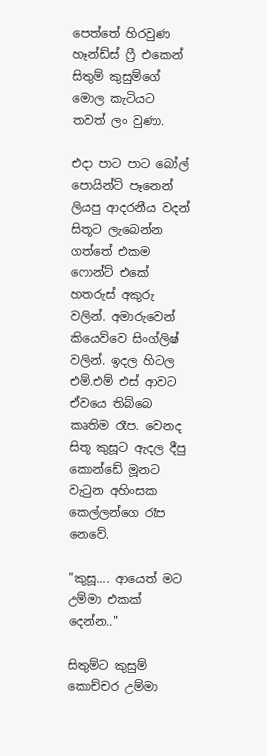පෙත්තේ හිරවුණ හෑන්ඩ්ස් ෆ්‍රී එකෙන් සිතුම් කුසුම්ගේ මොල කැටියට තවත් ලං වුණා.

එදා පාට පාට බෝල් පොයින්ට් පෑනෙන් ලියපු ආදරනීය වදන් සිතූට ලැබෙන්න ගත්තේ එකම ෆොන්ට් එකේ හතරුස් අකුරු වලින්. අමාරුවෙන් කියෙව්වෙ සිංග්ලිෂ් වලින්. ඉදල හිටල එම්.එම් එස් ආවට ඒවයෙ තිබ්බෙ කෘතිම රෑප. වෙනද සිතූ කුසූට ඇදල දීපු කොන්ඩේ මූනට වැටුන අහිංසක කෙල්ලන්ගෙ රෑප නෙවේ.

"කුසූ.... ආයෙත් මට උම්මා එකක් දෙන්න.."

සිතුම්ට කුසුම් කොච්චර උම්මා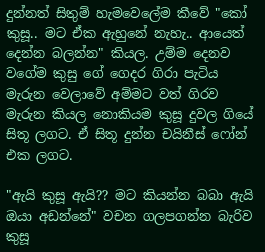දුන්නත් සිතුම් හැමවෙලේම කීවේ "කෝ කුසූ.. මට ඒක ඇහුනේ නැහැ.. ආයෙත් දෙන්න බලන්න" කියල. උම්ම දෙනව වගේම කුසු ගේ ගෙදර ගිරා පැටිය මැරුන වෙලාවේ අම්මට වත් ගිරව මැරුන කියල නොකියම කුසූ දුවල ගියේ සිතූ ලගට. ඒ සිතූ දුන්න චයිනීස් ෆෝන් එක ලගට.

"ඇයි කුසූ ඇයි?? මට කියන්න බබා ඇයි ඔයා අඩන්නේ" වචන ගලපගන්න බැරිව කුසූ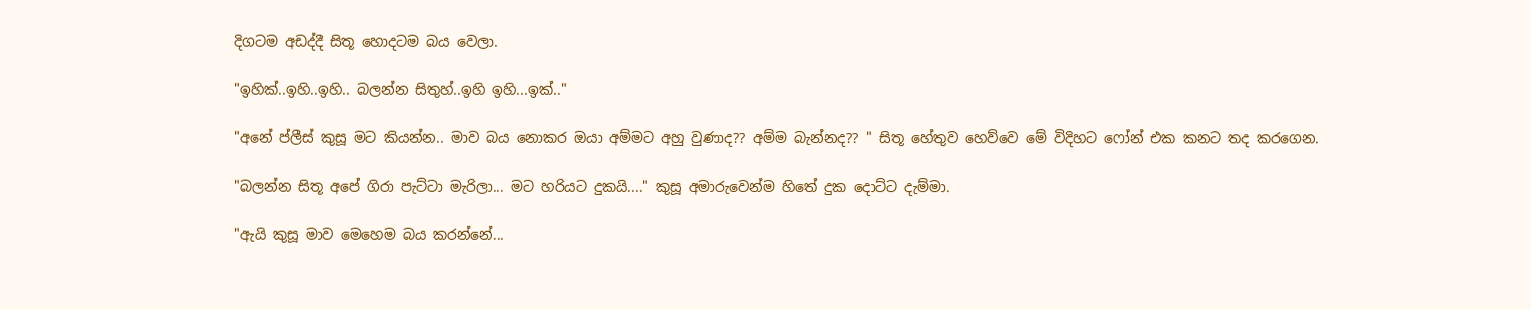දිගටම අඩද්දී සිතූ හොදටම බය වෙලා.

"ඉහික්..ඉහි..ඉහි.. බලන්න සිතුහ්..ඉහි ඉහි...ඉක්.."

"අනේ ප්ලීස් කුසූ මට කියන්න.. මාව බය නොකර ඔයා අම්මට අහු වුණාද?? අම්ම බැන්නද?? " සිතූ හේතුව හෙව්වෙ මේ විදිහට ෆෝන් එක කනට තද කරගෙන.

"බලන්න සිතූ අපේ ගිරා පැට්ටා මැරිලා... මට හරියට දුකයි...." කුසූ අමාරුවෙන්ම හිතේ දුක දොට්ට දැම්මා.

"ඇයි කුසූ මාව මෙහෙම බය කරන්නේ...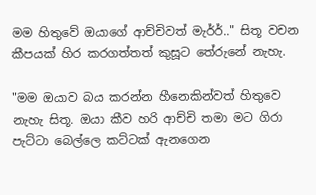මම හිතුවේ ඔයාගේ ආච්චිවත් මැර්ර්.." සිතූ වචන කීපයක් හිර කරගත්තත් කුසූට තේරුනේ නැහැ.

"මම ඔයාව බය කරන්න හීනෙකින්වත් හිතුවෙ නැහැ සිතූ. ඔයා කීව හරි ආච්චි තමා මට ගිරා පැට්ටා බෙල්ලෙ කට්ටක් ඇනගෙන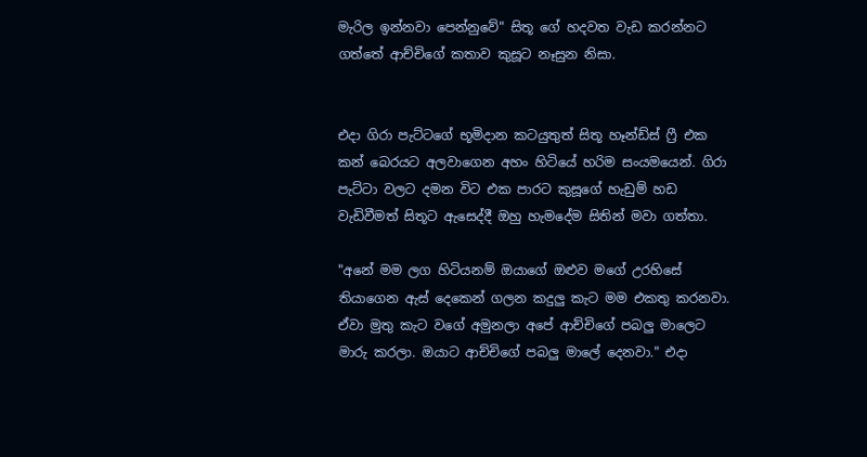මැරිල ඉන්නවා පෙන්නුවේ" සිතූ ගේ හදවත වැඩ කරන්නට ගත්තේ ආච්චිගේ කතාව කුසූට නෑසුන නිසා.


එදා ගිරා පැට්ටගේ භූමිදාන කටයුතුත් සිතූ හෑන්ඩ්ස් ෆ්‍රී එක කන් බෙරයට අලවාගෙන අහං හිටියේ හරිම සංයමයෙන්. ගිරා පැට්ටා වලට දමන විට එක පාරට කුසූගේ හැඩුම් හඩ වැඩිවීමත් සිතූට ඇසෙද්දී ඔහු හැම‍දේම සිතින් මවා ගත්තා.

"අනේ මම ලග හිටියනම් ඔයාගේ ඔළුව මගේ උරහිසේ තියාගෙන ඇස් දෙකෙන් ගලන කදුලු කැට මම එකතු කරනවා. ඒවා මුතු කැට වගේ අමුනලා අපේ ආච්චිගේ පබලු මාලෙට මාරු කරලා. ඔයාට ආච්චිගේ පබලු මාලේ දෙනවා." එදා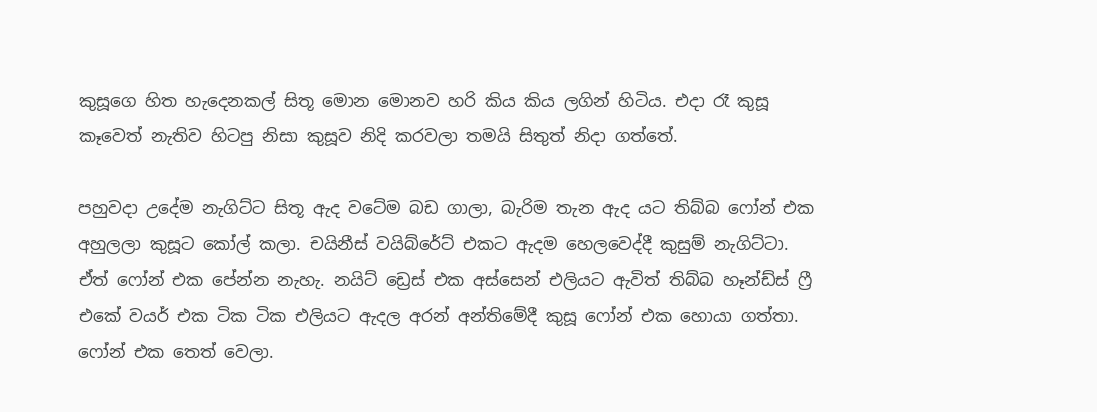කුසූගෙ හිත හැදෙනකල් සිතූ මොන මොනව හරි කිය කිය ලගින් හිටිය. එදා රෑ කුසූ කෑවෙත් නැතිව හිටපු නිසා කුසූව නිදි කරවලා තමයි සිතුත් නිදා ගත්තේ.

පහුවදා උදේම නැගිට්ට සිතූ ඇද වටේම බඩ ගාලා, බැරිම තැන ඇද යට තිබ්බ ෆෝන් එක අහුලලා කුසූට කෝල් කලා. චයිනීස් වයිබ්රේට් එකට ඇදම හෙලවෙද්දී කුසුම් නැගිට්ටා. ඒත් ෆෝන් එක පේන්න නැහැ. නයිට් ඩ්‍රෙස් එක අස්සෙන් එලියට ඇවිත් තිබ්බ හෑන්ඩ්ස් ‍ෆ්‍රී එකේ වයර් එක ටික ටික එලියට ඇදල අරන් අන්තිමේදී කුසූ ෆෝන් එක හොයා ගත්තා. ෆෝන් එක තෙත් වෙලා.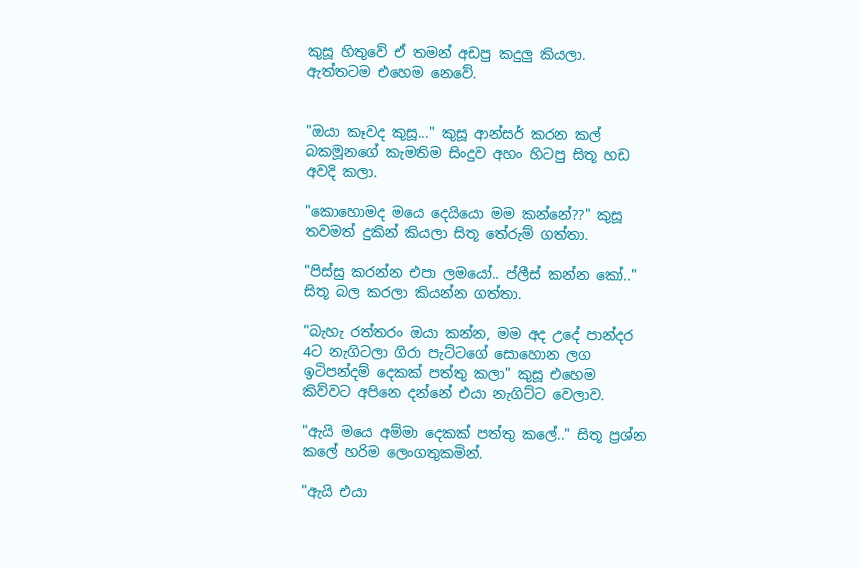කුසූ හිතුවේ ඒ තමන් අඩපු කදුලු කියලා. ඇත්තටම එහෙම නෙවේ.


"ඔයා කෑවද කුසූ..." කුසූ ආන්සර් කරන කල් බකමූනගේ කැමතිම සිංදුව අහං හිටපු සිතූ හඩ අවදි කලා.

"කොහොමද ම‍යෙ දෙයියො මම කන්නේ??" කුසූ තවමත් දුකින් කියලා සිතූ තේරුම් ගත්තා.

"පිස්සු කරන්න එපා ලමයෝ.. ප්ලීස් කන්න කෝ.." සිතූ බල කරලා කියන්න ගත්තා.

"බැහැ රත්තරං ඔයා කන්න, මම අද උදේ පාන්දර 4ට නැගිටලා ගිරා පැට්ටගේ සොහොන ලග ඉටිපන්දම් දෙකක් පත්තු කලා" කුසූ එහෙම කිව්වට අපිනෙ දන්නේ එයා නැගිට්ට වෙලාව.

"ඇයි මයෙ අම්මා දෙකක් පත්තු කලේ.." සිතූ ප්‍රශ්න කලේ හරිම ලෙංගතුකමින්.

"ඇයි එයා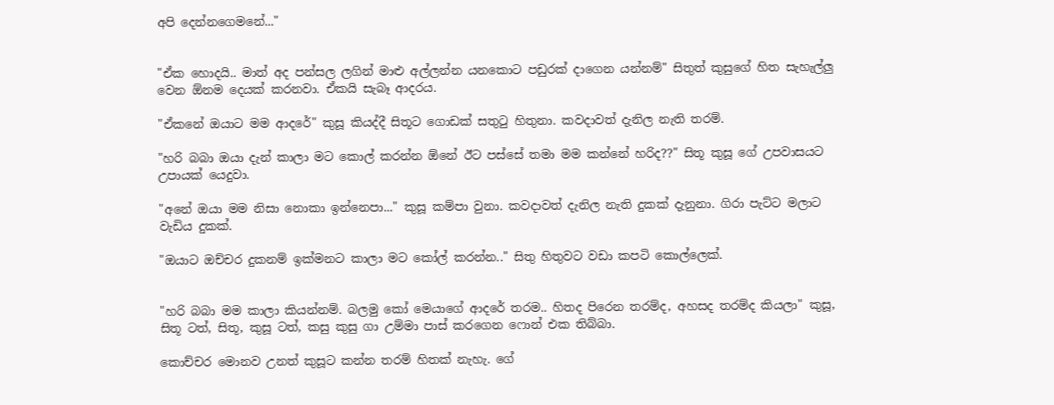අපි දෙන්නගෙමනේ..."


"ඒක හොදයි.. මාත් අද පන්සල ලගින් මාළු අල්ලන්න යනකොට පඩුරක් දාගෙන යන්නම්" සිතුත් කුසුගේ හිත සැහැල්ලු වෙන ඕනම දෙයක් කරනවා. ඒකයි සැබෑ ආදරය.

"ඒකනේ ඔයාට මම ආ‍දරේ" කුසූ කියද්දී සිතූට ගොඩක් සතුටු හිතුනා. කවදාවත් දැනිල නැති තරම්.

"හරි බබා ඔයා දැන් කාලා මට කොල් කරන්න ඕනේ ඊට පස්සේ තමා මම කන්නේ හරිද??" සිතූ කුසූ ගේ උපවාසයට උපායක් යෙදුවා.

"අනේ ඔයා මම නිසා නොකා ඉන්නෙපා..." කුසූ කම්පා වුනා. කවදාවත් දැනිල නැති දුකක් දැනුනා. ගිරා පැට්ට මලාට වැඩිය දුකක්.

"ඔයාට ඔච්චර දුකනම් ඉක්මනට කාලා මට කෝල් කරන්න.." සිතු හිතුවට වඩා කපටි කොල්ලෙක්.


"හරි බබා මම කාලා කියන්නම්. බලමු කෝ මෙයාගේ ආදරේ තරම.. හිතද පිරෙන තරම්ද, අහසද තරම්ද කියලා" කුසූ, සිතූ ටත්, සිතූ, කුසූ ටත්, කසු කුසු ගා උම්මා පාස් කරගෙන ෆොන් එක තිබ්බා.

කොච්චර මොනව උනත් කුසූට කන්න තරම් හිතක් නැහැ. ගේ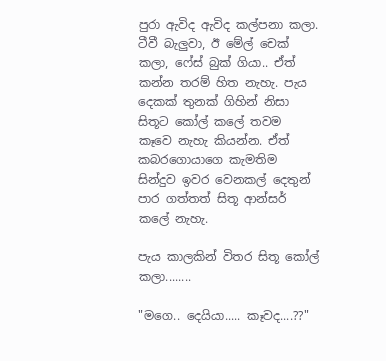පුරා ඇවිද ඇවිද කල්පනා කලා. ටීවී බැලුවා, ඊ මේල් චෙක් කලා, ෆේස් බුක් ගියා.. ඒත් කන්න තරම් හිත නැහැ. පැය දෙකක් තුනක් ගිහින් නිසා සිතූට කෝල් ක‍ලේ තවම කෑවෙ නැහැ කියන්න. ඒත් කබරගොයාගෙ කැමතිම සින්දුව ඉවර වෙනකල් දෙතුන් පාර ගත්තත් සිතූ ආන්සර් කලේ නැහැ.

පැය කාලකින් විතර සිතූ කෝල් කලා........

"මගෙ.. දෙයියා..... කෑවද....??"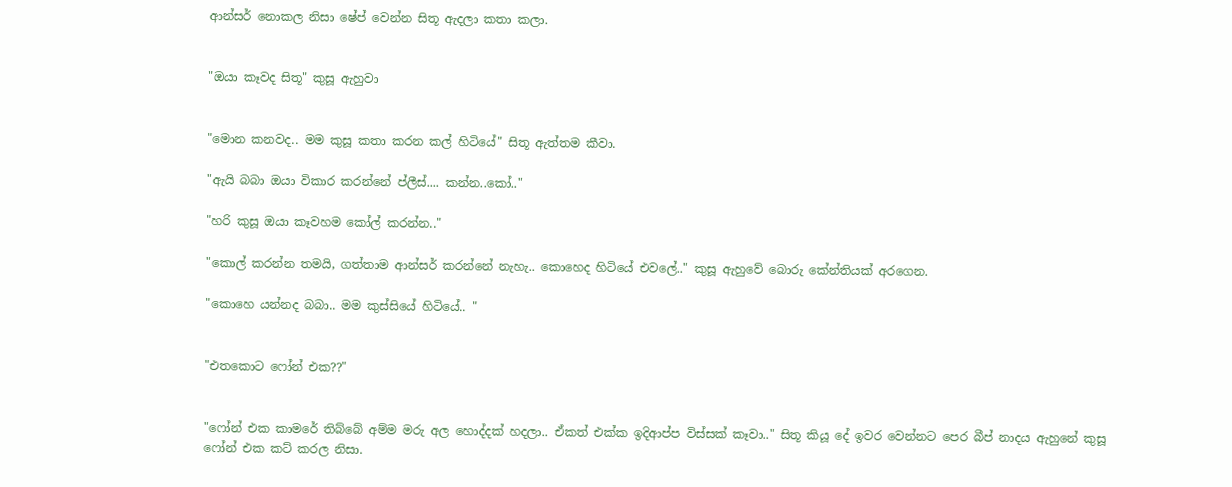ආන්සර් නොකල නිසා ෂේප් වෙන්න සිතූ ඇදලා කතා කලා.


"ඔයා කෑවද සිතූ" කුසූ ඇහුවා


"මොන කනවද.. මම කුසූ කතා කරන කල් හිටියේ" සිතූ ඇත්තම කීවා.

"ඇයි බබා ඔයා විකාර කරන්නේ ප්ලීස්.... කන්න..කෝ.."

"හරි කුසූ ඔයා කෑවහම කෝල් කරන්න.."

"කොල් කරන්න තමයි, ගත්තාම ආන්සර් කරන්නේ නැහැ.. කොහෙද හිටියේ එවලේ.." කුසූ ඇහුවේ බොරු කේන්තියක් අරගෙන.

"කොහෙ යන්නද බබා.. මම කුස්සියේ හිටියේ.. "


"එතකොට ෆෝන් එක??"


"ෆෝන් එක කාමරේ තිබ්බේ අම්ම මරු අල හොද්දක් හදලා.. ඒකත් එක්ක ඉදිආප්ප විස්සක් කෑවා.." සිතූ කියූ දේ ඉවර වෙන්නට පෙර බීප් නාදය ඇහුනේ කුසූ ෆෝන් එක කට් කරල නිසා.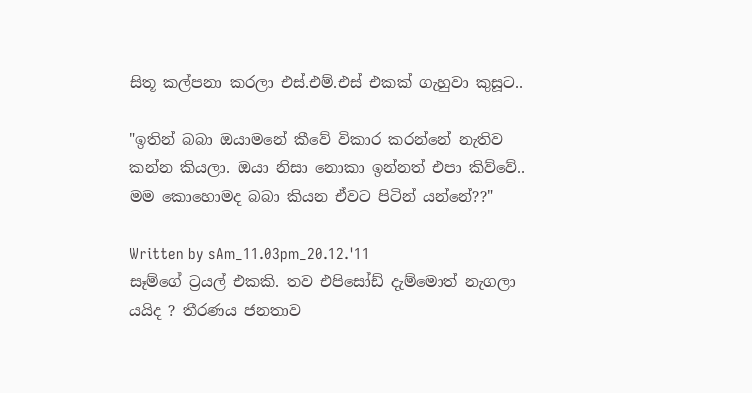සිතූ කල්පනා කරලා එස්.එම්.එස් එකක් ගැහුවා කුසූට..

"ඉතින් බබා ඔයාමනේ කීවේ විකාර කරන්නේ නැතිව කන්න කියලා. ඔයා නිසා නොකා ඉන්නත් එපා කිව්වේ.. මම කොහොමද බබා කියන ඒවට පිටින් යන්නේ??"

Written by sAm_11.03pm_20.12.'11
සෑම්ගේ ට්‍රයල් එකකි. තව එපිසෝඩ් දැම්මොත් නැගලා යයිද ? තීරණය ජනතාව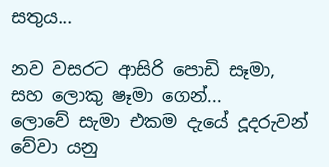සතුය...

නව වසරට ආසිරි පොඩි සෑමා, සහ ලොකු ෂෑමා ගෙන්...
ලොවේ සැමා එකම දැයේ දූදරුවන් වේවා යනු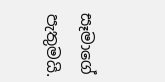සෑමාගේ පැතුමයි.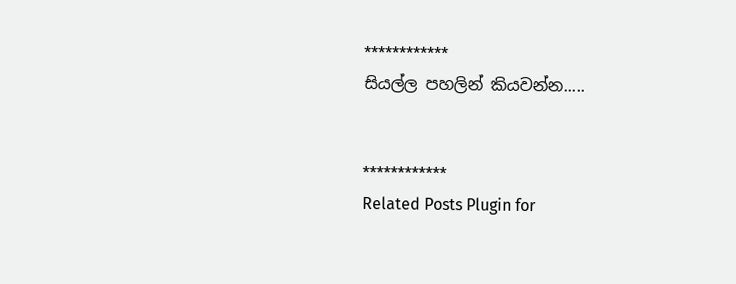************
සියල්ල පහලින් කියවන්න.....


************
Related Posts Plugin for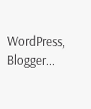WordPress, Blogger...